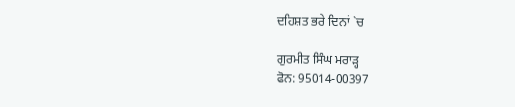ਦਹਿਸ਼ਤ ਭਰੇ ਦਿਨਾਂ `ਚ

ਗੁਰਮੀਤ ਸਿੰਘ ਮਰਾੜ੍ਹ
ਫੋਨ: 95014-00397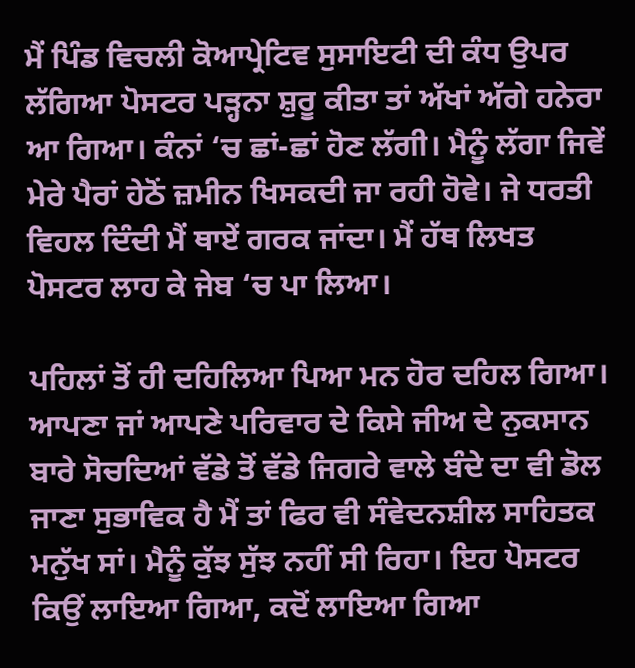ਮੈਂ ਪਿੰਡ ਵਿਚਲੀ ਕੋਆਪ੍ਰੇਟਿਵ ਸੁਸਾਇਟੀ ਦੀ ਕੰਧ ਉਪਰ ਲੱਗਿਆ ਪੋਸਟਰ ਪੜ੍ਹਨਾ ਸ਼ੁਰੂ ਕੀਤਾ ਤਾਂ ਅੱਖਾਂ ਅੱਗੇ ਹਨੇਰਾ ਆ ਗਿਆ। ਕੰਨਾਂ ‘ਚ ਛਾਂ-ਛਾਂ ਹੋਣ ਲੱਗੀ। ਮੈਨੂੰ ਲੱਗਾ ਜਿਵੇਂ ਮੇਰੇ ਪੈਰਾਂ ਹੇਠੋਂ ਜ਼ਮੀਨ ਖਿਸਕਦੀ ਜਾ ਰਹੀ ਹੋਵੇ। ਜੇ ਧਰਤੀ ਵਿਹਲ ਦਿੰਦੀ ਮੈਂ ਥਾਏਂ ਗਰਕ ਜਾਂਦਾ। ਮੈਂ ਹੱਥ ਲਿਖਤ ਪੋਸਟਰ ਲਾਹ ਕੇ ਜੇਬ ‘ਚ ਪਾ ਲਿਆ।

ਪਹਿਲਾਂ ਤੋਂ ਹੀ ਦਹਿਲਿਆ ਪਿਆ ਮਨ ਹੋਰ ਦਹਿਲ ਗਿਆ। ਆਪਣਾ ਜਾਂ ਆਪਣੇ ਪਰਿਵਾਰ ਦੇ ਕਿਸੇ ਜੀਅ ਦੇ ਨੁਕਸਾਨ ਬਾਰੇ ਸੋਚਦਿਆਂ ਵੱਡੇ ਤੋਂ ਵੱਡੇ ਜਿਗਰੇ ਵਾਲੇ ਬੰਦੇ ਦਾ ਵੀ ਡੋਲ ਜਾਣਾ ਸੁਭਾਵਿਕ ਹੈ ਮੈਂ ਤਾਂ ਫਿਰ ਵੀ ਸੰਵੇਦਨਸ਼ੀਲ ਸਾਹਿਤਕ ਮਨੁੱਖ ਸਾਂ। ਮੈਨੂੰ ਕੁੱਝ ਸੁੱਝ ਨਹੀਂ ਸੀ ਰਿਹਾ। ਇਹ ਪੋਸਟਰ ਕਿਉਂ ਲਾਇਆ ਗਿਆ, ਕਦੋਂ ਲਾਇਆ ਗਿਆ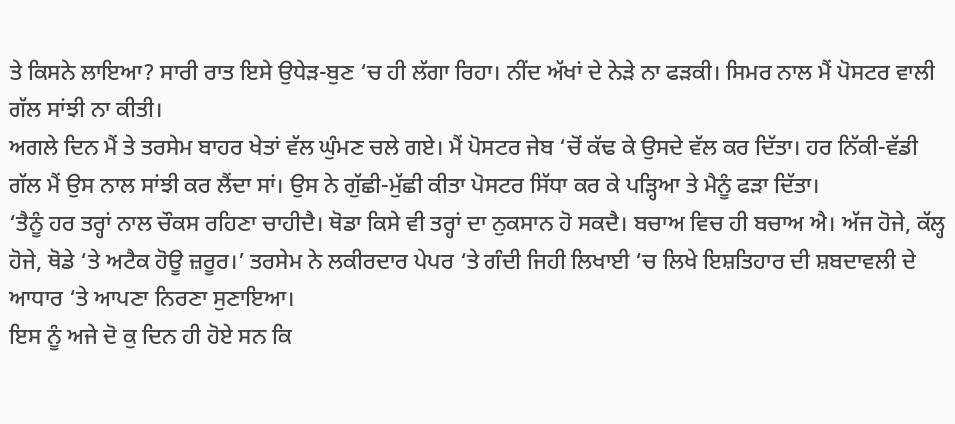ਤੇ ਕਿਸਨੇ ਲਾਇਆ? ਸਾਰੀ ਰਾਤ ਇਸੇ ਉਧੇੜ-ਬੁਣ ‘ਚ ਹੀ ਲੱਗਾ ਰਿਹਾ। ਨੀਂਦ ਅੱਖਾਂ ਦੇ ਨੇੜੇ ਨਾ ਫੜਕੀ। ਸਿਮਰ ਨਾਲ ਮੈਂ ਪੋਸਟਰ ਵਾਲੀ ਗੱਲ ਸਾਂਝੀ ਨਾ ਕੀਤੀ।
ਅਗਲੇ ਦਿਨ ਮੈਂ ਤੇ ਤਰਸੇਮ ਬਾਹਰ ਖੇਤਾਂ ਵੱਲ ਘੁੰਮਣ ਚਲੇ ਗਏ। ਮੈਂ ਪੋਸਟਰ ਜੇਬ ‘ਚੋਂ ਕੱਢ ਕੇ ਉਸਦੇ ਵੱਲ ਕਰ ਦਿੱਤਾ। ਹਰ ਨਿੱਕੀ-ਵੱਡੀ ਗੱਲ ਮੈਂ ਉਸ ਨਾਲ ਸਾਂਝੀ ਕਰ ਲੈਂਦਾ ਸਾਂ। ਉਸ ਨੇ ਗੁੱਛੀ-ਮੁੱਛੀ ਕੀਤਾ ਪੋਸਟਰ ਸਿੱਧਾ ਕਰ ਕੇ ਪੜ੍ਹਿਆ ਤੇ ਮੈਨੂੰ ਫੜਾ ਦਿੱਤਾ।
‘ਤੈਨੂੰ ਹਰ ਤਰ੍ਹਾਂ ਨਾਲ ਚੌਕਸ ਰਹਿਣਾ ਚਾਹੀਦੈ। ਥੋਡਾ ਕਿਸੇ ਵੀ ਤਰ੍ਹਾਂ ਦਾ ਨੁਕਸਾਨ ਹੋ ਸਕਦੈ। ਬਚਾਅ ਵਿਚ ਹੀ ਬਚਾਅ ਐ। ਅੱਜ ਹੋਜੇ, ਕੱਲ੍ਹ ਹੋਜੇ, ਥੋਡੇ ‘ਤੇ ਅਟੈਕ ਹੋਊ ਜ਼ਰੂਰ।’ ਤਰਸੇਮ ਨੇ ਲਕੀਰਦਾਰ ਪੇਪਰ ‘ਤੇ ਗੰਦੀ ਜਿਹੀ ਲਿਖਾਈ ‘ਚ ਲਿਖੇ ਇਸ਼ਤਿਹਾਰ ਦੀ ਸ਼ਬਦਾਵਲੀ ਦੇ ਆਧਾਰ ‘ਤੇ ਆਪਣਾ ਨਿਰਣਾ ਸੁਣਾਇਆ।
ਇਸ ਨੂੰ ਅਜੇ ਦੋ ਕੁ ਦਿਨ ਹੀ ਹੋਏ ਸਨ ਕਿ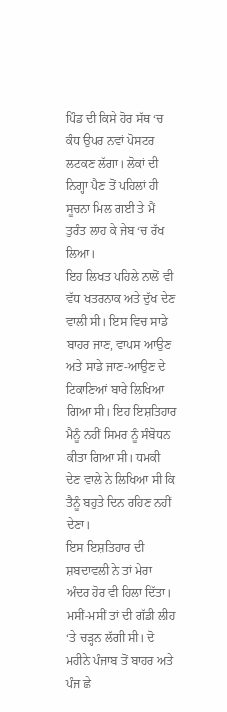ਪਿੰਡ ਦੀ ਕਿਸੇ ਹੋਰ ਸੱਥ ‘ਚ ਕੰਧ ਉਪਰ ਨਵਾਂ ਪੋਸਟਰ ਲਟਕਣ ਲੱਗਾ। ਲੋਕਾਂ ਦੀ ਨਿਗ੍ਹਾ ਪੈਣ ਤੋਂ ਪਹਿਲਾਂ ਹੀ ਸੂਚਨਾ ਮਿਲ ਗਈ ਤੇ ਮੈਂ ਤੁਰੰਤ ਲਾਹ ਕੇ ਜੇਬ ‘ਚ ਰੱਖ ਲਿਆ।
ਇਹ ਲਿਖਤ ਪਹਿਲੇ ਨਾਲੋਂ ਵੀ ਵੱਧ ਖਤਰਨਾਕ ਅਤੇ ਦੁੱਖ ਦੇਣ ਵਾਲੀ ਸੀ। ਇਸ ਵਿਚ ਸਾਡੇ ਬਾਹਰ ਜਾਣ, ਵਾਪਸ ਆਉਣ ਅਤੇ ਸਾਡੇ ਜਾਣ-ਆਉਣ ਦੇ ਟਿਕਾਣਿਆਂ ਬਾਰੇ ਲਿਖਿਆ ਗਿਆ ਸੀ। ਇਹ ਇਸ਼ਤਿਹਾਰ ਮੈਨੂੰ ਨਹੀਂ ਸਿਮਰ ਨੂੰ ਸੰਬੋਧਨ ਕੀਤਾ ਗਿਆ ਸੀ। ਧਮਕੀ ਦੇਣ ਵਾਲੇ ਨੇ ਲਿਖਿਆ ਸੀ ਕਿ ਤੈਨੂੰ ਬਹੁਤੇ ਦਿਨ ਰਹਿਣ ਨਹੀਂ ਦੇਣਾ।
ਇਸ ਇਸ਼ਤਿਹਾਰ ਦੀ ਸ਼ਬਦਾਵਲੀ ਨੇ ਤਾਂ ਮੇਰਾ ਅੰਦਰ ਹੋਰ ਵੀ ਹਿਲਾ ਦਿੱਤਾ। ਮਸੀਂ-ਮਸੀਂ ਤਾਂ ਦੀ ਗੱਡੀ ਲੀਹ ‘ਤੇ ਚੜ੍ਹਨ ਲੱਗੀ ਸੀ। ਦੋ ਮਹੀਨੇ ਪੰਜਾਬ ਤੋਂ ਬਾਹਰ ਅਤੇ ਪੰਜ ਛੇ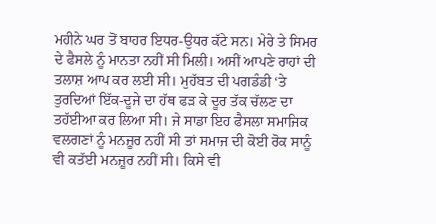ਮਹੀਨੇ ਘਰ ਤੋਂ ਬਾਹਰ ਇਧਰ-ਉਧਰ ਕੱਟੇ ਸਨ। ਮੇਰੇ ਤੇ ਸਿਮਰ ਦੇ ਫੈਸਲੇ ਨੂੰ ਮਾਨਤਾ ਨਹੀਂ ਸੀ ਮਿਲੀ। ਅਸੀਂ ਆਪਣੇ ਰਾਹਾਂ ਦੀ ਤਲਾਸ਼ ਆਪ ਕਰ ਲਈ ਸੀ। ਮੁਹੱਬਤ ਦੀ ਪਗਡੰਡੀ ‘ਤੇ ਤੁਰਦਿਆਂ ਇੱਕ-ਦੂਜੇ ਦਾ ਹੱਥ ਫੜ ਕੇ ਦੂਰ ਤੱਕ ਚੱਲਣ ਦਾ ਤਹੱਈਆ ਕਰ ਲਿਆ ਸੀ। ਜੇ ਸਾਡਾ ਇਹ ਫੈਸਲਾ ਸਮਾਜਿਕ ਵਲਗਣਾਂ ਨੂੰ ਮਨਜ਼ੂਰ ਨਹੀਂ ਸੀ ਤਾਂ ਸਮਾਜ ਦੀ ਕੋਈ ਰੋਕ ਸਾਨੂੰ ਵੀ ਕਤੱਈ ਮਨਜ਼ੂਰ ਨਹੀਂ ਸੀ। ਕਿਸੇ ਵੀ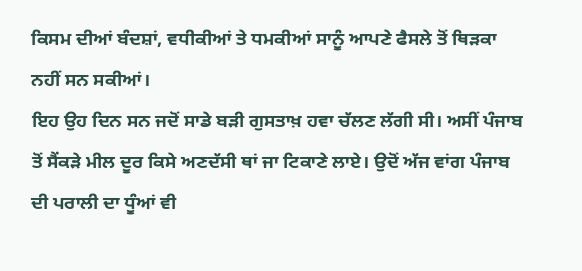ਕਿਸਮ ਦੀਆਂ ਬੰਦਸ਼ਾਂ, ਵਧੀਕੀਆਂ ਤੇ ਧਮਕੀਆਂ ਸਾਨੂੰ ਆਪਣੇ ਫੈਸਲੇ ਤੋਂ ਥਿੜਕਾ ਨਹੀਂ ਸਨ ਸਕੀਆਂ।
ਇਹ ਉਹ ਦਿਨ ਸਨ ਜਦੋਂ ਸਾਡੇ ਬੜੀ ਗੁਸਤਾਖ਼ ਹਵਾ ਚੱਲਣ ਲੱਗੀ ਸੀ। ਅਸੀਂ ਪੰਜਾਬ ਤੋਂ ਸੈਂਕੜੇ ਮੀਲ ਦੂਰ ਕਿਸੇ ਅਣਦੱਸੀ ਥਾਂ ਜਾ ਟਿਕਾਣੇ ਲਾਏ। ਉਦੋਂ ਅੱਜ ਵਾਂਗ ਪੰਜਾਬ ਦੀ ਪਰਾਲੀ ਦਾ ਧੂੰਆਂ ਵੀ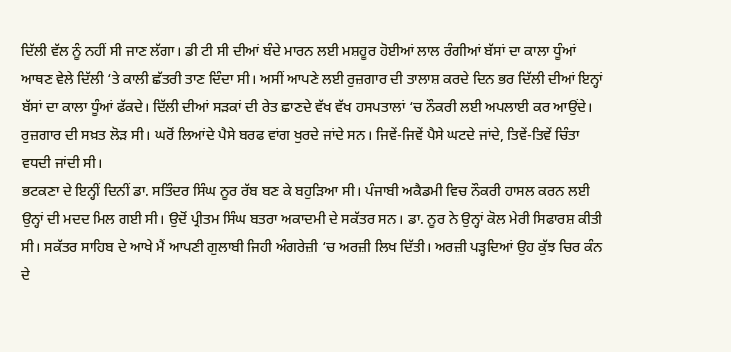ਦਿੱਲੀ ਵੱਲ ਨੂੰ ਨਹੀਂ ਸੀ ਜਾਣ ਲੱਗਾ। ਡੀ ਟੀ ਸੀ ਦੀਆਂ ਬੰਦੇ ਮਾਰਨ ਲਈ ਮਸ਼ਹੂਰ ਹੋਈਆਂ ਲਾਲ ਰੰਗੀਆਂ ਬੱਸਾਂ ਦਾ ਕਾਲਾ ਧੂੰਆਂ ਆਥਣ ਵੇਲੇ ਦਿੱਲੀ ‘ਤੇ ਕਾਲੀ ਛੱਤਰੀ ਤਾਣ ਦਿੰਦਾ ਸੀ। ਅਸੀਂ ਆਪਣੇ ਲਈ ਰੁਜ਼ਗਾਰ ਦੀ ਤਾਲਾਸ਼ ਕਰਦੇ ਦਿਨ ਭਰ ਦਿੱਲੀ ਦੀਆਂ ਇਨ੍ਹਾਂ ਬੱਸਾਂ ਦਾ ਕਾਲਾ ਧੂੰਆਂ ਫੱਕਦੇ। ਦਿੱਲੀ ਦੀਆਂ ਸੜਕਾਂ ਦੀ ਰੇਤ ਛਾਣਦੇ ਵੱਖ ਵੱਖ ਹਸਪਤਾਲਾਂ ‘ਚ ਨੌਕਰੀ ਲਈ ਅਪਲਾਈ ਕਰ ਆਉਂਦੇ। ਰੁਜ਼ਗਾਰ ਦੀ ਸਖ਼ਤ ਲੋੜ ਸੀ। ਘਰੋਂ ਲਿਆਂਦੇ ਪੈਸੇ ਬਰਫ ਵਾਂਗ ਖੁਰਦੇ ਜਾਂਦੇ ਸਨ। ਜਿਵੇਂ-ਜਿਵੇਂ ਪੈਸੇ ਘਟਦੇ ਜਾਂਦੇ, ਤਿਵੇਂ-ਤਿਵੇਂ ਚਿੰਤਾ ਵਧਦੀ ਜਾਂਦੀ ਸੀ।
ਭਟਕਣਾ ਦੇ ਇਨ੍ਹੀਂ ਦਿਨੀਂ ਡਾ. ਸਤਿੰਦਰ ਸਿੰਘ ਨੂਰ ਰੱਬ ਬਣ ਕੇ ਬਹੁੜਿਆ ਸੀ। ਪੰਜਾਬੀ ਅਕੈਡਮੀ ਵਿਚ ਨੌਕਰੀ ਹਾਸਲ ਕਰਨ ਲਈ ਉਨ੍ਹਾਂ ਦੀ ਮਦਦ ਮਿਲ ਗਈ ਸੀ। ਉਦੋਂ ਪ੍ਰੀਤਮ ਸਿੰਘ ਬਤਰਾ ਅਕਾਦਮੀ ਦੇ ਸਕੱਤਰ ਸਨ। ਡਾ. ਨੂਰ ਨੇ ਉਨ੍ਹਾਂ ਕੋਲ ਮੇਰੀ ਸਿਫਾਰਸ਼ ਕੀਤੀ ਸੀ। ਸਕੱਤਰ ਸਾਹਿਬ ਦੇ ਆਖੇ ਮੈਂ ਆਪਣੀ ਗੁਲਾਬੀ ਜਿਹੀ ਅੰਗਰੇਜ਼ੀ ‘ਚ ਅਰਜ਼ੀ ਲਿਖ ਦਿੱਤੀ। ਅਰਜ਼ੀ ਪੜ੍ਹਦਿਆਂ ਉਹ ਕੁੱਝ ਚਿਰ ਕੰਨ ਦੇ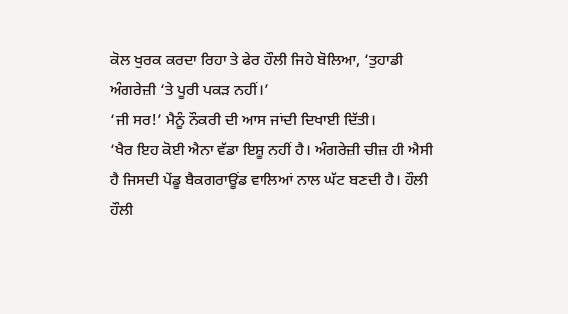ਕੋਲ ਖੁਰਕ ਕਰਦਾ ਰਿਹਾ ਤੇ ਫੇਰ ਹੌਲੀ ਜਿਹੇ ਬੋਲਿਆ, ‘ਤੁਹਾਡੀ ਅੰਗਰੇਜ਼ੀ ‘ਤੇ ਪੂਰੀ ਪਕੜ ਨਹੀਂ।’
‘ਜੀ ਸਰ!’ ਮੈਨੂੰ ਨੌਕਰੀ ਦੀ ਆਸ ਜਾਂਦੀ ਦਿਖਾਈ ਦਿੱਤੀ।
‘ਖੈਰ ਇਹ ਕੋਈ ਐਨਾ ਵੱਡਾ ਇਸ਼ੂ ਨਹੀਂ ਹੈ। ਅੰਗਰੇਜ਼ੀ ਚੀਜ਼ ਹੀ ਐਸੀ ਹੈ ਜਿਸਦੀ ਪੇਂਡੂ ਬੈਕਗਰਾਊਂਡ ਵਾਲਿਆਂ ਨਾਲ ਘੱਟ ਬਣਦੀ ਹੈ। ਹੌਲੀ ਹੌਲੀ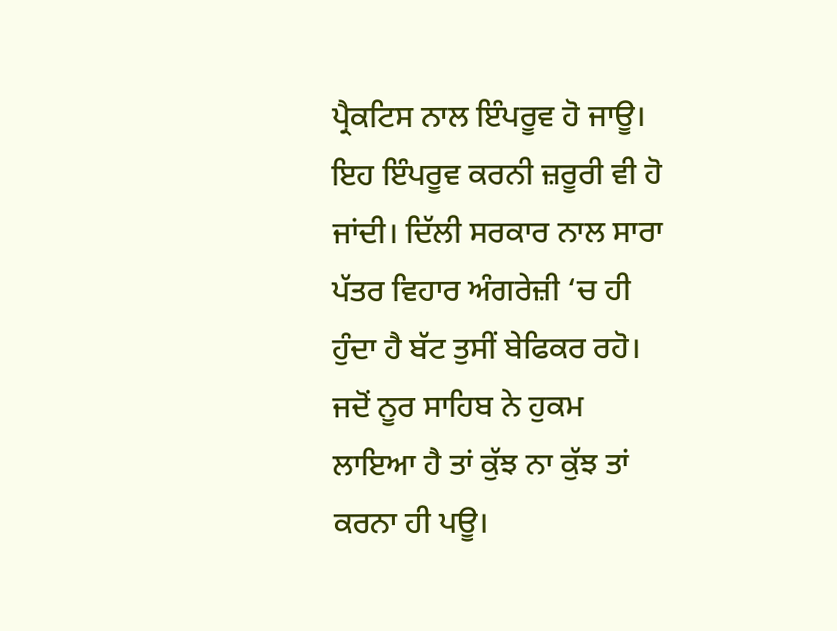ਪ੍ਰੈਕਟਿਸ ਨਾਲ ਇੰਪਰੂਵ ਹੋ ਜਾਊ। ਇਹ ਇੰਪਰੂਵ ਕਰਨੀ ਜ਼ਰੂਰੀ ਵੀ ਹੋ ਜਾਂਦੀ। ਦਿੱਲੀ ਸਰਕਾਰ ਨਾਲ ਸਾਰਾ ਪੱਤਰ ਵਿਹਾਰ ਅੰਗਰੇਜ਼ੀ ‘ਚ ਹੀ ਹੁੰਦਾ ਹੈ ਬੱਟ ਤੁਸੀਂ ਬੇਫਿਕਰ ਰਹੋ। ਜਦੋਂ ਨੂਰ ਸਾਹਿਬ ਨੇ ਹੁਕਮ ਲਾਇਆ ਹੈ ਤਾਂ ਕੁੱਝ ਨਾ ਕੁੱਝ ਤਾਂ ਕਰਨਾ ਹੀ ਪਊ।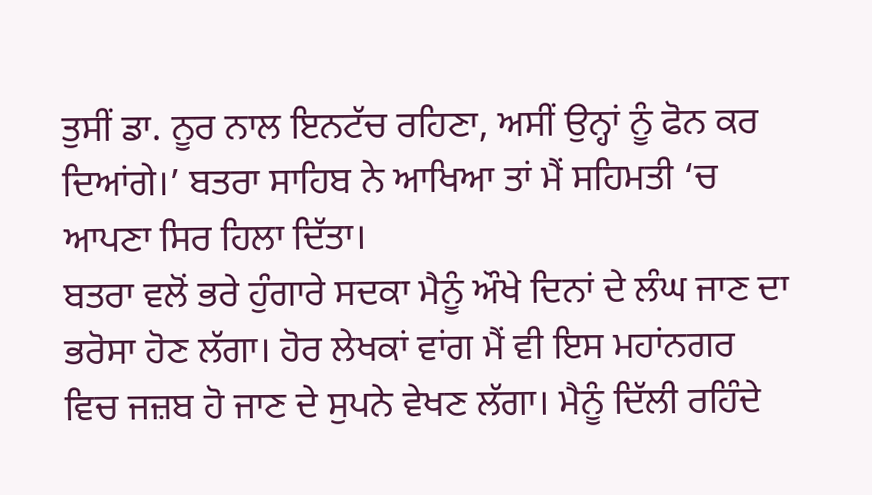ਤੁਸੀਂ ਡਾ. ਨੂਰ ਨਾਲ ਇਨਟੱਚ ਰਹਿਣਾ, ਅਸੀਂ ਉਨ੍ਹਾਂ ਨੂੰ ਫੋਨ ਕਰ ਦਿਆਂਗੇ।’ ਬਤਰਾ ਸਾਹਿਬ ਨੇ ਆਖਿਆ ਤਾਂ ਮੈਂ ਸਹਿਮਤੀ ‘ਚ ਆਪਣਾ ਸਿਰ ਹਿਲਾ ਦਿੱਤਾ।
ਬਤਰਾ ਵਲੋਂ ਭਰੇ ਹੁੰਗਾਰੇ ਸਦਕਾ ਮੈਨੂੰ ਔਖੇ ਦਿਨਾਂ ਦੇ ਲੰਘ ਜਾਣ ਦਾ ਭਰੋਸਾ ਹੋਣ ਲੱਗਾ। ਹੋਰ ਲੇਖਕਾਂ ਵਾਂਗ ਮੈਂ ਵੀ ਇਸ ਮਹਾਂਨਗਰ ਵਿਚ ਜਜ਼ਬ ਹੋ ਜਾਣ ਦੇ ਸੁਪਨੇ ਵੇਖਣ ਲੱਗਾ। ਮੈਨੂੰ ਦਿੱਲੀ ਰਹਿੰਦੇ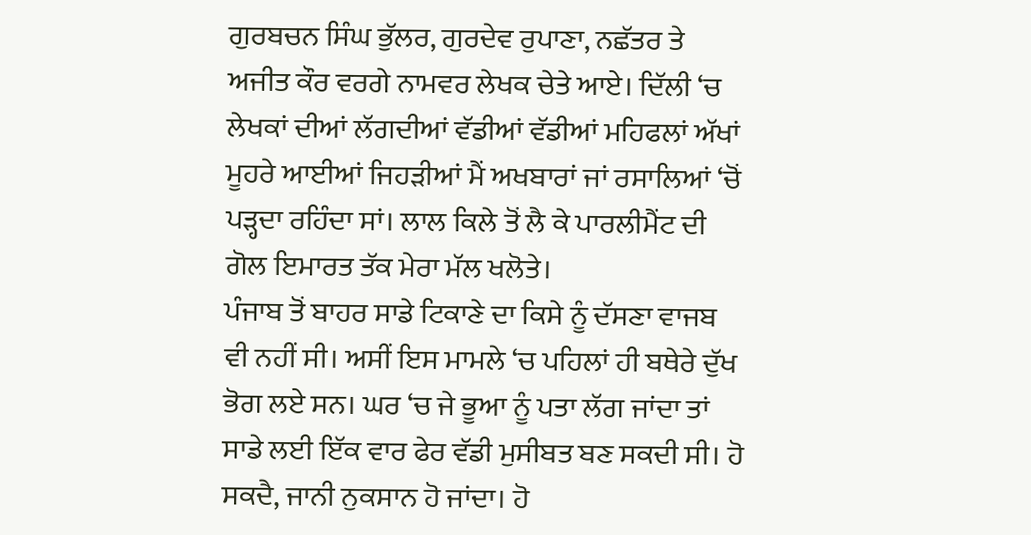ਗੁਰਬਚਨ ਸਿੰਘ ਭੁੱਲਰ, ਗੁਰਦੇਵ ਰੁਪਾਣਾ, ਨਛੱਤਰ ਤੇ ਅਜੀਤ ਕੌਰ ਵਰਗੇ ਨਾਮਵਰ ਲੇਖਕ ਚੇਤੇ ਆਏ। ਦਿੱਲੀ ‘ਚ ਲੇਖਕਾਂ ਦੀਆਂ ਲੱਗਦੀਆਂ ਵੱਡੀਆਂ ਵੱਡੀਆਂ ਮਹਿਫਲਾਂ ਅੱਖਾਂ ਮੂਹਰੇ ਆਈਆਂ ਜਿਹੜੀਆਂ ਮੈਂ ਅਖਬਾਰਾਂ ਜਾਂ ਰਸਾਲਿਆਂ ‘ਚੋਂ ਪੜ੍ਹਦਾ ਰਹਿੰਦਾ ਸਾਂ। ਲਾਲ ਕਿਲੇ ਤੋਂ ਲੈ ਕੇ ਪਾਰਲੀਮੈਂਟ ਦੀ ਗੋਲ ਇਮਾਰਤ ਤੱਕ ਮੇਰਾ ਮੱਲ ਖਲੋਤੇ।
ਪੰਜਾਬ ਤੋਂ ਬਾਹਰ ਸਾਡੇ ਟਿਕਾਣੇ ਦਾ ਕਿਸੇ ਨੂੰ ਦੱਸਣਾ ਵਾਜਬ ਵੀ ਨਹੀਂ ਸੀ। ਅਸੀਂ ਇਸ ਮਾਮਲੇ ‘ਚ ਪਹਿਲਾਂ ਹੀ ਬਥੇਰੇ ਦੁੱਖ ਭੋਗ ਲਏ ਸਨ। ਘਰ ‘ਚ ਜੇ ਭੂਆ ਨੂੰ ਪਤਾ ਲੱਗ ਜਾਂਦਾ ਤਾਂ ਸਾਡੇ ਲਈ ਇੱਕ ਵਾਰ ਫੇਰ ਵੱਡੀ ਮੁਸੀਬਤ ਬਣ ਸਕਦੀ ਸੀ। ਹੋ ਸਕਦੈ, ਜਾਨੀ ਨੁਕਸਾਨ ਹੋ ਜਾਂਦਾ। ਹੋ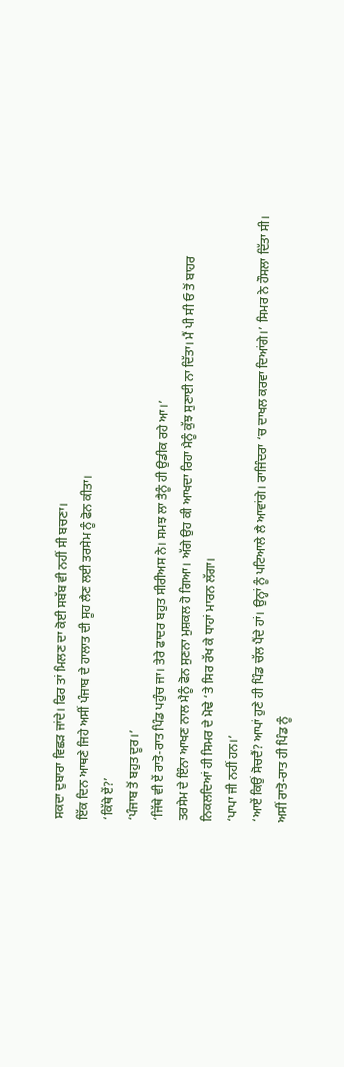ਸਕਦਾ ਦੁਬਾਰਾ ਵਿਛੜ ਜਾਂਦੇ। ਫਿਰ ਤਾਂ ਮਿਲਣ ਦਾ ਕੋਈ ਸਬੱਬ ਵੀ ਨਹੀਂ ਸੀ ਬਚਣਾ।
ਇੱਕ ਦਿਨ ਆਥਣੇ ਜਿਹੇ ਅਸੀਂ ਪੰਜਾਬ ਦੇ ਹਾਲਾਤ ਦੀ ਸੂਹ ਲੈਣ ਲਈ ਤਰਸੇਮ ਨੂੰ ਫੋਨ ਕੀਤਾ।
‘ਕਿੱਥੇ ਏਂ?’
‘ਪੰਜਾਬ ਤੋਂ ਬਹੁਤ ਦੂਰ।’
‘ਜਿੱਥੇ ਵੀ ਏਂ ਰਾਤੋ-ਰਾਤ ਪਿੰਡ ਪਹੁੰਚ ਜਾ। ਤੇਰੇ ਫਾਦਰ ਬਹੁਤ ਸੀਰੀਅਸ ਨੇ। ਸਮਝ ਲਾ ਤੈਨੂੰ ਹੀ ਉਡੀਕ ਰਹੇ ਆ।’
ਤਰਸੇਮ ਦੇ ਇੰਨਾ ਆਖਣ ਨਾਲ ਮੈਨੂੰ ਫੋਨ ਸੁਣਨਾ ਮੁਸ਼ਕਲ ਹੋ ਗਿਆ। ਅੱਗੇ ਉਹ ਕੀ ਆਖਦਾ ਰਿਹਾ ਮੈਨੂੰ ਕੁੱਝ ਸੁਣਾਈ ਨਾ ਦਿੱਤਾ। ਮੈਂ ਪੀ ਸੀ ਓ ਤੋਂ ਬਾਹਰ ਨਿਕਲਦਿਆਂ ਹੀ ਸਿਮਰ ਦੇ ਮੋਢੇ ‘ਤੇ ਸਿਰ ਰੱਖ ਕੇ ਧਾਹਾਂ ਮਾਰਨ ਲੱਗਾ।
‘ਪਾਪਾ ਜੀ ਨਹੀਂ ਹਨ।’
‘ਆਏਂ ਕਿਉਂ ਸੋਚਦੈਂ? ਆਪਾਂ ਹੁਣੇ ਹੀ ਪਿੰਡ ਚੱਲ ਪੈਂਦੇ ਹਾਂ। ਉਨ੍ਹਾਂ ਨੂੰ ਪਟਿਆਲੇ ਲੈ ਆਵਾਂਗੇ। ਰਾਜਿੰਦਰਾ ‘ਚ ਦਾਖਲ ਕਰਵਾ ਦਿਆਂਗੇ।’ ਸਿਮਰ ਨੇ ਹੌਸਲਾ ਦਿੱਤਾ ਸੀ।
ਅਸੀਂ ਰਾਤੋ-ਰਾਤ ਹੀ ਪਿੰਡ ਨੂੰ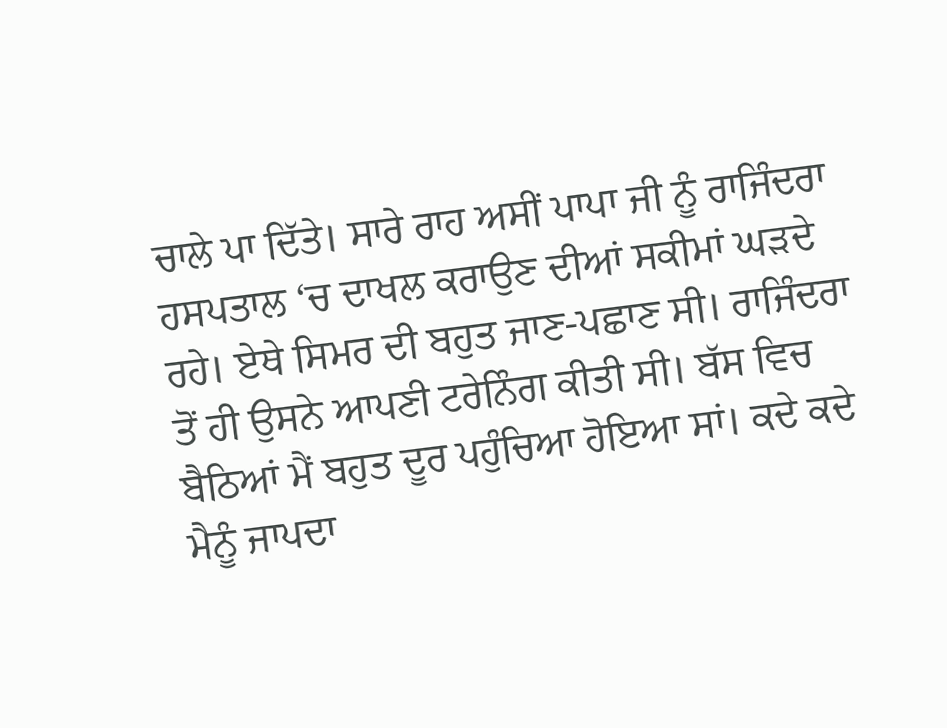ਚਾਲੇ ਪਾ ਦਿੱਤੇ। ਸਾਰੇ ਰਾਹ ਅਸੀਂ ਪਾਪਾ ਜੀ ਨੂੰ ਰਾਜਿੰਦਰਾ ਹਸਪਤਾਲ ‘ਚ ਦਾਖਲ ਕਰਾਉਣ ਦੀਆਂ ਸਕੀਮਾਂ ਘੜਦੇ ਰਹੇ। ਏਥੇ ਸਿਮਰ ਦੀ ਬਹੁਤ ਜਾਣ-ਪਛਾਣ ਸੀ। ਰਾਜਿੰਦਰਾ ਤੋਂ ਹੀ ਉਸਨੇ ਆਪਣੀ ਟਰੇਨਿੰਗ ਕੀਤੀ ਸੀ। ਬੱਸ ਵਿਚ ਬੈਠਿਆਂ ਮੈਂ ਬਹੁਤ ਦੂਰ ਪਹੁੰਚਿਆ ਹੋਇਆ ਸਾਂ। ਕਦੇ ਕਦੇ ਮੈਨੂੰ ਜਾਪਦਾ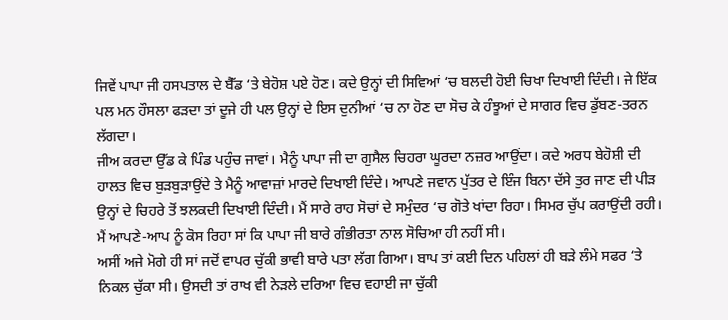ਜਿਵੇਂ ਪਾਪਾ ਜੀ ਹਸਪਤਾਲ ਦੇ ਬੈੱਡ ‘ਤੇ ਬੇਹੋਸ਼ ਪਏ ਹੋਣ। ਕਦੇ ਉਨ੍ਹਾਂ ਦੀ ਸਿਵਿਆਂ ‘ਚ ਬਲਦੀ ਹੋਈ ਚਿਖਾ ਦਿਖਾਈ ਦਿੰਦੀ। ਜੇ ਇੱਕ ਪਲ ਮਨ ਹੌਸਲਾ ਫੜਦਾ ਤਾਂ ਦੂਜੇ ਹੀ ਪਲ ਉਨ੍ਹਾਂ ਦੇ ਇਸ ਦੁਨੀਆਂ ‘ਚ ਨਾ ਹੋਣ ਦਾ ਸੋਚ ਕੇ ਹੰਝੂਆਂ ਦੇ ਸਾਗਰ ਵਿਚ ਡੁੱਬਣ-ਤਰਨ ਲੱਗਦਾ।
ਜੀਅ ਕਰਦਾ ਉੱਡ ਕੇ ਪਿੰਡ ਪਹੁੰਚ ਜਾਵਾਂ। ਮੈਨੂੰ ਪਾਪਾ ਜੀ ਦਾ ਗੁਸੈਲ ਚਿਹਰਾ ਘੂਰਦਾ ਨਜ਼ਰ ਆਉਂਦਾ। ਕਦੇ ਅਰਧ ਬੇਹੋਸ਼ੀ ਦੀ ਹਾਲਤ ਵਿਚ ਬੁੜਬੁੜਾਉਂਦੇ ਤੇ ਮੈਨੂੰ ਆਵਾਜ਼ਾਂ ਮਾਰਦੇ ਦਿਖਾਈ ਦਿੰਦੇ। ਆਪਣੇ ਜਵਾਨ ਪੁੱਤਰ ਦੇ ਇੰਜ ਬਿਨਾ ਦੱਸੇ ਤੁਰ ਜਾਣ ਦੀ ਪੀੜ ਉਨ੍ਹਾਂ ਦੇ ਚਿਹਰੇ ਤੋਂ ਝਲਕਦੀ ਦਿਖਾਈ ਦਿੰਦੀ। ਮੈਂ ਸਾਰੇ ਰਾਹ ਸੋਚਾਂ ਦੇ ਸਮੁੰਦਰ ‘ਚ ਗੋਤੇ ਖਾਂਦਾ ਰਿਹਾ। ਸਿਮਰ ਚੁੱਪ ਕਰਾਉਂਦੀ ਰਹੀ। ਮੈਂ ਆਪਣੇ-ਆਪ ਨੂੰ ਕੋਸ ਰਿਹਾ ਸਾਂ ਕਿ ਪਾਪਾ ਜੀ ਬਾਰੇ ਗੰਭੀਰਤਾ ਨਾਲ ਸੋਚਿਆ ਹੀ ਨਹੀਂ ਸੀ।
ਅਸੀਂ ਅਜੇ ਮੋਗੇ ਹੀ ਸਾਂ ਜਦੋਂ ਵਾਪਰ ਚੁੱਕੀ ਭਾਵੀ ਬਾਰੇ ਪਤਾ ਲੱਗ ਗਿਆ। ਬਾਪ ਤਾਂ ਕਈ ਦਿਨ ਪਹਿਲਾਂ ਹੀ ਬੜੇ ਲੰਮੇ ਸਫਰ ‘ਤੇ ਨਿਕਲ ਚੁੱਕਾ ਸੀ। ਉਸਦੀ ਤਾਂ ਰਾਖ ਵੀ ਨੇੜਲੇ ਦਰਿਆ ਵਿਚ ਵਹਾਈ ਜਾ ਚੁੱਕੀ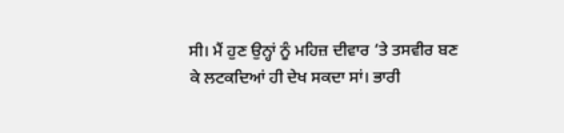ਸੀ। ਮੈਂ ਹੁਣ ਉਨ੍ਹਾਂ ਨੂੰ ਮਹਿਜ਼ ਦੀਵਾਰ ‘ਤੇ ਤਸਵੀਰ ਬਣ ਕੇ ਲਟਕਦਿਆਂ ਹੀ ਦੇਖ ਸਕਦਾ ਸਾਂ। ਭਾਰੀ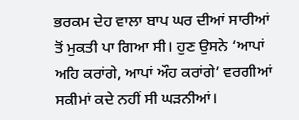ਭਰਕਮ ਦੇਹ ਵਾਲਾ ਬਾਪ ਘਰ ਦੀਆਂ ਸਾਰੀਆਂ ਤੋਂ ਮੁਕਤੀ ਪਾ ਗਿਆ ਸੀ। ਹੁਣ ਉਸਨੇ ‘ਆਪਾਂ ਅਹਿ ਕਰਾਂਗੇ, ਆਪਾਂ ਔਹ ਕਰਾਂਗੇ’ ਵਰਗੀਆਂ ਸਕੀਮਾਂ ਕਦੇ ਨਹੀਂ ਸੀ ਘੜਨੀਆਂ।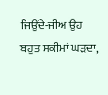ਜਿਉਂਦੇ-ਜੀਅ ਉਹ ਬਹੁਤ ਸਕੀਮਾਂ ਘੜਦਾ,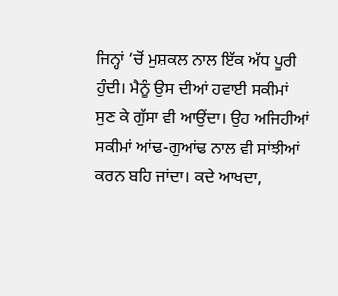ਜਿਨ੍ਹਾਂ ‘ਚੋਂ ਮੁਸ਼ਕਲ ਨਾਲ ਇੱਕ ਅੱਧ ਪੂਰੀ ਹੁੰਦੀ। ਮੈਨੂੰ ਉਸ ਦੀਆਂ ਹਵਾਈ ਸਕੀਮਾਂ ਸੁਣ ਕੇ ਗੁੱਸਾ ਵੀ ਆਉਂਦਾ। ਉਹ ਅਜਿਹੀਆਂ ਸਕੀਮਾਂ ਆਂਢ-ਗੁਆਂਢ ਨਾਲ ਵੀ ਸਾਂਝੀਆਂ ਕਰਨ ਬਹਿ ਜਾਂਦਾ। ਕਦੇ ਆਖਦਾ,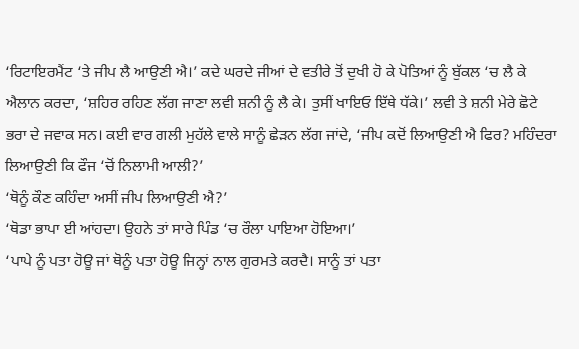‘ਰਿਟਾਇਰਮੈਂਟ ‘ਤੇ ਜੀਪ ਲੈ ਆਉਣੀ ਐ।’ ਕਦੇ ਘਰਦੇ ਜੀਆਂ ਦੇ ਵਤੀਰੇ ਤੋਂ ਦੁਖੀ ਹੋ ਕੇ ਪੋਤਿਆਂ ਨੂੰ ਬੁੱਕਲ ‘ਚ ਲੈ ਕੇ ਐਲਾਨ ਕਰਦਾ, ‘ਸ਼ਹਿਰ ਰਹਿਣ ਲੱਗ ਜਾਣਾ ਲਵੀ ਸ਼ਨੀ ਨੂੰ ਲੈ ਕੇ। ਤੁਸੀਂ ਖਾਇਓ ਇੱਥੇ ਧੱਕੇ।’ ਲਵੀ ਤੇ ਸ਼ਨੀ ਮੇਰੇ ਛੋਟੇ ਭਰਾ ਦੇ ਜਵਾਕ ਸਨ। ਕਈ ਵਾਰ ਗਲੀ ਮੁਹੱਲੇ ਵਾਲੇ ਸਾਨੂੰ ਛੇੜਨ ਲੱਗ ਜਾਂਦੇ, ‘ਜੀਪ ਕਦੋਂ ਲਿਆਉਣੀ ਐ ਫਿਰ? ਮਹਿੰਦਰਾ ਲਿਆਉਣੀ ਕਿ ਫੌਜ ‘ਚੋਂ ਨਿਲਾਮੀ ਆਲੀ?’
‘ਥੋਨੂੰ ਕੌਣ ਕਹਿੰਦਾ ਅਸੀਂ ਜੀਪ ਲਿਆਉਣੀ ਐ?’
‘ਥੋਡਾ ਭਾਪਾ ਈ ਆਂਹਦਾ। ਉਹਨੇ ਤਾਂ ਸਾਰੇ ਪਿੰਡ ‘ਚ ਰੌਲਾ ਪਾਇਆ ਹੋਇਆ।’
‘ਪਾਪੇ ਨੂੰ ਪਤਾ ਹੋਊ ਜਾਂ ਥੋਨੂੰ ਪਤਾ ਹੋਊ ਜਿਨ੍ਹਾਂ ਨਾਲ ਗੁਰਮਤੇ ਕਰਦੈ। ਸਾਨੂੰ ਤਾਂ ਪਤਾ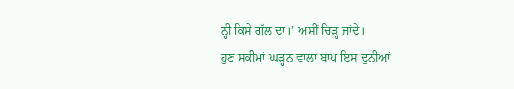ਨ੍ਹੀ ਕਿਸੇ ਗੱਲ ਦਾ।’ ਅਸੀਂ ਚਿੜ੍ਹ ਜਾਂਦੇ।
ਹੁਣ ਸਕੀਮਾਂ ਘੜ੍ਹਨ ਵਾਲਾ ਬਾਪ ਇਸ ਦੁਨੀਆਂ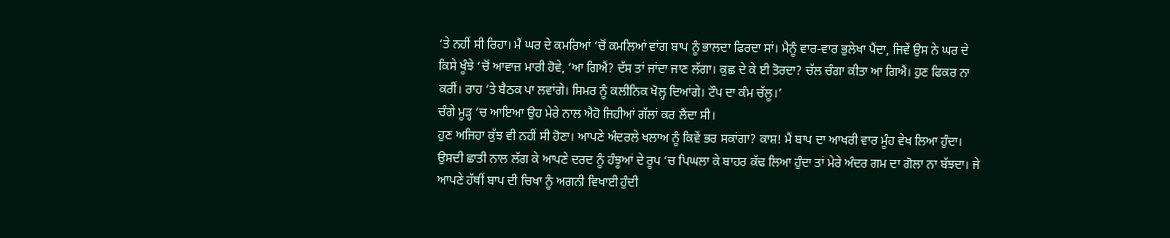‘ਤੇ ਨਹੀਂ ਸੀ ਰਿਹਾ। ਮੈਂ ਘਰ ਦੇ ਕਮਰਿਆਂ ‘ਚੋਂ ਕਮਲਿਆਂ ਵਾਂਗ ਬਾਪ ਨੂੰ ਭਾਲਦਾ ਫਿਰਦਾ ਸਾਂ। ਮੈਨੂੰ ਵਾਰ-ਵਾਰ ਭੁਲੇਖਾ ਪੈਂਦਾ, ਜਿਵੇਂ ਉਸ ਨੇ ਘਰ ਦੇ ਕਿਸੇ ਖੂੰਝੇ ‘ਚੋਂ ਆਵਾਜ਼ ਮਾਰੀ ਹੋਵੇ, ‘ਆ ਗਿਐਂ? ਦੱਸ ਤਾਂ ਜਾਂਦਾ ਜਾਣ ਲੱਗਾ। ਕੁਛ ਦੇ ਕੇ ਈ ਤੋਰਦਾ? ਚੱਲ ਚੰਗਾ ਕੀਤਾ ਆ ਗਿਐਂ। ਹੁਣ ਫਿਕਰ ਨਾ ਕਰੀਂ। ਰਾਹ ‘ਤੇ ਬੈਠਕ ਪਾ ਲਵਾਂਗੇ। ਸਿਮਰ ਨੂੰ ਕਲੀਨਿਕ ਖੋਲ੍ਹ ਦਿਆਂਗੇ। ਟੌਪ ਦਾ ਕੰਮ ਚੱਲੂ।’
ਚੰਗੇ ਮੂੜ੍ਹ ‘ਚ ਆਇਆ ਉਹ ਮੇਰੇ ਨਾਲ ਐਹੋ ਜਿਹੀਆਂ ਗੱਲਾਂ ਕਰ ਲੈਂਦਾ ਸੀ।
ਹੁਣ ਅਜਿਹਾ ਕੁੱਝ ਵੀ ਨਹੀਂ ਸੀ ਹੋਣਾ। ਆਪਣੇ ਅੰਦਰਲੇ ਖਲਾਅ ਨੂੰ ਕਿਵੇਂ ਭਰ ਸਕਾਂਗਾ? ਕਾਸ਼! ਮੈਂ ਬਾਪ ਦਾ ਆਖਰੀ ਵਾਰ ਮੂੰਹ ਵੇਖ ਲਿਆ ਹੁੰਦਾ। ਉਸਦੀ ਛਾਤੀ ਨਾਲ ਲੱਗ ਕੇ ਆਪਣੇ ਦਰਦ ਨੂੰ ਹੰਝੂਆਂ ਦੇ ਰੂਪ ‘ਚ ਪਿਘਲਾ ਕੇ ਬਾਹਰ ਕੱਢ ਲਿਆ ਹੁੰਦਾ ਤਾਂ ਮੇਰੇ ਅੰਦਰ ਗਮ ਦਾ ਗੋਲਾ ਨਾ ਬੱਝਦਾ। ਜੇ ਆਪਣੇ ਹੱਥੀਂ ਬਾਪ ਦੀ ਚਿਖਾ ਨੂੰ ਅਗਨੀ ਵਿਖਾਈ ਹੁੰਦੀ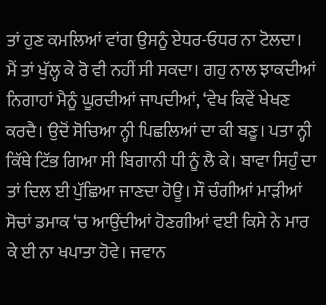ਤਾਂ ਹੁਣ ਕਮਲਿਆਂ ਵਾਂਗ ਉਸਨੂੰ ਏਧਰ-ਓਧਰ ਨਾ ਟੋਲਦਾ।
ਮੈਂ ਤਾਂ ਖੁੱਲ੍ਹ ਕੇ ਰੋ ਵੀ ਨਹੀਂ ਸੀ ਸਕਦਾ। ਗਹੁ ਨਾਲ ਝਾਕਦੀਆਂ ਨਿਗਾਹਾਂ ਮੈਨੂੰ ਘੂਰਦੀਆਂ ਜਾਪਦੀਆਂ, ‘ਵੇਖ ਕਿਵੇਂ ਖੇਖਣ ਕਰਦੈ। ਉਦੋਂ ਸੋਚਿਆ ਨ੍ਹੀ ਪਿਛਲਿਆਂ ਦਾ ਕੀ ਬਣੂ। ਪਤਾ ਨ੍ਹੀ ਕਿੱਥੇ ਟਿੱਭ ਗਿਆ ਸੀ ਬਿਗਾਨੀ ਧੀ ਨੂੰ ਲੈ ਕੇ। ਬਾਵਾ ਸਿਹੁੰ ਦਾ ਤਾਂ ਦਿਲ ਈ ਪੁੱਛਿਆ ਜਾਣਦਾ ਹੋਊ। ਸੌ ਚੰਗੀਆਂ ਮਾੜੀਆਂ ਸੋਚਾਂ ਡਮਾਕ ‘ਚ ਆਉਂਦੀਆਂ ਹੋਣਗੀਆਂ ਵਈ ਕਿਸੇ ਨੇ ਮਾਰ ਕੇ ਈ ਨਾ ਖਪਾਤਾ ਹੋਵੇ। ਜਵਾਨ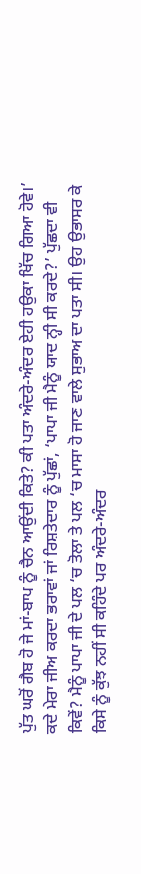ਪੁੱਤ ਘਰੋਂ ਗੈਬ ਹੋ ਜੇ ਮਾਂ-ਬਾਪ ਨੂੰ ਚੈਨ ਆਉਂਦੀ ਕਿਤੇ? ਕੀ ਪਤਾ ਅੰਦਰੇ-ਅੰਦਰ ਏਹੀ ਹਉਕਾ ਖਿੱਚ ਗਿਆ ਹੋਵੇ।’
ਕਦੇ ਮੇਰਾ ਜੀਅ ਕਰਦਾ ਭਰਾਵਾਂ ਜਾਂ ਰਿਸ਼ਤੇਦਾਰ ਨੂੰ ਪੁੱਛਾਂ, ‘ਪਾਪਾ ਜੀ ਮੈਨੂੰ ਯਾਦ ਨ੍ਹੀ ਸੀ ਕਰਦੇ?’ ਪੁੱਛਦਾ ਵੀ ਕਿਵੇਂ? ਮੈਨੂੰ ਪਾਪਾ ਜੀ ਦੇ ਪਲ ‘ਚ ਤੋਲਾ ਤੇ ਪਲ ‘ਚ ਮਾਸਾ ਹੋ ਜਾਣ ਵਾਲੇ ਸੁਭਾਅ ਦਾ ਪਤਾ ਸੀ। ਉਹ ਉਭਾਸਰ ਕੇ ਕਿਸੇ ਨੂੰ ਕੁੱਝ ਨਹੀਂ ਸੀ ਕਹਿੰਦੇ ਪਰ ਅੰਦਰੇ-ਅੰਦਰ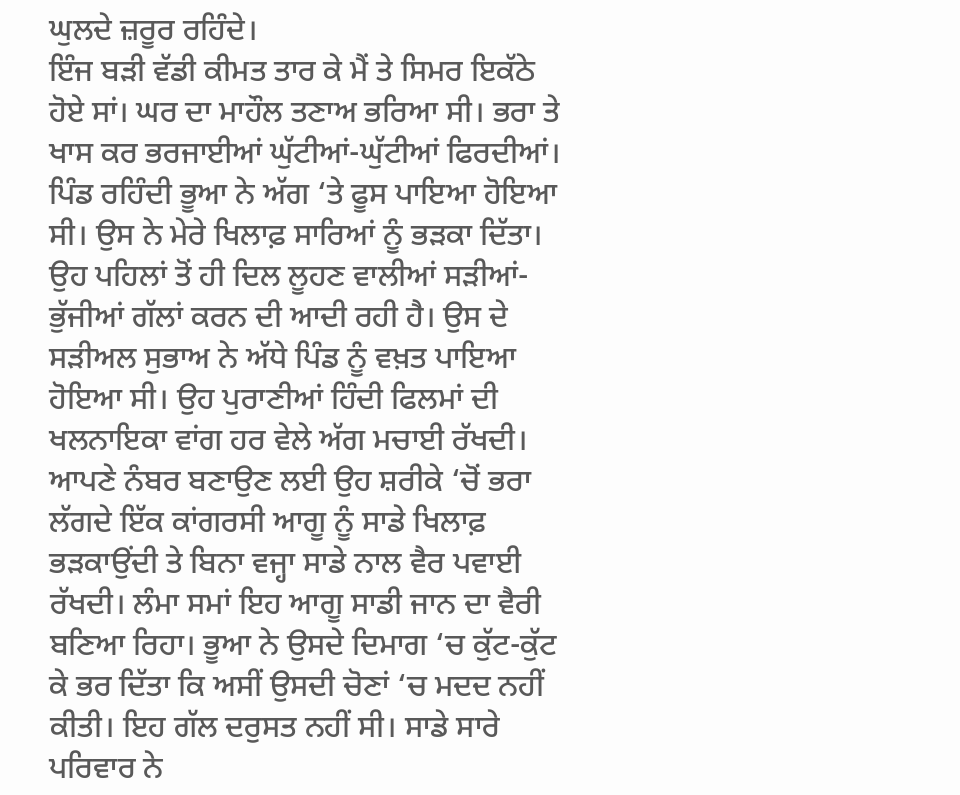ਘੁਲਦੇ ਜ਼ਰੂਰ ਰਹਿੰਦੇ।
ਇੰਜ ਬੜੀ ਵੱਡੀ ਕੀਮਤ ਤਾਰ ਕੇ ਮੈਂ ਤੇ ਸਿਮਰ ਇਕੱਠੇ ਹੋਏ ਸਾਂ। ਘਰ ਦਾ ਮਾਹੌਲ ਤਣਾਅ ਭਰਿਆ ਸੀ। ਭਰਾ ਤੇ ਖਾਸ ਕਰ ਭਰਜਾਈਆਂ ਘੁੱਟੀਆਂ-ਘੁੱਟੀਆਂ ਫਿਰਦੀਆਂ। ਪਿੰਡ ਰਹਿੰਦੀ ਭੂਆ ਨੇ ਅੱਗ ‘ਤੇ ਫੂਸ ਪਾਇਆ ਹੋਇਆ ਸੀ। ਉਸ ਨੇ ਮੇਰੇ ਖਿਲਾਫ਼ ਸਾਰਿਆਂ ਨੂੰ ਭੜਕਾ ਦਿੱਤਾ। ਉਹ ਪਹਿਲਾਂ ਤੋਂ ਹੀ ਦਿਲ ਲੂਹਣ ਵਾਲੀਆਂ ਸੜੀਆਂ-ਭੁੱਜੀਆਂ ਗੱਲਾਂ ਕਰਨ ਦੀ ਆਦੀ ਰਹੀ ਹੈ। ਉਸ ਦੇ ਸੜੀਅਲ ਸੁਭਾਅ ਨੇ ਅੱਧੇ ਪਿੰਡ ਨੂੰ ਵਖ਼ਤ ਪਾਇਆ ਹੋਇਆ ਸੀ। ਉਹ ਪੁਰਾਣੀਆਂ ਹਿੰਦੀ ਫਿਲਮਾਂ ਦੀ ਖਲਨਾਇਕਾ ਵਾਂਗ ਹਰ ਵੇਲੇ ਅੱਗ ਮਚਾਈ ਰੱਖਦੀ। ਆਪਣੇ ਨੰਬਰ ਬਣਾਉਣ ਲਈ ਉਹ ਸ਼ਰੀਕੇ ‘ਚੋਂ ਭਰਾ ਲੱਗਦੇ ਇੱਕ ਕਾਂਗਰਸੀ ਆਗੂ ਨੂੰ ਸਾਡੇ ਖਿਲਾਫ਼ ਭੜਕਾਉਂਦੀ ਤੇ ਬਿਨਾ ਵਜ੍ਹਾ ਸਾਡੇ ਨਾਲ ਵੈਰ ਪਵਾਈ ਰੱਖਦੀ। ਲੰਮਾ ਸਮਾਂ ਇਹ ਆਗੂ ਸਾਡੀ ਜਾਨ ਦਾ ਵੈਰੀ ਬਣਿਆ ਰਿਹਾ। ਭੂਆ ਨੇ ਉਸਦੇ ਦਿਮਾਗ ‘ਚ ਕੁੱਟ-ਕੁੱਟ ਕੇ ਭਰ ਦਿੱਤਾ ਕਿ ਅਸੀਂ ਉਸਦੀ ਚੋਣਾਂ ‘ਚ ਮਦਦ ਨਹੀਂ ਕੀਤੀ। ਇਹ ਗੱਲ ਦਰੁਸਤ ਨਹੀਂ ਸੀ। ਸਾਡੇ ਸਾਰੇ ਪਰਿਵਾਰ ਨੇ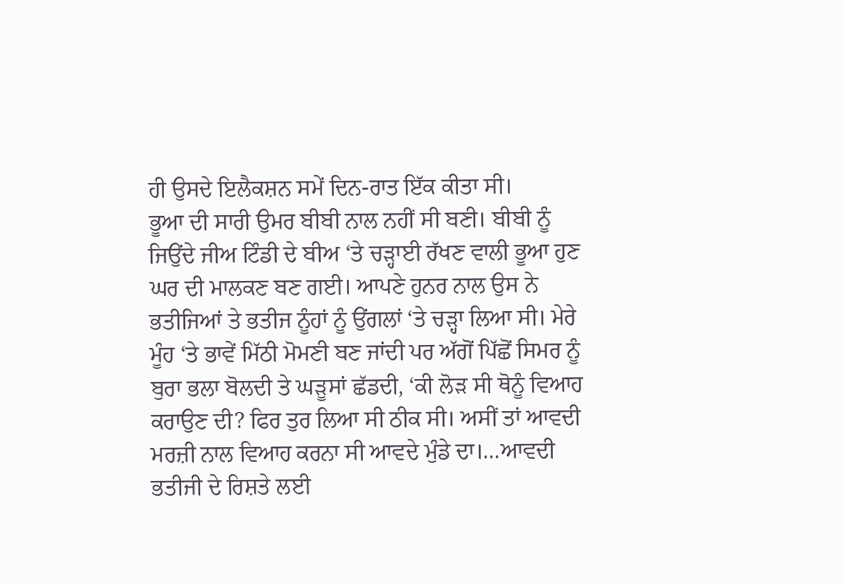ਹੀ ਉਸਦੇ ਇਲੈਕਸ਼ਨ ਸਮੇਂ ਦਿਨ-ਰਾਤ ਇੱਕ ਕੀਤਾ ਸੀ।
ਭੂਆ ਦੀ ਸਾਰੀ ਉਮਰ ਬੀਬੀ ਨਾਲ ਨਹੀਂ ਸੀ ਬਣੀ। ਬੀਬੀ ਨੂੰ ਜਿਉਂਦੇ ਜੀਅ ਟਿੰਡੀ ਦੇ ਬੀਅ ‘ਤੇ ਚੜ੍ਹਾਈ ਰੱਖਣ ਵਾਲੀ ਭੂਆ ਹੁਣ ਘਰ ਦੀ ਮਾਲਕਣ ਬਣ ਗਈ। ਆਪਣੇ ਹੁਨਰ ਨਾਲ ਉਸ ਨੇ ਭਤੀਜਿਆਂ ਤੇ ਭਤੀਜ ਨੂੰਹਾਂ ਨੂੰ ਉਂਗਲਾਂ ‘ਤੇ ਚੜ੍ਹਾ ਲਿਆ ਸੀ। ਮੇਰੇ ਮੂੰਹ ‘ਤੇ ਭਾਵੇਂ ਮਿੱਠੀ ਮੋਮਣੀ ਬਣ ਜਾਂਦੀ ਪਰ ਅੱਗੋਂ ਪਿੱਛੋਂ ਸਿਮਰ ਨੂੰ ਬੁਰਾ ਭਲਾ ਬੋਲਦੀ ਤੇ ਘੜੂਸਾਂ ਛੱਡਦੀ, ‘ਕੀ ਲੋੜ ਸੀ ਥੋਨੂੰ ਵਿਆਹ ਕਰਾਉਣ ਦੀ? ਫਿਰ ਤੁਰ ਲਿਆ ਸੀ ਠੀਕ ਸੀ। ਅਸੀਂ ਤਾਂ ਆਵਦੀ ਮਰਜ਼ੀ ਨਾਲ ਵਿਆਹ ਕਰਨਾ ਸੀ ਆਵਦੇ ਮੁੰਡੇ ਦਾ।…ਆਵਦੀ ਭਤੀਜੀ ਦੇ ਰਿਸ਼ਤੇ ਲਈ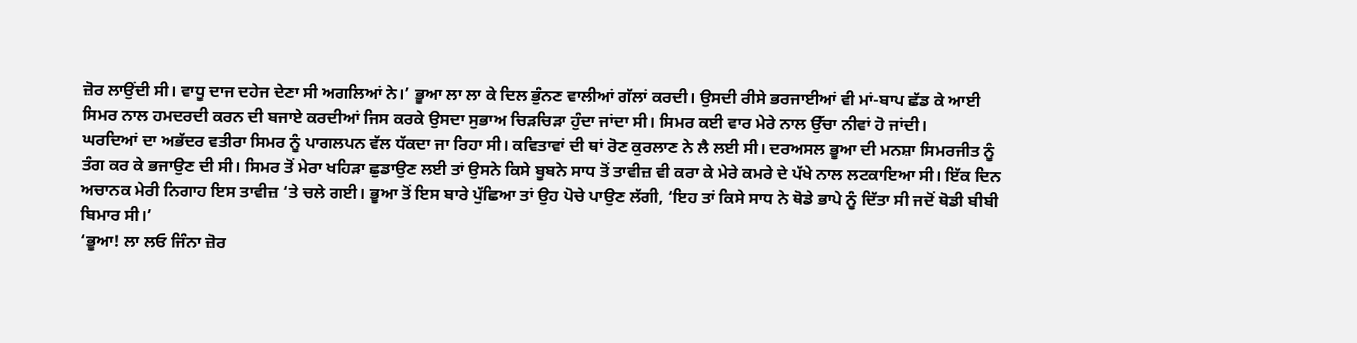ਜ਼ੋਰ ਲਾਉਂਦੀ ਸੀ। ਵਾਧੂ ਦਾਜ ਦਹੇਜ ਦੇਣਾ ਸੀ ਅਗਲਿਆਂ ਨੇ।’ ਭੂਆ ਲਾ ਲਾ ਕੇ ਦਿਲ ਭੁੰਨਣ ਵਾਲੀਆਂ ਗੱਲਾਂ ਕਰਦੀ। ਉਸਦੀ ਰੀਸੇ ਭਰਜਾਈਆਂ ਵੀ ਮਾਂ-ਬਾਪ ਛੱਡ ਕੇ ਆਈ ਸਿਮਰ ਨਾਲ ਹਮਦਰਦੀ ਕਰਨ ਦੀ ਬਜਾਏ ਕਰਦੀਆਂ ਜਿਸ ਕਰਕੇ ਉਸਦਾ ਸੁਭਾਅ ਚਿੜਚਿੜਾ ਹੁੰਦਾ ਜਾਂਦਾ ਸੀ। ਸਿਮਰ ਕਈ ਵਾਰ ਮੇਰੇ ਨਾਲ ਉੱਚਾ ਨੀਵਾਂ ਹੋ ਜਾਂਦੀ।
ਘਰਦਿਆਂ ਦਾ ਅਭੱਦਰ ਵਤੀਰਾ ਸਿਮਰ ਨੂੰ ਪਾਗਲਪਨ ਵੱਲ ਧੱਕਦਾ ਜਾ ਰਿਹਾ ਸੀ। ਕਵਿਤਾਵਾਂ ਦੀ ਥਾਂ ਰੋਣ ਕੁਰਲਾਣ ਨੇ ਲੈ ਲਈ ਸੀ। ਦਰਅਸਲ ਭੂਆ ਦੀ ਮਨਸ਼ਾ ਸਿਮਰਜੀਤ ਨੂੰ ਤੰਗ ਕਰ ਕੇ ਭਜਾਉਣ ਦੀ ਸੀ। ਸਿਮਰ ਤੋਂ ਮੇਰਾ ਖਹਿੜਾ ਛੁਡਾਉਣ ਲਈ ਤਾਂ ਉਸਨੇ ਕਿਸੇ ਬੂਬਨੇ ਸਾਧ ਤੋਂ ਤਾਵੀਜ਼ ਵੀ ਕਰਾ ਕੇ ਮੇਰੇ ਕਮਰੇ ਦੇ ਪੱਖੇ ਨਾਲ ਲਟਕਾਇਆ ਸੀ। ਇੱਕ ਦਿਨ ਅਚਾਨਕ ਮੇਰੀ ਨਿਗਾਹ ਇਸ ਤਾਵੀਜ਼ ‘ਤੇ ਚਲੇ ਗਈ। ਭੂਆ ਤੋਂ ਇਸ ਬਾਰੇ ਪੁੱਛਿਆ ਤਾਂ ਉਹ ਪੋਚੇ ਪਾਉਣ ਲੱਗੀ, ‘ਇਹ ਤਾਂ ਕਿਸੇ ਸਾਧ ਨੇ ਥੋਡੇ ਭਾਪੇ ਨੂੰ ਦਿੱਤਾ ਸੀ ਜਦੋਂ ਥੋਡੀ ਬੀਬੀ ਬਿਮਾਰ ਸੀ।’
‘ਭੂਆ! ਲਾ ਲਓ ਜਿੰਨਾ ਜ਼ੋਰ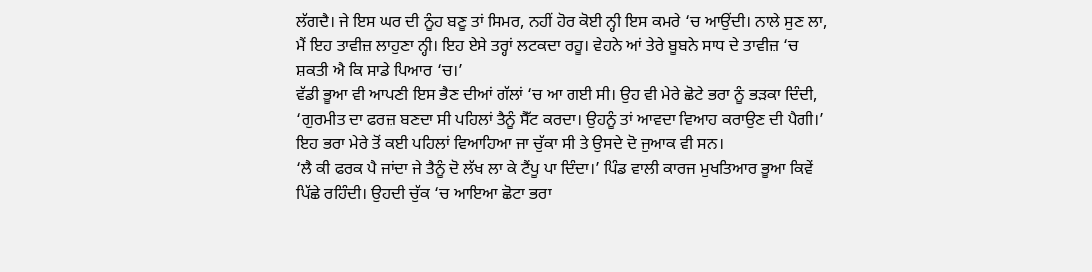ਲੱਗਦੈ। ਜੇ ਇਸ ਘਰ ਦੀ ਨੂੰਹ ਬਣੂ ਤਾਂ ਸਿਮਰ, ਨਹੀਂ ਹੋਰ ਕੋਈ ਨ੍ਹੀ ਇਸ ਕਮਰੇ ‘ਚ ਆਉਂਦੀ। ਨਾਲੇ ਸੁਣ ਲਾ, ਮੈਂ ਇਹ ਤਾਵੀਜ਼ ਲਾਹੁਣਾ ਨ੍ਹੀ। ਇਹ ਏਸੇ ਤਰ੍ਹਾਂ ਲਟਕਦਾ ਰਹੂ। ਵੇਹਨੇ ਆਂ ਤੇਰੇ ਬੂਬਨੇ ਸਾਧ ਦੇ ਤਾਵੀਜ਼ ‘ਚ ਸ਼ਕਤੀ ਐ ਕਿ ਸਾਡੇ ਪਿਆਰ ‘ਚ।’
ਵੱਡੀ ਭੂਆ ਵੀ ਆਪਣੀ ਇਸ ਭੈਣ ਦੀਆਂ ਗੱਲਾਂ ‘ਚ ਆ ਗਈ ਸੀ। ਉਹ ਵੀ ਮੇਰੇ ਛੋਟੇ ਭਰਾ ਨੂੰ ਭੜਕਾ ਦਿੰਦੀ, ‘ਗੁਰਮੀਤ ਦਾ ਫਰਜ਼ ਬਣਦਾ ਸੀ ਪਹਿਲਾਂ ਤੈਨੂੰ ਸੈੱਟ ਕਰਦਾ। ਉਹਨੂੰ ਤਾਂ ਆਵਦਾ ਵਿਆਹ ਕਰਾਉਣ ਦੀ ਪੈਗੀ।’ ਇਹ ਭਰਾ ਮੇਰੇ ਤੋਂ ਕਈ ਪਹਿਲਾਂ ਵਿਆਹਿਆ ਜਾ ਚੁੱਕਾ ਸੀ ਤੇ ਉਸਦੇ ਦੋ ਜੁਆਕ ਵੀ ਸਨ।
‘ਲੈ ਕੀ ਫਰਕ ਪੈ ਜਾਂਦਾ ਜੇ ਤੈਨੂੰ ਦੋ ਲੱਖ ਲਾ ਕੇ ਟੈਂਪੂ ਪਾ ਦਿੰਦਾ।’ ਪਿੰਡ ਵਾਲੀ ਕਾਰਜ ਮੁਖਤਿਆਰ ਭੂਆ ਕਿਵੇਂ ਪਿੱਛੇ ਰਹਿੰਦੀ। ਉਹਦੀ ਚੁੱਕ ‘ਚ ਆਇਆ ਛੋਟਾ ਭਰਾ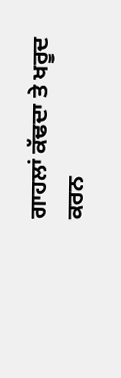ਗਾਹਲਾਂ ਕੱਢਦਾ ਤੇ ਖਰੂਦ ਕਰਨ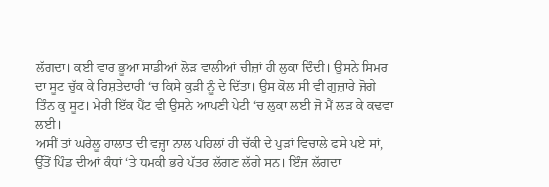ਲੱਗਦਾ। ਕਈ ਵਾਰ ਭੂਆ ਸਾਡੀਆਂ ਲੋੜ ਵਾਲੀਆਂ ਚੀਜ਼ਾਂ ਹੀ ਲੁਕਾ ਦਿੰਦੀ। ਉਸਨੇ ਸਿਮਰ ਦਾ ਸੂਟ ਚੁੱਕ ਕੇ ਰਿਸ਼ਤੇਦਾਰੀ ‘ਚ ਕਿਸੇ ਕੁੜੀ ਨੂੰ ਦੇ ਦਿੱਤਾ। ਉਸ ਕੋਲ ਸੀ ਵੀ ਗੁਜ਼ਾਰੇ ਜੋਗੇ ਤਿੰਨ ਕੁ ਸੂਟ। ਮੇਰੀ ਇੱਕ ਪੈਂਟ ਵੀ ਉਸਨੇ ਆਪਣੀ ਪੇਟੀ ‘ਚ ਲੁਕਾ ਲਈ ਜੋ ਮੈਂ ਲੜ ਕੇ ਕਢਵਾ ਲਈ।
ਅਸੀਂ ਤਾਂ ਘਰੇਲੂ ਹਾਲਾਤ ਦੀ ਵਜ੍ਹਾ ਨਾਲ ਪਹਿਲਾਂ ਹੀ ਚੱਕੀ ਦੇ ਪੁੜਾਂ ਵਿਚਾਲੇ ਫਸੇ ਪਏ ਸਾਂ, ਉੱਤੋਂ ਪਿੰਡ ਦੀਆਂ ਕੰਧਾਂ ‘ਤੇ ਧਮਕੀ ਭਰੇ ਪੱਤਰ ਲੱਗਣ ਲੱਗੇ ਸਨ। ਇੰਜ ਲੱਗਦਾ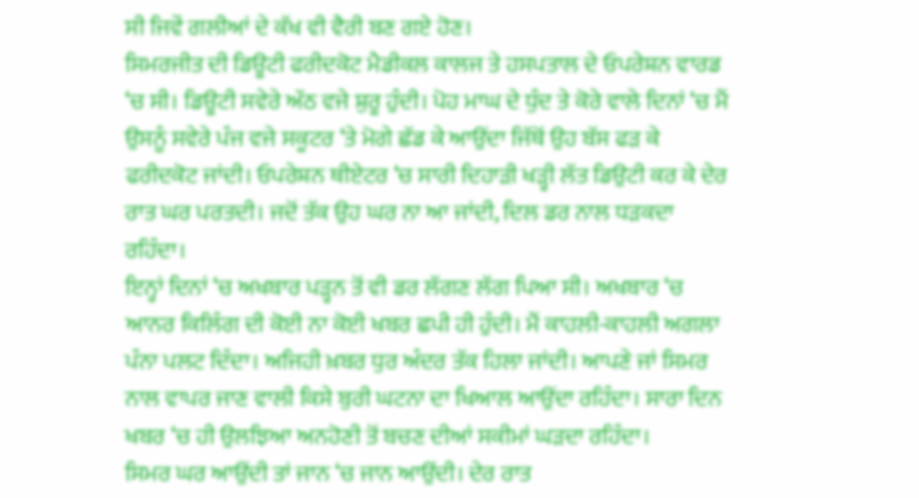ਸੀ ਜਿਵੇਂ ਗਲੀਆਂ ਦੇ ਕੱਖ ਵੀ ਵੈਰੀ ਬਣ ਗਏ ਹੋਣ।
ਸਿਮਰਜੀਤ ਦੀ ਡਿਊਟੀ ਫਰੀਦਕੋਟ ਮੈਡੀਕਲ ਕਾਲਜ ਤੇ ਹਸਪਤਾਲ ਦੇ ਓਪਰੇਸ਼ਨ ਵਾਰਡ ‘ਚ ਸੀ। ਡਿਊਟੀ ਸਵੇਰੇ ਅੱਠ ਵਜੇ ਸ਼ੁਰੂ ਹੁੰਦੀ। ਪੋਹ ਮਾਘ ਦੇ ਧੁੰਦ ਤੇ ਕੋਰੇ ਵਾਲੇ ਦਿਨਾਂ ‘ਚ ਮੈਂ ਉਸਨੂੰ ਸਵੇਰੇ ਪੰਜ ਵਜੇ ਸਕੂਟਰ ‘ਤੇ ਮੋਗੇ ਛੱਡ ਕੇ ਆਉਂਦਾ ਜਿੱਥੋਂ ਉਹ ਬੱਸ ਫੜ ਕੇ ਫਰੀਦਕੋਟ ਜਾਂਦੀ। ਓਪਰੇਸ਼ਨ ਥੀਏਟਰ ‘ਚ ਸਾਰੀ ਦਿਹਾੜੀ ਖੜ੍ਹੀ ਲੱਤ ਡਿਉਟੀ ਕਰ ਕੇ ਦੇਰ ਰਾਤ ਘਰ ਪਰਤਦੀ। ਜਦੋਂ ਤੱਕ ਉਹ ਘਰ ਨਾ ਆ ਜਾਂਦੀ, ਦਿਲ ਡਰ ਨਾਲ ਧੜਕਦਾ ਰਹਿੰਦਾ।
ਇਨ੍ਹਾਂ ਦਿਨਾਂ ‘ਚ ਅਖਬਾਰ ਪੜ੍ਹਨ ਤੋਂ ਵੀ ਡਰ ਲੱਗਣ ਲੱਗ ਪਿਆ ਸੀ। ਅਖਬਾਰ ‘ਚ ਆਨਰ ਕਿਲਿੰਗ ਦੀ ਕੋਈ ਨਾ ਕੋਈ ਖਬਰ ਛਪੀ ਹੀ ਹੁੰਦੀ। ਮੈਂ ਕਾਹਲੀ-ਕਾਹਲੀ ਅਗਲਾ ਪੰਨਾ ਪਲਟ ਦਿੰਦਾ। ਅਜਿਹੀ ਖ਼ਬਰ ਧੁਰ ਅੰਦਰ ਤੱਕ ਹਿਲਾ ਜਾਂਦੀ। ਆਪਣੇ ਜਾਂ ਸਿਮਰ ਨਾਲ ਵਾਪਰ ਜਾਣ ਵਾਲੀ ਕਿਸੇ ਬੁਰੀ ਘਟਨਾ ਦਾ ਖਿਆਲ ਆਉਂਦਾ ਰਹਿੰਦਾ। ਸਾਰਾ ਦਿਨ ਖਬਰ ‘ਚ ਹੀ ਉਲਝਿਆ ਅਨਹੋਣੀ ਤੋਂ ਬਚਣ ਦੀਆਂ ਸਕੀਮਾਂ ਘੜਦਾ ਰਹਿੰਦਾ।
ਸਿਮਰ ਘਰ ਆਉਂਦੀ ਤਾਂ ਜਾਨ ‘ਚ ਜਾਨ ਆਉਂਦੀ। ਦੇਰ ਰਾਤ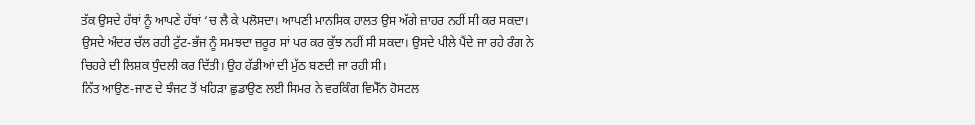ਤੱਕ ਉਸਦੇ ਹੱਥਾਂ ਨੂੰ ਆਪਣੇ ਹੱਥਾਂ ‘ਚ ਲੈ ਕੇ ਪਲੋਸਦਾ। ਆਪਣੀ ਮਾਨਸਿਕ ਹਾਲਤ ਉਸ ਅੱਗੇ ਜ਼ਾਹਰ ਨਹੀਂ ਸੀ ਕਰ ਸਕਦਾ। ਉਸਦੇ ਅੰਦਰ ਚੱਲ ਰਹੀ ਟੁੱਟ-ਭੱਜ ਨੂੰ ਸਮਝਦਾ ਜ਼ਰੂਰ ਸਾਂ ਪਰ ਕਰ ਕੁੱਝ ਨਹੀਂ ਸੀ ਸਕਦਾ। ਉਸਦੇ ਪੀਲੇ ਪੈਂਦੇ ਜਾ ਰਹੇ ਰੰਗ ਨੇ ਚਿਹਰੇ ਦੀ ਲਿਸ਼ਕ ਧੁੰਦਲੀ ਕਰ ਦਿੱਤੀ। ਉਹ ਹੱਡੀਆਂ ਦੀ ਮੁੱਠ ਬਣਦੀ ਜਾ ਰਹੀ ਸੀ।
ਨਿੱਤ ਆਉਣ-ਜਾਣ ਦੇ ਝੰਜਟ ਤੋਂ ਖਹਿੜਾ ਛੁਡਾਉਣ ਲਈ ਸਿਮਰ ਨੇ ਵਰਕਿੰਗ ਵਿਮੈੱਨ ਹੋਸਟਲ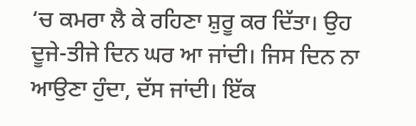‘ਚ ਕਮਰਾ ਲੈ ਕੇ ਰਹਿਣਾ ਸ਼ੁਰੂ ਕਰ ਦਿੱਤਾ। ਉਹ ਦੂਜੇ-ਤੀਜੇ ਦਿਨ ਘਰ ਆ ਜਾਂਦੀ। ਜਿਸ ਦਿਨ ਨਾ ਆਉਣਾ ਹੁੰਦਾ, ਦੱਸ ਜਾਂਦੀ। ਇੱਕ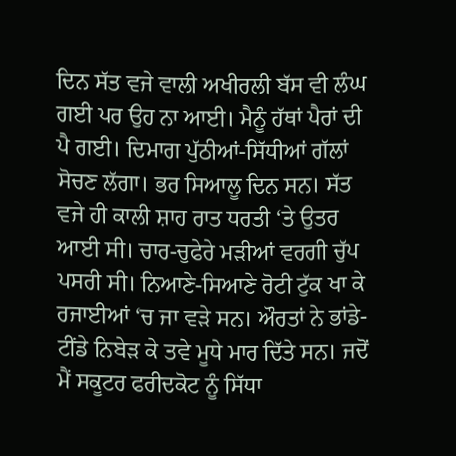ਦਿਨ ਸੱਤ ਵਜੇ ਵਾਲੀ ਅਖੀਰਲੀ ਬੱਸ ਵੀ ਲੰਘ ਗਈ ਪਰ ਉਹ ਨਾ ਆਈ। ਮੈਨੂੰ ਹੱਥਾਂ ਪੈਰਾਂ ਦੀ ਪੈ ਗਈ। ਦਿਮਾਗ ਪੁੱਠੀਆਂ-ਸਿੱਧੀਆਂ ਗੱਲਾਂ ਸੋਚਣ ਲੱਗਾ। ਭਰ ਸਿਆਲੂ ਦਿਨ ਸਨ। ਸੱਤ ਵਜੇ ਹੀ ਕਾਲੀ ਸ਼ਾਹ ਰਾਤ ਧਰਤੀ ‘ਤੇ ਉਤਰ ਆਈ ਸੀ। ਚਾਰ-ਚੁਫੇਰੇ ਮੜੀਆਂ ਵਰਗੀ ਚੁੱਪ ਪਸਰੀ ਸੀ। ਨਿਆਣੇ-ਸਿਆਣੇ ਰੋਟੀ ਟੁੱਕ ਖਾ ਕੇ ਰਜਾਈਆਂ ‘ਚ ਜਾ ਵੜੇ ਸਨ। ਔਰਤਾਂ ਨੇ ਭਾਂਡੇ-ਟੀਂਡੇ ਨਿਬੇੜ ਕੇ ਤਵੇ ਮੂਧੇ ਮਾਰ ਦਿੱਤੇ ਸਨ। ਜਦੋਂ ਮੈਂ ਸਕੂਟਰ ਫਰੀਦਕੋਟ ਨੂੰ ਸਿੱਧਾ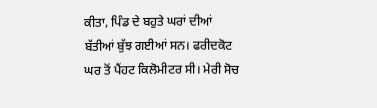ਕੀਤਾ, ਪਿੰਡ ਦੇ ਬਹੁਤੇ ਘਰਾਂ ਦੀਆਂ ਬੱਤੀਆਂ ਬੁੱਝ ਗਈਆਂ ਸਨ। ਫਰੀਦਕੋਟ ਘਰ ਤੋਂ ਪੈਂਹਟ ਕਿਲੋਮੀਟਰ ਸੀ। ਮੇਰੀ ਸੋਚ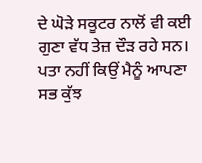ਦੇ ਘੋੜੇ ਸਕੂਟਰ ਨਾਲੋਂ ਵੀ ਕਈ ਗੁਣਾ ਵੱਧ ਤੇਜ਼ ਦੌੜ ਰਹੇ ਸਨ। ਪਤਾ ਨਹੀਂ ਕਿਉਂ ਮੈਨੂੰ ਆਪਣਾ ਸਭ ਕੁੱਝ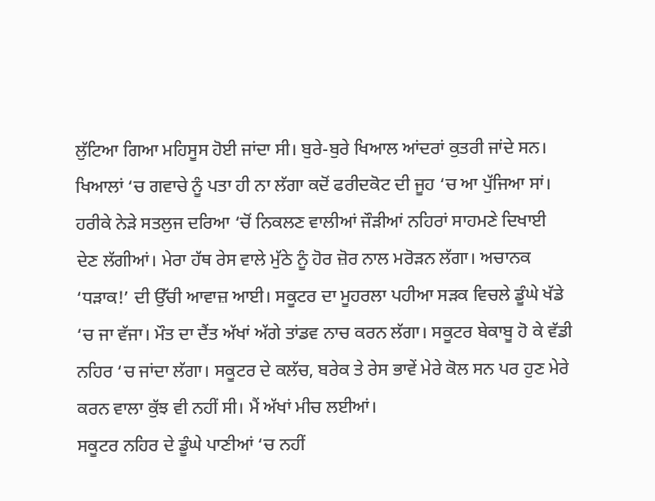ਲੁੱਟਿਆ ਗਿਆ ਮਹਿਸੂਸ ਹੋਈ ਜਾਂਦਾ ਸੀ। ਬੁਰੇ-ਬੁਰੇ ਖਿਆਲ ਆਂਦਰਾਂ ਕੁਤਰੀ ਜਾਂਦੇ ਸਨ। ਖਿਆਲਾਂ ‘ਚ ਗਵਾਚੇ ਨੂੰ ਪਤਾ ਹੀ ਨਾ ਲੱਗਾ ਕਦੋਂ ਫਰੀਦਕੋਟ ਦੀ ਜੂਹ ‘ਚ ਆ ਪੁੱਜਿਆ ਸਾਂ। ਹਰੀਕੇ ਨੇੜੇ ਸਤਲੁਜ ਦਰਿਆ ‘ਚੋਂ ਨਿਕਲਣ ਵਾਲੀਆਂ ਜੌੜੀਆਂ ਨਹਿਰਾਂ ਸਾਹਮਣੇ ਦਿਖਾਈ ਦੇਣ ਲੱਗੀਆਂ। ਮੇਰਾ ਹੱਥ ਰੇਸ ਵਾਲੇ ਮੁੱਠੇ ਨੂੰ ਹੋਰ ਜ਼ੋਰ ਨਾਲ ਮਰੋੜਨ ਲੱਗਾ। ਅਚਾਨਕ ‘ਧੜਾਕ!’ ਦੀ ਉੱਚੀ ਆਵਾਜ਼ ਆਈ। ਸਕੂਟਰ ਦਾ ਮੂਹਰਲਾ ਪਹੀਆ ਸੜਕ ਵਿਚਲੇ ਡੂੰਘੇ ਖੱਡੇ ‘ਚ ਜਾ ਵੱਜਾ। ਮੌਤ ਦਾ ਦੈਂਤ ਅੱਖਾਂ ਅੱਗੇ ਤਾਂਡਵ ਨਾਚ ਕਰਨ ਲੱਗਾ। ਸਕੂਟਰ ਬੇਕਾਬੂ ਹੋ ਕੇ ਵੱਡੀ ਨਹਿਰ ‘ਚ ਜਾਂਦਾ ਲੱਗਾ। ਸਕੂਟਰ ਦੇ ਕਲੱਚ, ਬਰੇਕ ਤੇ ਰੇਸ ਭਾਵੇਂ ਮੇਰੇ ਕੋਲ ਸਨ ਪਰ ਹੁਣ ਮੇਰੇ ਕਰਨ ਵਾਲਾ ਕੁੱਝ ਵੀ ਨਹੀਂ ਸੀ। ਮੈਂ ਅੱਖਾਂ ਮੀਚ ਲਈਆਂ।
ਸਕੂਟਰ ਨਹਿਰ ਦੇ ਡੂੰਘੇ ਪਾਣੀਆਂ ‘ਚ ਨਹੀਂ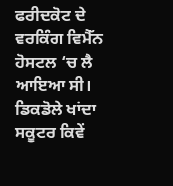ਫਰੀਦਕੋਟ ਦੇ ਵਰਕਿੰਗ ਵਿਮੈੱਨ ਹੋਸਟਲ ‘ਚ ਲੈ ਆਇਆ ਸੀ। ਡਿਕਡੋਲੇ ਖਾਂਦਾ ਸਕੂਟਰ ਕਿਵੇਂ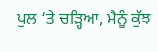ਪੁਲ ‘ਤੇ ਚੜ੍ਹਿਆ, ਮੈਨੂੰ ਕੁੱਝ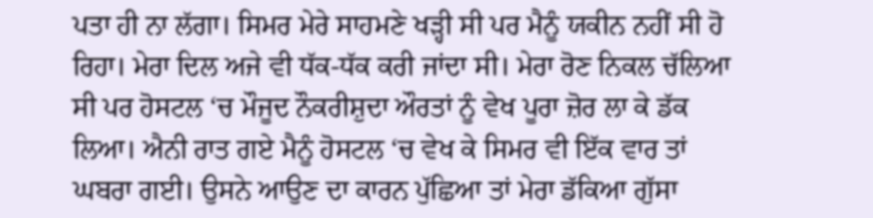ਪਤਾ ਹੀ ਨਾ ਲੱਗਾ। ਸਿਮਰ ਮੇਰੇ ਸਾਹਮਣੇ ਖੜ੍ਹੀ ਸੀ ਪਰ ਮੈਨੂੰ ਯਕੀਨ ਨਹੀਂ ਸੀ ਹੋ ਰਿਹਾ। ਮੇਰਾ ਦਿਲ ਅਜੇ ਵੀ ਧੱਕ-ਧੱਕ ਕਰੀ ਜਾਂਦਾ ਸੀ। ਮੇਰਾ ਰੋਣ ਨਿਕਲ ਚੱਲਿਆ ਸੀ ਪਰ ਹੋਸਟਲ ‘ਚ ਮੌਜੂਦ ਨੌਕਰੀਸ਼ੁਦਾ ਔਰਤਾਂ ਨੂੰ ਵੇਖ ਪੂਰਾ ਜ਼ੋਰ ਲਾ ਕੇ ਡੱਕ ਲਿਆ। ਐਨੀ ਰਾਤ ਗਏ ਮੈਨੂੰ ਹੋਸਟਲ ‘ਚ ਵੇਖ ਕੇ ਸਿਮਰ ਵੀ ਇੱਕ ਵਾਰ ਤਾਂ ਘਬਰਾ ਗਈ। ਉਸਨੇ ਆਉਣ ਦਾ ਕਾਰਨ ਪੁੱਛਿਆ ਤਾਂ ਮੇਰਾ ਡੱਕਿਆ ਗੁੱਸਾ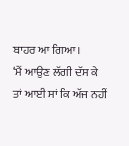ਬਾਹਰ ਆ ਗਿਆ।
‘ਮੈਂ ਆਉਣ ਲੱਗੀ ਦੱਸ ਕੇ ਤਾਂ ਆਈ ਸਾਂ ਕਿ ਅੱਜ ਨਹੀਂ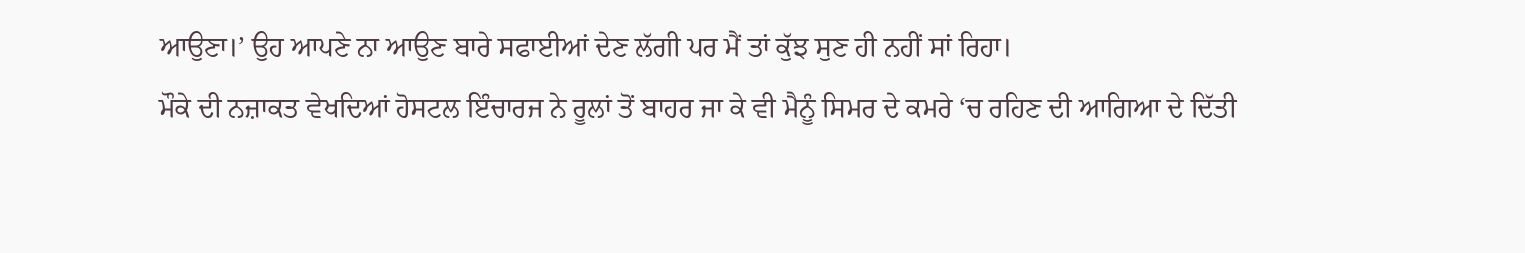ਆਉਣਾ।’ ਉਹ ਆਪਣੇ ਨਾ ਆਉਣ ਬਾਰੇ ਸਫਾਈਆਂ ਦੇਣ ਲੱਗੀ ਪਰ ਮੈਂ ਤਾਂ ਕੁੱਝ ਸੁਣ ਹੀ ਨਹੀਂ ਸਾਂ ਰਿਹਾ।
ਮੌਕੇ ਦੀ ਨਜ਼ਾਕਤ ਵੇਖਦਿਆਂ ਹੋਸਟਲ ਇੰਚਾਰਜ ਨੇ ਰੂਲਾਂ ਤੋਂ ਬਾਹਰ ਜਾ ਕੇ ਵੀ ਮੈਨੂੰ ਸਿਮਰ ਦੇ ਕਮਰੇ ‘ਚ ਰਹਿਣ ਦੀ ਆਗਿਆ ਦੇ ਦਿੱਤੀ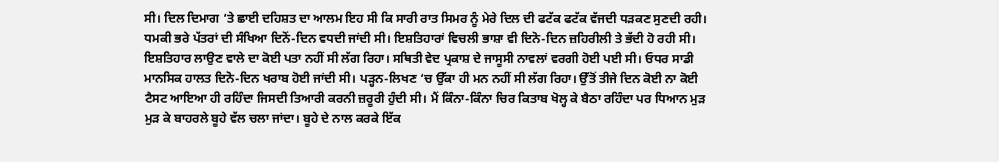ਸੀ। ਦਿਲ ਦਿਮਾਗ ‘ਤੇ ਛਾਈ ਦਹਿਸ਼ਤ ਦਾ ਆਲਮ ਇਹ ਸੀ ਕਿ ਸਾਰੀ ਰਾਤ ਸਿਮਰ ਨੂੰ ਮੇਰੇ ਦਿਲ ਦੀ ਫਟੱਕ ਫਟੱਕ ਵੱਜਦੀ ਧੜਕਣ ਸੁਣਦੀ ਰਹੀ।
ਧਮਕੀ ਭਰੇ ਪੱਤਰਾਂ ਦੀ ਸੰਖਿਆ ਦਿਨੋਂ-ਦਿਨ ਵਧਦੀ ਜਾਂਦੀ ਸੀ। ਇਸ਼ਤਿਹਾਰਾਂ ਵਿਚਲੀ ਭਾਸ਼ਾ ਵੀ ਦਿਨੋ-ਦਿਨ ਜ਼ਹਿਰੀਲੀ ਤੇ ਭੱਦੀ ਹੋ ਰਹੀ ਸੀ। ਇਸ਼ਤਿਹਾਰ ਲਾਉਣ ਵਾਲੇ ਦਾ ਕੋਈ ਪਤਾ ਨਹੀਂ ਸੀ ਲੱਗ ਰਿਹਾ। ਸਥਿਤੀ ਵੇਦ ਪ੍ਰਕਾਸ਼ ਦੇ ਜਾਸੂਸੀ ਨਾਵਲਾਂ ਵਰਗੀ ਹੋਈ ਪਈ ਸੀ। ਓਧਰ ਸਾਡੀ ਮਾਨਸਿਕ ਹਾਲਤ ਦਿਨੋ-ਦਿਨ ਖਰਾਬ ਹੋਈ ਜਾਂਦੀ ਸੀ। ਪੜ੍ਹਨ-ਲਿਖਣ ‘ਚ ਉੱਕਾ ਹੀ ਮਨ ਨਹੀਂ ਸੀ ਲੱਗ ਰਿਹਾ। ਉੱਤੋਂ ਤੀਜੇ ਦਿਨ ਕੋਈ ਨਾ ਕੋਈ ਟੈਸਟ ਆਇਆ ਹੀ ਰਹਿੰਦਾ ਜਿਸਦੀ ਤਿਆਰੀ ਕਰਨੀ ਜ਼ਰੂਰੀ ਹੁੰਦੀ ਸੀ। ਮੈਂ ਕਿੰਨਾ-ਕਿੰਨਾ ਚਿਰ ਕਿਤਾਬ ਖੋਲ੍ਹ ਕੇ ਬੈਠਾ ਰਹਿੰਦਾ ਪਰ ਧਿਆਨ ਮੁੜ ਮੁੜ ਕੇ ਬਾਹਰਲੇ ਬੂਹੇ ਵੱਲ ਚਲਾ ਜਾਂਦਾ। ਬੂਹੇ ਦੇ ਨਾਲ ਕਰਕੇ ਇੱਕ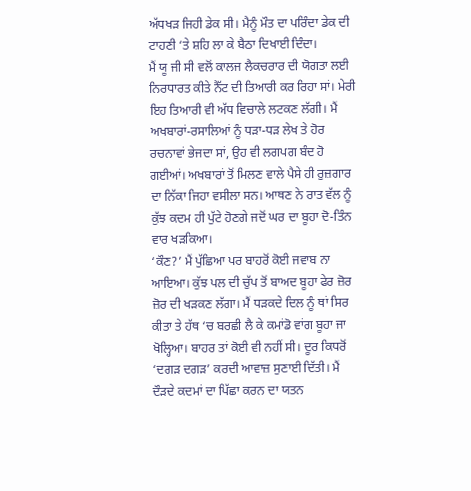ਅੱਧਖੜ ਜਿਹੀ ਡੇਕ ਸੀ। ਮੈਨੂੰ ਮੌਤ ਦਾ ਪਰਿੰਦਾ ਡੇਕ ਦੀ ਟਾਹਣੀ ‘ਤੇ ਸ਼ਹਿ ਲਾ ਕੇ ਬੈਠਾ ਦਿਖਾਈ ਦਿੰਦਾ।
ਮੈਂ ਯੂ ਜੀ ਸੀ ਵਲੋਂ ਕਾਲਜ ਲੈਕਚਰਾਰ ਦੀ ਯੋਗਤਾ ਲਈ ਨਿਰਧਾਰਤ ਕੀਤੇ ਨੈੱਟ ਦੀ ਤਿਆਰੀ ਕਰ ਰਿਹਾ ਸਾਂ। ਮੇਰੀ ਇਹ ਤਿਆਰੀ ਵੀ ਅੱਧ ਵਿਚਾਲੇ ਲਟਕਣ ਲੱਗੀ। ਮੈਂ ਅਖਬਾਰਾਂ-ਰਸਾਲਿਆਂ ਨੂੰ ਧੜਾ-ਧੜ ਲੇਖ ਤੇ ਹੋਰ ਰਚਨਾਵਾਂ ਭੇਜਦਾ ਸਾਂ, ਉਹ ਵੀ ਲਗਪਗ ਬੰਦ ਹੋ ਗਈਆਂ। ਅਖਬਾਰਾਂ ਤੋਂ ਮਿਲਣ ਵਾਲੇ ਪੈਸੇ ਹੀ ਰੁਜ਼ਗਾਰ ਦਾ ਨਿੱਕਾ ਜਿਹਾ ਵਸੀਲਾ ਸਨ। ਆਥਣ ਨੇ ਰਾਤ ਵੱਲ ਨੂੰ ਕੁੱਝ ਕਦਮ ਹੀ ਪੁੱਟੇ ਹੋਣਗੇ ਜਦੋਂ ਘਰ ਦਾ ਬੂਹਾ ਦੋ-ਤਿੰਨ ਵਾਰ ਖੜਕਿਆ।
‘ਕੌਣ?’ ਮੈਂ ਪੁੱਛਿਆ ਪਰ ਬਾਹਰੋਂ ਕੋਈ ਜਵਾਬ ਨਾ ਆਇਆ। ਕੁੱਝ ਪਲ ਦੀ ਚੁੱਪ ਤੋਂ ਬਾਅਦ ਬੂਹਾ ਫੇਰ ਜ਼ੋਰ ਜ਼ੋਰ ਦੀ ਖੜਕਣ ਲੱਗਾ। ਮੈਂ ਧੜਕਦੇ ਦਿਲ ਨੂੰ ਥਾਂ ਸਿਰ ਕੀਤਾ ਤੇ ਹੱਥ ‘ਚ ਬਰਛੀ ਲੈ ਕੇ ਕਮਾਂਡੋ ਵਾਂਗ ਬੂਹਾ ਜਾ ਖੋਲ੍ਹਿਆ। ਬਾਹਰ ਤਾਂ ਕੋਈ ਵੀ ਨਹੀਂ ਸੀ। ਦੂਰ ਕਿਧਰੋਂ ‘ਦਗੜ ਦਗੜ’ ਕਰਦੀ ਆਵਾਜ਼ ਸੁਣਾਈ ਦਿੱਤੀ। ਮੈਂ ਦੌੜਦੇ ਕਦਮਾਂ ਦਾ ਪਿੱਛਾ ਕਰਨ ਦਾ ਯਤਨ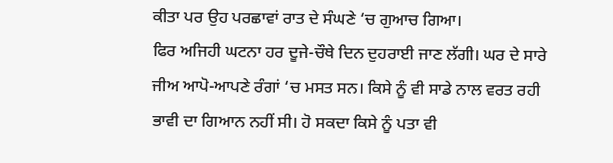ਕੀਤਾ ਪਰ ਉਹ ਪਰਛਾਵਾਂ ਰਾਤ ਦੇ ਸੰਘਣੇ ‘ਚ ਗੁਆਚ ਗਿਆ।
ਫਿਰ ਅਜਿਹੀ ਘਟਨਾ ਹਰ ਦੂਜੇ-ਚੌਥੇ ਦਿਨ ਦੁਹਰਾਈ ਜਾਣ ਲੱਗੀ। ਘਰ ਦੇ ਸਾਰੇ ਜੀਅ ਆਪੋ-ਆਪਣੇ ਰੰਗਾਂ ‘ਚ ਮਸਤ ਸਨ। ਕਿਸੇ ਨੂੰ ਵੀ ਸਾਡੇ ਨਾਲ ਵਰਤ ਰਹੀ ਭਾਵੀ ਦਾ ਗਿਆਨ ਨਹੀਂ ਸੀ। ਹੋ ਸਕਦਾ ਕਿਸੇ ਨੂੰ ਪਤਾ ਵੀ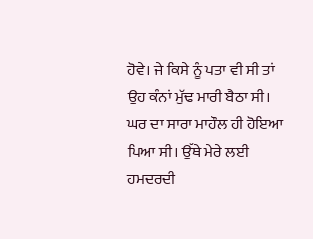ਹੋਵੇ। ਜੇ ਕਿਸੇ ਨੂੰ ਪਤਾ ਵੀ ਸੀ ਤਾਂ ਉਹ ਕੰਨਾਂ ਮੁੱਢ ਮਾਰੀ ਬੈਠਾ ਸੀ। ਘਰ ਦਾ ਸਾਰਾ ਮਾਹੌਲ ਹੀ ਹੋਇਆ ਪਿਆ ਸੀ। ਉੱਥੇ ਮੇਰੇ ਲਈ ਹਮਦਰਦੀ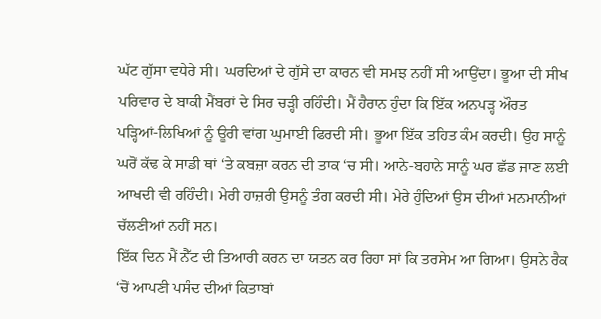ਘੱਟ ਗੁੱਸਾ ਵਧੇਰੇ ਸੀ। ਘਰਦਿਆਂ ਦੇ ਗੁੱਸੇ ਦਾ ਕਾਰਨ ਵੀ ਸਮਝ ਨਹੀਂ ਸੀ ਆਉਂਦਾ। ਭੂਆ ਦੀ ਸੀਖ ਪਰਿਵਾਰ ਦੇ ਬਾਕੀ ਮੈਂਬਰਾਂ ਦੇ ਸਿਰ ਚੜ੍ਹੀ ਰਹਿੰਦੀ। ਮੈਂ ਹੈਰਾਨ ਹੁੰਦਾ ਕਿ ਇੱਕ ਅਨਪੜ੍ਹ ਔਰਤ ਪੜ੍ਹਿਆਂ-ਲਿਖਿਆਂ ਨੂੰ ਊਰੀ ਵਾਂਗ ਘੁਮਾਈ ਫਿਰਦੀ ਸੀ। ਭੂਆ ਇੱਕ ਤਹਿਤ ਕੰਮ ਕਰਦੀ। ਉਹ ਸਾਨੂੰ ਘਰੋਂ ਕੱਢ ਕੇ ਸਾਡੀ ਥਾਂ ‘ਤੇ ਕਬਜ਼ਾ ਕਰਨ ਦੀ ਤਾਕ ‘ਚ ਸੀ। ਆਨੇ-ਬਹਾਨੇ ਸਾਨੂੰ ਘਰ ਛੱਡ ਜਾਣ ਲਈ ਆਖਦੀ ਵੀ ਰਹਿੰਦੀ। ਮੇਰੀ ਹਾਜ਼ਰੀ ਉਸਨੂੰ ਤੰਗ ਕਰਦੀ ਸੀ। ਮੇਰੇ ਹੁੰਦਿਆਂ ਉਸ ਦੀਆਂ ਮਨਮਾਨੀਆਂ ਚੱਲਣੀਆਂ ਨਹੀਂ ਸਨ।
ਇੱਕ ਦਿਨ ਮੈਂ ਨੈੱਟ ਦੀ ਤਿਆਰੀ ਕਰਨ ਦਾ ਯਤਨ ਕਰ ਰਿਹਾ ਸਾਂ ਕਿ ਤਰਸੇਮ ਆ ਗਿਆ। ਉਸਨੇ ਰੈਕ ‘ਚੋਂ ਆਪਣੀ ਪਸੰਦ ਦੀਆਂ ਕਿਤਾਬਾਂ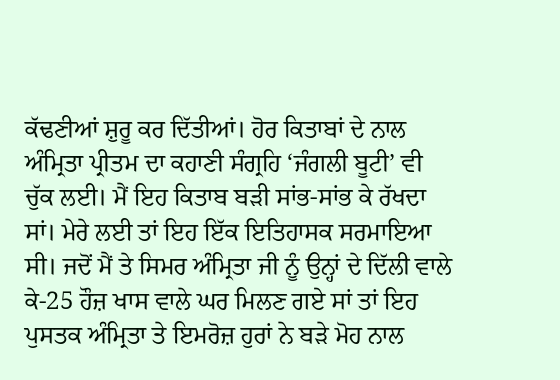ਕੱਢਣੀਆਂ ਸ਼ੁਰੂ ਕਰ ਦਿੱਤੀਆਂ। ਹੋਰ ਕਿਤਾਬਾਂ ਦੇ ਨਾਲ ਅੰਮ੍ਰਿਤਾ ਪ੍ਰੀਤਮ ਦਾ ਕਹਾਣੀ ਸੰਗ੍ਰਹਿ ‘ਜੰਗਲੀ ਬੂਟੀ’ ਵੀ ਚੁੱਕ ਲਈ। ਮੈਂ ਇਹ ਕਿਤਾਬ ਬੜੀ ਸਾਂਭ-ਸਾਂਭ ਕੇ ਰੱਖਦਾ ਸਾਂ। ਮੇਰੇ ਲਈ ਤਾਂ ਇਹ ਇੱਕ ਇਤਿਹਾਸਕ ਸਰਮਾਇਆ ਸੀ। ਜਦੋਂ ਮੈਂ ਤੇ ਸਿਮਰ ਅੰਮ੍ਰਿਤਾ ਜੀ ਨੂੰ ਉਨ੍ਹਾਂ ਦੇ ਦਿੱਲੀ ਵਾਲੇ ਕੇ-25 ਹੌਜ਼ ਖਾਸ ਵਾਲੇ ਘਰ ਮਿਲਣ ਗਏ ਸਾਂ ਤਾਂ ਇਹ ਪੁਸਤਕ ਅੰਮ੍ਰਿਤਾ ਤੇ ਇਮਰੋਜ਼ ਹੁਰਾਂ ਨੇ ਬੜੇ ਮੋਹ ਨਾਲ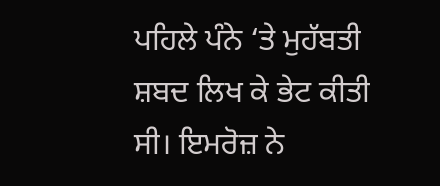ਪਹਿਲੇ ਪੰਨੇ ‘ਤੇ ਮੁਹੱਬਤੀ ਸ਼ਬਦ ਲਿਖ ਕੇ ਭੇਟ ਕੀਤੀ ਸੀ। ਇਮਰੋਜ਼ ਨੇ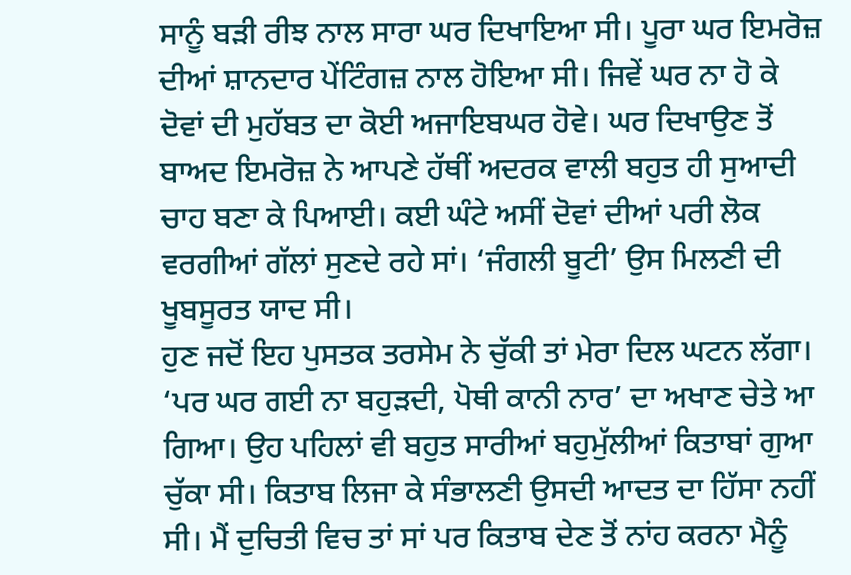ਸਾਨੂੰ ਬੜੀ ਰੀਝ ਨਾਲ ਸਾਰਾ ਘਰ ਦਿਖਾਇਆ ਸੀ। ਪੂਰਾ ਘਰ ਇਮਰੋਜ਼ ਦੀਆਂ ਸ਼ਾਨਦਾਰ ਪੇਂਟਿੰਗਜ਼ ਨਾਲ ਹੋਇਆ ਸੀ। ਜਿਵੇਂ ਘਰ ਨਾ ਹੋ ਕੇ ਦੋਵਾਂ ਦੀ ਮੁਹੱਬਤ ਦਾ ਕੋਈ ਅਜਾਇਬਘਰ ਹੋਵੇ। ਘਰ ਦਿਖਾਉਣ ਤੋਂ ਬਾਅਦ ਇਮਰੋਜ਼ ਨੇ ਆਪਣੇ ਹੱਥੀਂ ਅਦਰਕ ਵਾਲੀ ਬਹੁਤ ਹੀ ਸੁਆਦੀ ਚਾਹ ਬਣਾ ਕੇ ਪਿਆਈ। ਕਈ ਘੰਟੇ ਅਸੀਂ ਦੋਵਾਂ ਦੀਆਂ ਪਰੀ ਲੋਕ ਵਰਗੀਆਂ ਗੱਲਾਂ ਸੁਣਦੇ ਰਹੇ ਸਾਂ। ‘ਜੰਗਲੀ ਬੂਟੀ’ ਉਸ ਮਿਲਣੀ ਦੀ ਖੂਬਸੂਰਤ ਯਾਦ ਸੀ।
ਹੁਣ ਜਦੋਂ ਇਹ ਪੁਸਤਕ ਤਰਸੇਮ ਨੇ ਚੁੱਕੀ ਤਾਂ ਮੇਰਾ ਦਿਲ ਘਟਨ ਲੱਗਾ। ‘ਪਰ ਘਰ ਗਈ ਨਾ ਬਹੁੜਦੀ, ਪੋਥੀ ਕਾਨੀ ਨਾਰ’ ਦਾ ਅਖਾਣ ਚੇਤੇ ਆ ਗਿਆ। ਉਹ ਪਹਿਲਾਂ ਵੀ ਬਹੁਤ ਸਾਰੀਆਂ ਬਹੁਮੁੱਲੀਆਂ ਕਿਤਾਬਾਂ ਗੁਆ ਚੁੱਕਾ ਸੀ। ਕਿਤਾਬ ਲਿਜਾ ਕੇ ਸੰਭਾਲਣੀ ਉਸਦੀ ਆਦਤ ਦਾ ਹਿੱਸਾ ਨਹੀਂ ਸੀ। ਮੈਂ ਦੁਚਿਤੀ ਵਿਚ ਤਾਂ ਸਾਂ ਪਰ ਕਿਤਾਬ ਦੇਣ ਤੋਂ ਨਾਂਹ ਕਰਨਾ ਮੈਨੂੰ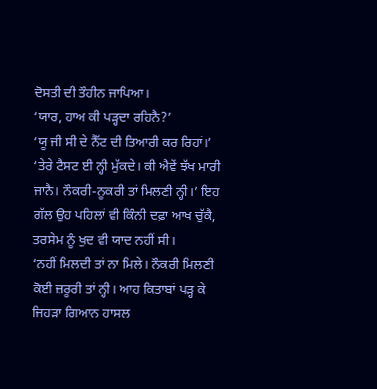ਦੋਸਤੀ ਦੀ ਤੌਹੀਨ ਜਾਪਿਆ।
‘ਯਾਰ, ਹਾਅ ਕੀ ਪੜ੍ਹਦਾ ਰਹਿਨੈ?’
‘ਯੂ ਜੀ ਸੀ ਦੇ ਨੈੱਟ ਦੀ ਤਿਆਰੀ ਕਰ ਰਿਹਾਂ।’
‘ਤੇਰੇ ਟੈਸਟ ਈ ਨ੍ਹੀ ਮੁੱਕਦੇ। ਕੀ ਐਵੇਂ ਝੱਖ ਮਾਰੀ ਜਾਨੈ। ਨੌਕਰੀ-ਨੂਕਰੀ ਤਾਂ ਮਿਲਣੀ ਨ੍ਹੀ।’ ਇਹ ਗੱਲ ਉਹ ਪਹਿਲਾਂ ਵੀ ਕਿੰਨੀ ਦਫ਼ਾ ਆਖ ਚੁੱਕੈ, ਤਰਸੇਮ ਨੂੰ ਖੁਦ ਵੀ ਯਾਦ ਨਹੀਂ ਸੀ।
‘ਨਹੀਂ ਮਿਲਦੀ ਤਾਂ ਨਾ ਮਿਲੇ। ਨੌਕਰੀ ਮਿਲਣੀ ਕੋਈ ਜ਼ਰੂਰੀ ਤਾਂ ਨ੍ਹੀ। ਆਹ ਕਿਤਾਬਾਂ ਪੜ੍ਹ ਕੇ ਜਿਹੜਾ ਗਿਆਨ ਹਾਸਲ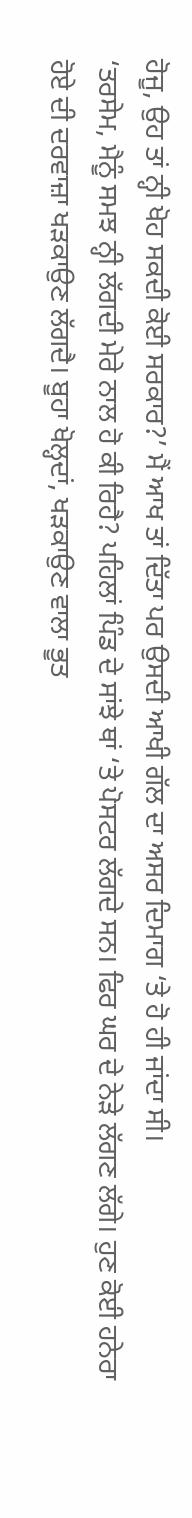ਹੋਜੂ, ਉਹ ਤਾਂ ਨ੍ਹੀ ਖੋਹ ਸਕਦੀ ਕੋਈ ਸਰਕਾਰ?’ ਮੈਂ ਆਖ ਤਾਂ ਦਿੱਤਾ ਪਰ ਉਸਦੀ ਆਖੀ ਗੱਲ ਦਾ ਅਸਰ ਦਿਮਾਗ ‘ਤੇ ਹੋ ਹੀ ਜਾਂਦਾ ਸੀ।
‘ਤਰਸੇਮ, ਮੈਨੂੰ ਸਮਝ ਨ੍ਹੀ ਲੱਗਦੀ ਮੇਰੇ ਨਾਲ ਹੋ ਕੀ ਰਿਹੈ? ਪਹਿਲਾਂ ਪਿੰਡ ਦੇ ਸਾਂਝੇ ਥਾਂ ‘ਤੇ ਪੋਸਟਰ ਲੱਗਦੇ ਸਨ। ਫਿਰ ਘਰ ਦੇ ਨੇੜੇ ਲੱਗਣ ਲੱਗੇ। ਹੁਣ ਕੋਈ ਹਨੇਰਾ ਹੋਏ ਦੀ ਦਰਵਾਜ਼ਾ ਖੜਕਾਉਣ ਲੱਗਦੈ। ਬੂਹਾ ਖੋਲ੍ਹਦਾਂ, ਖੜਕਾਉਣ ਵਾਲਾ ਭੂਤ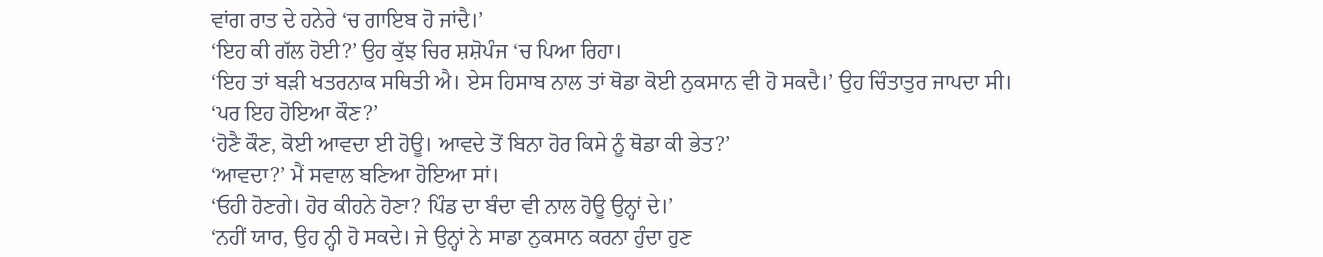ਵਾਂਗ ਰਾਤ ਦੇ ਹਨੇਰੇ ‘ਚ ਗਾਇਬ ਹੋ ਜਾਂਦੈ।’
‘ਇਹ ਕੀ ਗੱਲ ਹੋਈ?’ ਉਹ ਕੁੱਝ ਚਿਰ ਸ਼ਸ਼ੋਪੰਜ ‘ਚ ਪਿਆ ਰਿਹਾ।
‘ਇਹ ਤਾਂ ਬੜੀ ਖਤਰਨਾਕ ਸਥਿਤੀ ਐ। ਏਸ ਹਿਸਾਬ ਨਾਲ ਤਾਂ ਥੋਡਾ ਕੋਈ ਨੁਕਸਾਨ ਵੀ ਹੋ ਸਕਦੈ।’ ਉਹ ਚਿੰਤਾਤੁਰ ਜਾਪਦਾ ਸੀ।
‘ਪਰ ਇਹ ਹੋਇਆ ਕੌਣ?’
‘ਹੋਣੈ ਕੌਣ, ਕੋਈ ਆਵਦਾ ਈ ਹੋਊ। ਆਵਦੇ ਤੋਂ ਬਿਨਾ ਹੋਰ ਕਿਸੇ ਨੂੰ ਥੋਡਾ ਕੀ ਭੇਤ?’
‘ਆਵਦਾ?’ ਮੈਂ ਸਵਾਲ ਬਣਿਆ ਹੋਇਆ ਸਾਂ।
‘ਓਹੀ ਹੋਣਗੇ। ਹੋਰ ਕੀਹਨੇ ਹੋਣਾ? ਪਿੰਡ ਦਾ ਬੰਦਾ ਵੀ ਨਾਲ ਹੋਊ ਉਨ੍ਹਾਂ ਦੇ।’
‘ਨਹੀਂ ਯਾਰ, ਉਹ ਨ੍ਹੀ ਹੋ ਸਕਦੇ। ਜੇ ਉਨ੍ਹਾਂ ਨੇ ਸਾਡਾ ਨੁਕਸਾਨ ਕਰਨਾ ਹੁੰਦਾ ਹੁਣ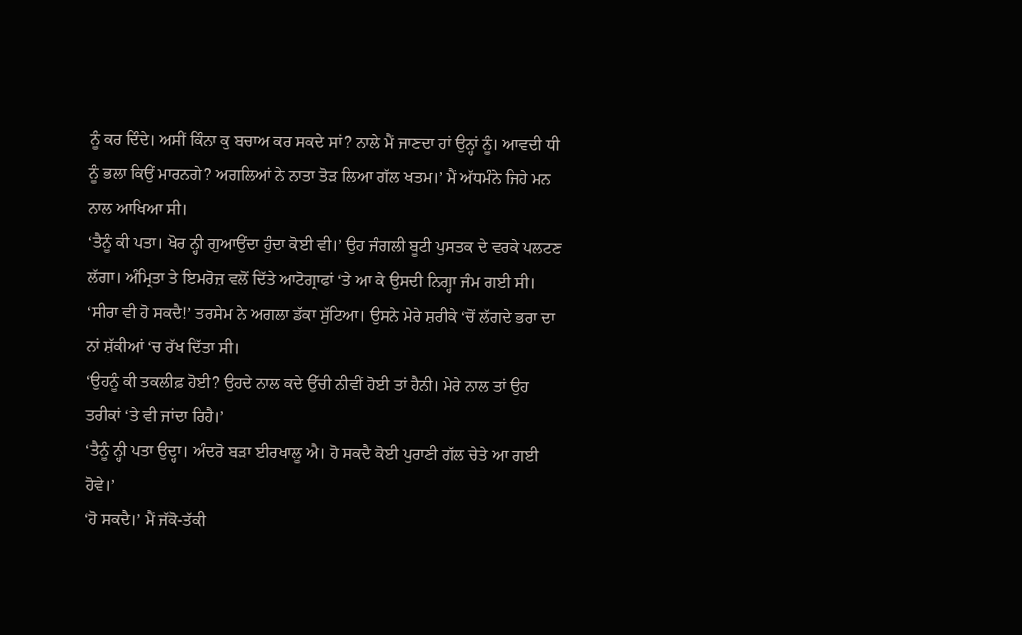ਨੂੰ ਕਰ ਦਿੰਦੇ। ਅਸੀਂ ਕਿੰਨਾ ਕੁ ਬਚਾਅ ਕਰ ਸਕਦੇ ਸਾਂ? ਨਾਲੇ ਮੈਂ ਜਾਣਦਾ ਹਾਂ ਉਨ੍ਹਾਂ ਨੂੰ। ਆਵਦੀ ਧੀ ਨੂੰ ਭਲਾ ਕਿਉਂ ਮਾਰਨਗੇ? ਅਗਲਿਆਂ ਨੇ ਨਾਤਾ ਤੋੜ ਲਿਆ ਗੱਲ ਖਤਮ।’ ਮੈਂ ਅੱਧਮੰਨੇ ਜਿਹੇ ਮਨ ਨਾਲ ਆਖਿਆ ਸੀ।
‘ਤੈਨੂੰ ਕੀ ਪਤਾ। ਖੋਰ ਨ੍ਹੀ ਗੁਆਉਂਦਾ ਹੁੰਦਾ ਕੋਈ ਵੀ।’ ਉਹ ਜੰਗਲੀ ਬੂਟੀ ਪੁਸਤਕ ਦੇ ਵਰਕੇ ਪਲਟਣ ਲੱਗਾ। ਅੰਮ੍ਰਿਤਾ ਤੇ ਇਮਰੋਜ਼ ਵਲੋਂ ਦਿੱਤੇ ਆਟੋਗ੍ਰਾਫਾਂ ‘ਤੇ ਆ ਕੇ ਉਸਦੀ ਨਿਗ੍ਹਾ ਜੰਮ ਗਈ ਸੀ।
‘ਸੀਰਾ ਵੀ ਹੋ ਸਕਦੈ!’ ਤਰਸੇਮ ਨੇ ਅਗਲਾ ਡੱਕਾ ਸੁੱਟਿਆ। ਉਸਨੇ ਮੇਰੇ ਸ਼ਰੀਕੇ ‘ਚੋਂ ਲੱਗਦੇ ਭਰਾ ਦਾ ਨਾਂ ਸ਼ੱਕੀਆਂ ‘ਚ ਰੱਖ ਦਿੱਤਾ ਸੀ।
‘ਉਹਨੂੰ ਕੀ ਤਕਲੀਫ਼ ਹੋਈ? ਉਹਦੇ ਨਾਲ ਕਦੇ ਉੱਚੀ ਨੀਵੀਂ ਹੋਈ ਤਾਂ ਹੈਨੀ। ਮੇਰੇ ਨਾਲ ਤਾਂ ਉਹ ਤਰੀਕਾਂ ‘ਤੇ ਵੀ ਜਾਂਦਾ ਰਿਹੈ।’
‘ਤੈਨੂੰ ਨ੍ਹੀ ਪਤਾ ਉਦ੍ਹਾ। ਅੰਦਰੋ ਬੜਾ ਈਰਖਾਲੂ ਐ। ਹੋ ਸਕਦੈ ਕੋਈ ਪੁਰਾਣੀ ਗੱਲ ਚੇਤੇ ਆ ਗਈ ਹੋਵੇ।’
‘ਹੋ ਸਕਦੈ।’ ਮੈਂ ਜੱਕੋ-ਤੱਕੀ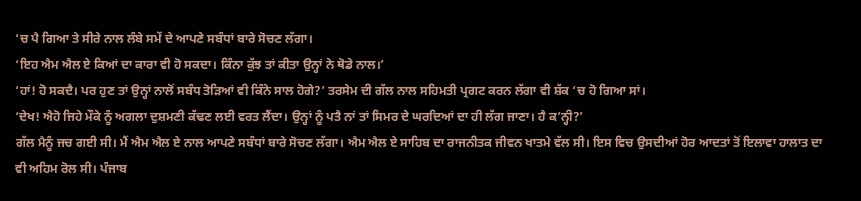‘ਚ ਪੈ ਗਿਆ ਤੇ ਸੀਰੇ ਨਾਲ ਲੰਬੇ ਸਮੇਂ ਦੇ ਆਪਣੇ ਸਬੰਧਾਂ ਬਾਰੇ ਸੋਚਣ ਲੱਗਾ।
‘ਇਹ ਐਮ ਐਲ ਏ ਕਿਆਂ ਦਾ ਕਾਰਾ ਵੀ ਹੋ ਸਕਦਾ। ਕਿੰਨਾ ਕੁੱਝ ਤਾਂ ਕੀਤਾ ਉਨ੍ਹਾਂ ਨੇ ਥੋਡੇ ਨਾਲ।’
‘ਹਾਂ! ਹੋ ਸਕਦੈ। ਪਰ ਹੁਣ ਤਾਂ ਉਨ੍ਹਾਂ ਨਾਲੋਂ ਸਬੰਧ ਤੋੜਿਆਂ ਵੀ ਕਿੰਨੇ ਸਾਲ ਹੋਗੇ?’ ਤਰਸੇਮ ਦੀ ਗੱਲ ਨਾਲ ਸਹਿਮਤੀ ਪ੍ਰਗਟ ਕਰਨ ਲੱਗਾ ਵੀ ਸ਼ੱਕ ‘ਚ ਹੋ ਗਿਆ ਸਾਂ।
‘ਦੇਖ! ਐਹੋ ਜਿਹੇ ਮੌਕੇ ਨੂੰ ਅਗਲਾ ਦੁਸ਼ਮਣੀ ਕੱਢਣ ਲਈ ਵਰਤ ਲੈਂਦਾ। ਉਨ੍ਹਾਂ ਨੂੰ ਪਤੈ ਨਾਂ ਤਾਂ ਸਿਮਰ ਦੇ ਘਰਦਿਆਂ ਦਾ ਹੀ ਲੱਗ ਜਾਣਾ। ਹੈ ਕ’ਨ੍ਹੀ?’
ਗੱਲ ਮੈਨੂੰ ਜਚ ਗਈ ਸੀ। ਮੈਂ ਐਮ ਐਲ ਏ ਨਾਲ ਆਪਣੇ ਸਬੰਧਾਂ ਬਾਰੇ ਸੋਚਣ ਲੱਗਾ। ਐਮ ਐਲ ਏ ਸਾਹਿਬ ਦਾ ਰਾਜਨੀਤਕ ਜੀਵਨ ਖਾਤਮੇ ਵੱਲ ਸੀ। ਇਸ ਵਿਚ ਉਸਦੀਆਂ ਹੋਰ ਆਦਤਾਂ ਤੋਂ ਇਲਾਵਾ ਹਾਲਾਤ ਦਾ ਵੀ ਅਹਿਮ ਰੋਲ ਸੀ। ਪੰਜਾਬ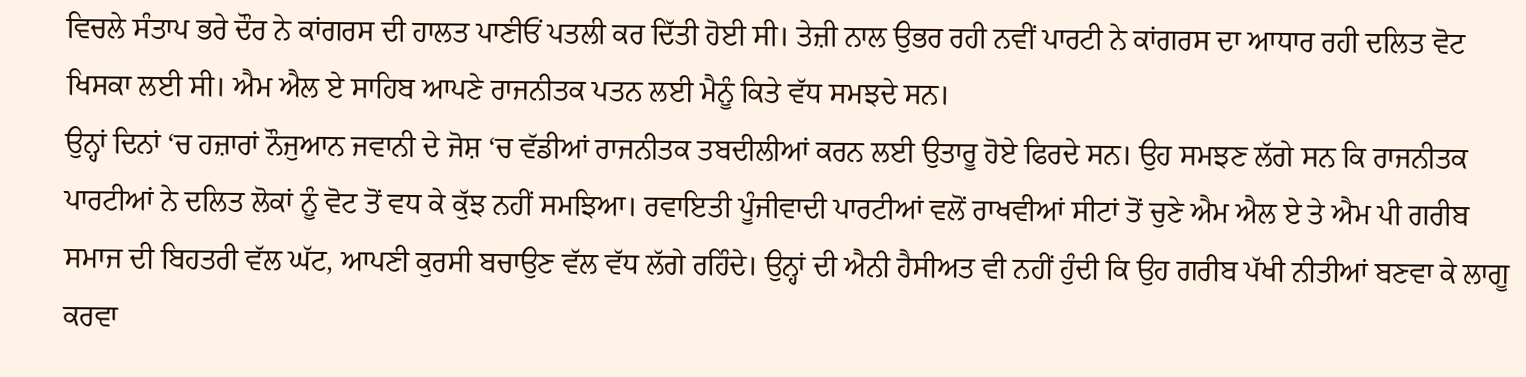ਵਿਚਲੇ ਸੰਤਾਪ ਭਰੇ ਦੌਰ ਨੇ ਕਾਂਗਰਸ ਦੀ ਹਾਲਤ ਪਾਣੀਓਂ ਪਤਲੀ ਕਰ ਦਿੱਤੀ ਹੋਈ ਸੀ। ਤੇਜ਼ੀ ਨਾਲ ਉਭਰ ਰਹੀ ਨਵੀਂ ਪਾਰਟੀ ਨੇ ਕਾਂਗਰਸ ਦਾ ਆਧਾਰ ਰਹੀ ਦਲਿਤ ਵੋਟ ਖਿਸਕਾ ਲਈ ਸੀ। ਐਮ ਐਲ ਏ ਸਾਹਿਬ ਆਪਣੇ ਰਾਜਨੀਤਕ ਪਤਨ ਲਈ ਮੈਨੂੰ ਕਿਤੇ ਵੱਧ ਸਮਝਦੇ ਸਨ।
ਉਨ੍ਹਾਂ ਦਿਨਾਂ ‘ਚ ਹਜ਼ਾਰਾਂ ਨੌਜੁਆਨ ਜਵਾਨੀ ਦੇ ਜੋਸ਼ ‘ਚ ਵੱਡੀਆਂ ਰਾਜਨੀਤਕ ਤਬਦੀਲੀਆਂ ਕਰਨ ਲਈ ਉਤਾਰੂ ਹੋਏ ਫਿਰਦੇ ਸਨ। ਉਹ ਸਮਝਣ ਲੱਗੇ ਸਨ ਕਿ ਰਾਜਨੀਤਕ ਪਾਰਟੀਆਂ ਨੇ ਦਲਿਤ ਲੋਕਾਂ ਨੂੰ ਵੋਟ ਤੋਂ ਵਧ ਕੇ ਕੁੱਝ ਨਹੀਂ ਸਮਝਿਆ। ਰਵਾਇਤੀ ਪੂੰਜੀਵਾਦੀ ਪਾਰਟੀਆਂ ਵਲੋਂ ਰਾਖਵੀਆਂ ਸੀਟਾਂ ਤੋਂ ਚੁਣੇ ਐਮ ਐਲ ਏ ਤੇ ਐਮ ਪੀ ਗਰੀਬ ਸਮਾਜ ਦੀ ਬਿਹਤਰੀ ਵੱਲ ਘੱਟ, ਆਪਣੀ ਕੁਰਸੀ ਬਚਾਉਣ ਵੱਲ ਵੱਧ ਲੱਗੇ ਰਹਿੰਦੇ। ਉਨ੍ਹਾਂ ਦੀ ਐਨੀ ਹੈਸੀਅਤ ਵੀ ਨਹੀਂ ਹੁੰਦੀ ਕਿ ਉਹ ਗਰੀਬ ਪੱਖੀ ਨੀਤੀਆਂ ਬਣਵਾ ਕੇ ਲਾਗੂ ਕਰਵਾ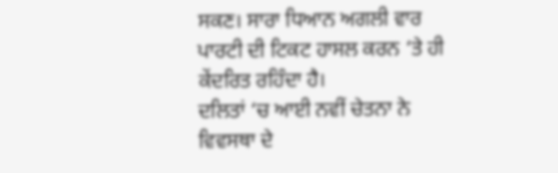ਸਕਣ। ਸਾਰਾ ਧਿਆਨ ਅਗਲੀ ਵਾਰ ਪਾਰਟੀ ਦੀ ਟਿਕਟ ਹਾਸਲ ਕਰਨ ‘ਤੇ ਹੀ ਕੇਂਦਰਿਤ ਰਹਿੰਦਾ ਹੈ।
ਦਲਿਤਾਂ ‘ਚ ਆਈ ਨਵੀਂ ਚੇਤਨਾ ਨੇ ਵਿਵਸਥਾ ਦੇ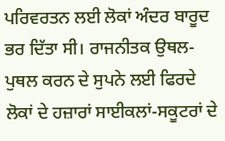ਪਰਿਵਰਤਨ ਲਈ ਲੋਕਾਂ ਅੰਦਰ ਬਾਰੂਦ ਭਰ ਦਿੱਤਾ ਸੀ। ਰਾਜਨੀਤਕ ਉਥਲ-ਪੁਥਲ ਕਰਨ ਦੇ ਸੁਪਨੇ ਲਈ ਫਿਰਦੇ ਲੋਕਾਂ ਦੇ ਹਜ਼ਾਰਾਂ ਸਾਈਕਲਾਂ-ਸਕੂਟਰਾਂ ਦੇ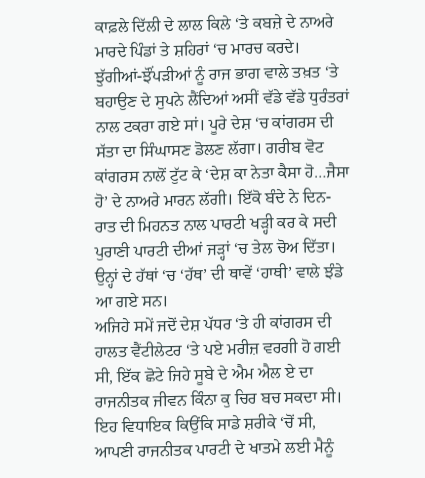ਕਾਫ਼ਲੇ ਦਿੱਲੀ ਦੇ ਲਾਲ ਕਿਲੇ ‘ਤੇ ਕਬਜ਼ੇ ਦੇ ਨਾਅਰੇ ਮਾਰਦੇ ਪਿੰਡਾਂ ਤੇ ਸ਼ਹਿਰਾਂ ‘ਚ ਮਾਰਚ ਕਰਦੇ। ਝੁੱਗੀਆਂ-ਝੌਂਪੜੀਆਂ ਨੂੰ ਰਾਜ ਭਾਗ ਵਾਲੇ ਤਖ਼ਤ ‘ਤੇ ਬਹਾਉਣ ਦੇ ਸੁਪਨੇ ਲੈਂਦਿਆਂ ਅਸੀਂ ਵੱਡੇ ਵੱਡੇ ਧੁਰੰਤਰਾਂ ਨਾਲ ਟਕਰਾ ਗਏ ਸਾਂ। ਪੂਰੇ ਦੇਸ਼ ‘ਚ ਕਾਂਗਰਸ ਦੀ ਸੱਤਾ ਦਾ ਸਿੰਘਾਸਣ ਡੋਲਣ ਲੱਗਾ। ਗਰੀਬ ਵੋਟ ਕਾਂਗਰਸ ਨਾਲੋਂ ਟੁੱਟ ਕੇ ‘ਦੇਸ਼ ਕਾ ਨੇਤਾ ਕੈਸਾ ਹੋ…ਜੈਸਾ ਹੋ’ ਦੇ ਨਾਅਰੇ ਮਾਰਨ ਲੱਗੀ। ਇੱਕੋ ਬੰਦੇ ਨੇ ਦਿਨ-ਰਾਤ ਦੀ ਮਿਹਨਤ ਨਾਲ ਪਾਰਟੀ ਖੜ੍ਹੀ ਕਰ ਕੇ ਸਦੀ ਪੁਰਾਣੀ ਪਾਰਟੀ ਦੀਆਂ ਜੜ੍ਹਾਂ ‘ਚ ਤੇਲ ਚੋਅ ਦਿੱਤਾ। ਉਨ੍ਹਾਂ ਦੇ ਹੱਥਾਂ ‘ਚ ‘ਹੱਥ’ ਦੀ ਥਾਵੇਂ ‘ਹਾਥੀ’ ਵਾਲੇ ਝੰਡੇ ਆ ਗਏ ਸਨ।
ਅਜਿਹੇ ਸਮੇਂ ਜਦੋਂ ਦੇਸ਼ ਪੱਧਰ ‘ਤੇ ਹੀ ਕਾਂਗਰਸ ਦੀ ਹਾਲਤ ਵੈਂਟੀਲੇਟਰ ‘ਤੇ ਪਏ ਮਰੀਜ਼ ਵਰਗੀ ਹੋ ਗਈ ਸੀ, ਇੱਕ ਛੋਟੇ ਜਿਹੇ ਸੂਬੇ ਦੇ ਐਮ ਐਲ ਏ ਦਾ ਰਾਜਨੀਤਕ ਜੀਵਨ ਕਿੰਨਾ ਕੁ ਚਿਰ ਬਚ ਸਕਦਾ ਸੀ। ਇਹ ਵਿਧਾਇਕ ਕਿਉਂਕਿ ਸਾਡੇ ਸ਼ਰੀਕੇ ‘ਚੋਂ ਸੀ, ਆਪਣੀ ਰਾਜਨੀਤਕ ਪਾਰਟੀ ਦੇ ਖਾਤਮੇ ਲਈ ਮੈਨੂੰ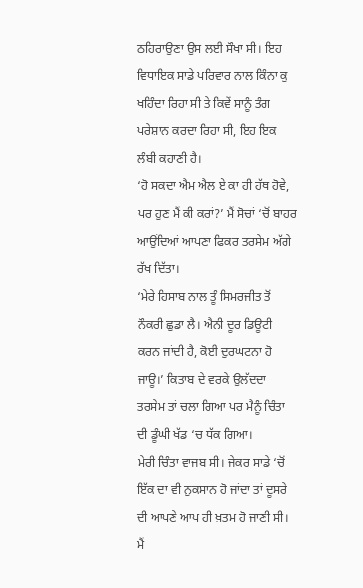ਠਹਿਰਾਉਣਾ ਉਸ ਲਈ ਸੌਖਾ ਸੀ। ਇਹ ਵਿਧਾਇਕ ਸਾਡੇ ਪਰਿਵਾਰ ਨਾਲ ਕਿੰਨਾ ਕੁ ਖਹਿੰਦਾ ਰਿਹਾ ਸੀ ਤੇ ਕਿਵੇਂ ਸਾਨੂੰ ਤੰਗ ਪਰੇਸ਼ਾਨ ਕਰਦਾ ਰਿਹਾ ਸੀ, ਇਹ ਇਕ ਲੰਬੀ ਕਹਾਣੀ ਹੈ।
‘ਹੋ ਸਕਦਾ ਐਮ ਐਲ ਏ ਕਾ ਹੀ ਹੱਥ ਹੋਵੇ, ਪਰ ਹੁਣ ਮੈਂ ਕੀ ਕਰਾਂ?’ ਮੈਂ ਸੋਚਾਂ ‘ਚੋਂ ਬਾਹਰ ਆਉਂਦਿਆਂ ਆਪਣਾ ਫਿਕਰ ਤਰਸੇਮ ਅੱਗੇ ਰੱਖ ਦਿੱਤਾ।
‘ਮੇਰੇ ਹਿਸਾਬ ਨਾਲ ਤੂੰ ਸਿਮਰਜੀਤ ਤੋਂ ਨੌਕਰੀ ਛੁਡਾ ਲੈ। ਐਨੀ ਦੂਰ ਡਿਊਟੀ ਕਰਨ ਜਾਂਦੀ ਹੈ, ਕੋਈ ਦੁਰਘਟਨਾ ਹੋ ਜਾਊ।’ ਕਿਤਾਬ ਦੇ ਵਰਕੇ ਉਲੱਦਦਾ ਤਰਸੇਮ ਤਾਂ ਚਲਾ ਗਿਆ ਪਰ ਮੈਨੂੰ ਚਿੰਤਾ ਦੀ ਡੂੰਘੀ ਖੱਡ ‘ਚ ਧੱਕ ਗਿਆ।
ਮੇਰੀ ਚਿੰਤਾ ਵਾਜਬ ਸੀ। ਜੇਕਰ ਸਾਡੇ ‘ਚੋਂ ਇੱਕ ਦਾ ਵੀ ਨੁਕਸਾਨ ਹੋ ਜਾਂਦਾ ਤਾਂ ਦੂਸਰੇ ਦੀ ਆਪਣੇ ਆਪ ਹੀ ਖ਼ਤਮ ਹੋ ਜਾਣੀ ਸੀ। ਮੈਂ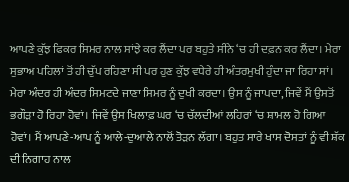ਆਪਣੇ ਕੁੱਝ ਫਿਕਰ ਸਿਮਰ ਨਾਲ ਸਾਂਝੇ ਕਰ ਲੈਂਦਾ ਪਰ ਬਹੁਤੇ ਸੀਨੇ ‘ਚ ਹੀ ਦਫ਼ਨ ਕਰ ਲੈਂਦਾ। ਮੇਰਾ ਸੁਭਾਅ ਪਹਿਲਾਂ ਤੋਂ ਹੀ ਚੁੱਪ ਰਹਿਣਾ ਸੀ ਪਰ ਹੁਣ ਕੁੱਝ ਵਧੇਰੇ ਹੀ ਅੰਤਰਮੁਖੀ ਹੁੰਦਾ ਜਾ ਰਿਹਾ ਸਾਂ। ਮੇਰਾ ਅੰਦਰ ਹੀ ਅੰਦਰ ਸਿਮਟਦੇ ਜਾਣਾ ਸਿਮਰ ਨੂੰ ਦੁਖੀ ਕਰਦਾ। ਉਸ ਨੂੰ ਜਾਪਦਾ, ਜਿਵੇਂ ਮੈਂ ਉਸਤੋਂ ਭਗੌੜਾ ਹੋ ਰਿਹਾ ਹੋਵਾਂ। ਜਿਵੇਂ ਉਸ ਖਿਲਾਫ਼ ਘਰ ‘ਚ ਚੱਲਦੀਆਂ ਲਹਿਰਾਂ ‘ਚ ਸ਼ਾਮਲ ਹੋ ਗਿਆ ਹੋਵਾਂ। ਮੈਂ ਆਪਣੇ-ਆਪ ਨੂੰ ਆਲੇ-ਦੁਆਲੇ ਨਾਲੋਂ ਤੋੜਨ ਲੱਗਾ। ਬਹੁਤ ਸਾਰੇ ਖਾਸ ਦੋਸਤਾਂ ਨੂੰ ਵੀ ਸ਼ੱਕ ਦੀ ਨਿਗਾਹ ਨਾਲ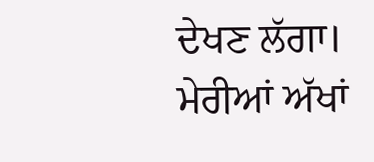ਦੇਖਣ ਲੱਗਾ। ਮੇਰੀਆਂ ਅੱਖਾਂ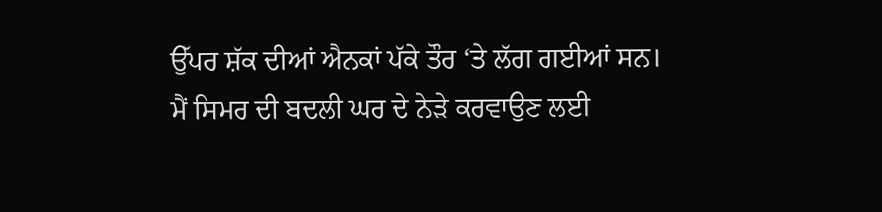ਉੱਪਰ ਸ਼ੱਕ ਦੀਆਂ ਐਨਕਾਂ ਪੱਕੇ ਤੌਰ ‘ਤੇ ਲੱਗ ਗਈਆਂ ਸਨ।
ਮੈਂ ਸਿਮਰ ਦੀ ਬਦਲੀ ਘਰ ਦੇ ਨੇੜੇ ਕਰਵਾਉਣ ਲਈ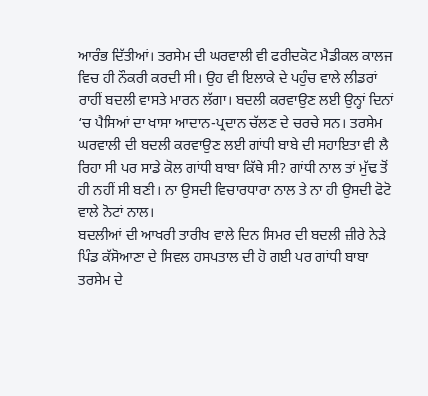ਆਰੰਭ ਦਿੱਤੀਆਂ। ਤਰਸੇਮ ਦੀ ਘਰਵਾਲੀ ਵੀ ਫਰੀਦਕੋਟ ਮੈਡੀਕਲ ਕਾਲਜ ਵਿਚ ਹੀ ਨੌਕਰੀ ਕਰਦੀ ਸੀ। ਉਹ ਵੀ ਇਲਾਕੇ ਦੇ ਪਹੁੰਚ ਵਾਲੇ ਲੀਡਰਾਂ ਰਾਹੀਂ ਬਦਲੀ ਵਾਸਤੇ ਮਾਰਨ ਲੱਗਾ। ਬਦਲੀ ਕਰਵਾਉਣ ਲਈ ਉਨ੍ਹਾਂ ਦਿਨਾਂ ‘ਚ ਪੈਸਿਆਂ ਦਾ ਖਾਸਾ ਆਦਾਨ-ਪ੍ਰਦਾਨ ਚੱਲਣ ਦੇ ਚਰਚੇ ਸਨ। ਤਰਸੇਮ ਘਰਵਾਲੀ ਦੀ ਬਦਲੀ ਕਰਵਾਉਣ ਲਈ ਗਾਂਧੀ ਬਾਬੇ ਦੀ ਸਹਾਇਤਾ ਵੀ ਲੈ ਰਿਹਾ ਸੀ ਪਰ ਸਾਡੇ ਕੋਲ ਗਾਂਧੀ ਬਾਬਾ ਕਿੱਥੇ ਸੀ? ਗਾਂਧੀ ਨਾਲ ਤਾਂ ਮੁੱਢ ਤੋਂ ਹੀ ਨਹੀਂ ਸੀ ਬਣੀ। ਨਾ ਉਸਦੀ ਵਿਚਾਰਧਾਰਾ ਨਾਲ ਤੇ ਨਾ ਹੀ ਉਸਦੀ ਫੋਟੋ ਵਾਲੇ ਨੋਟਾਂ ਨਾਲ।
ਬਦਲੀਆਂ ਦੀ ਆਖਰੀ ਤਾਰੀਖ ਵਾਲੇ ਦਿਨ ਸਿਮਰ ਦੀ ਬਦਲੀ ਜ਼ੀਰੇ ਨੇੜੇ ਪਿੰਡ ਕੱਸੋਆਣਾ ਦੇ ਸਿਵਲ ਹਸਪਤਾਲ ਦੀ ਹੋ ਗਈ ਪਰ ਗਾਂਧੀ ਬਾਬਾ ਤਰਸੇਮ ਦੇ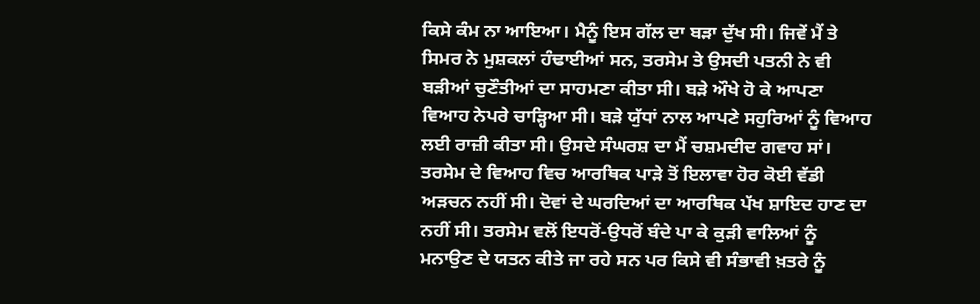ਕਿਸੇ ਕੰਮ ਨਾ ਆਇਆ। ਮੈਨੂੰ ਇਸ ਗੱਲ ਦਾ ਬੜਾ ਦੁੱਖ ਸੀ। ਜਿਵੇਂ ਮੈਂ ਤੇ ਸਿਮਰ ਨੇ ਮੁਸ਼ਕਲਾਂ ਹੰਢਾਈਆਂ ਸਨ, ਤਰਸੇਮ ਤੇ ਉਸਦੀ ਪਤਨੀ ਨੇ ਵੀ ਬੜੀਆਂ ਚੁਣੌਤੀਆਂ ਦਾ ਸਾਹਮਣਾ ਕੀਤਾ ਸੀ। ਬੜੇ ਔਖੇ ਹੋ ਕੇ ਆਪਣਾ ਵਿਆਹ ਨੇਪਰੇ ਚਾੜ੍ਹਿਆ ਸੀ। ਬੜੇ ਯੁੱਧਾਂ ਨਾਲ ਆਪਣੇ ਸਹੁਰਿਆਂ ਨੂੰ ਵਿਆਹ ਲਈ ਰਾਜ਼ੀ ਕੀਤਾ ਸੀ। ਉਸਦੇ ਸੰਘਰਸ਼ ਦਾ ਮੈਂ ਚਸ਼ਮਦੀਦ ਗਵਾਹ ਸਾਂ।
ਤਰਸੇਮ ਦੇ ਵਿਆਹ ਵਿਚ ਆਰਥਿਕ ਪਾੜੇ ਤੋਂ ਇਲਾਵਾ ਹੋਰ ਕੋਈ ਵੱਡੀ ਅੜਚਨ ਨਹੀਂ ਸੀ। ਦੋਵਾਂ ਦੇ ਘਰਦਿਆਂ ਦਾ ਆਰਥਿਕ ਪੱਖ ਸ਼ਾਇਦ ਹਾਣ ਦਾ ਨਹੀਂ ਸੀ। ਤਰਸੇਮ ਵਲੋਂ ਇਧਰੋਂ-ਉਧਰੋਂ ਬੰਦੇ ਪਾ ਕੇ ਕੁੜੀ ਵਾਲਿਆਂ ਨੂੰ ਮਨਾਉਣ ਦੇ ਯਤਨ ਕੀਤੇ ਜਾ ਰਹੇ ਸਨ ਪਰ ਕਿਸੇ ਵੀ ਸੰਭਾਵੀ ਖ਼ਤਰੇ ਨੂੰ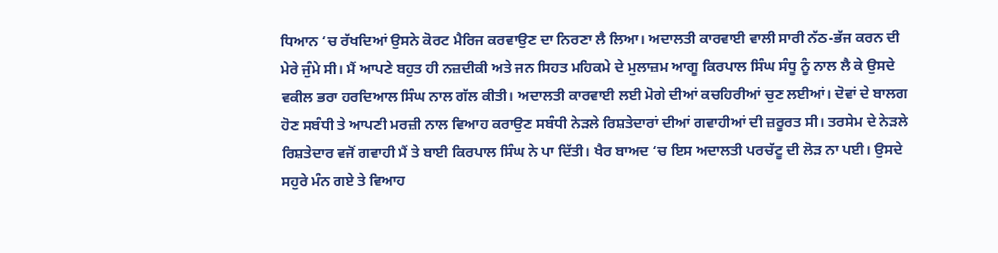ਧਿਆਨ ‘ਚ ਰੱਖਦਿਆਂ ਉਸਨੇ ਕੋਰਟ ਮੈਰਿਜ ਕਰਵਾਉਣ ਦਾ ਨਿਰਣਾ ਲੈ ਲਿਆ। ਅਦਾਲਤੀ ਕਾਰਵਾਈ ਵਾਲੀ ਸਾਰੀ ਨੱਠ-ਭੱਜ ਕਰਨ ਦੀ ਮੇਰੇ ਜੁੰਮੇ ਸੀ। ਮੈਂ ਆਪਣੇ ਬਹੁਤ ਹੀ ਨਜ਼ਦੀਕੀ ਅਤੇ ਜਨ ਸਿਹਤ ਮਹਿਕਮੇ ਦੇ ਮੁਲਾਜ਼ਮ ਆਗੂ ਕਿਰਪਾਲ ਸਿੰਘ ਸੰਧੂ ਨੂੰ ਨਾਲ ਲੈ ਕੇ ਉਸਦੇ ਵਕੀਲ ਭਰਾ ਹਰਦਿਆਲ ਸਿੰਘ ਨਾਲ ਗੱਲ ਕੀਤੀ। ਅਦਾਲਤੀ ਕਾਰਵਾਈ ਲਈ ਮੋਗੇ ਦੀਆਂ ਕਚਹਿਰੀਆਂ ਚੁਣ ਲਈਆਂ। ਦੋਵਾਂ ਦੇ ਬਾਲਗ ਹੋਣ ਸਬੰਧੀ ਤੇ ਆਪਣੀ ਮਰਜ਼ੀ ਨਾਲ ਵਿਆਹ ਕਰਾਉਣ ਸਬੰਧੀ ਨੇੜਲੇ ਰਿਸ਼ਤੇਦਾਰਾਂ ਦੀਆਂ ਗਵਾਹੀਆਂ ਦੀ ਜ਼ਰੂਰਤ ਸੀ। ਤਰਸੇਮ ਦੇ ਨੇੜਲੇ ਰਿਸ਼ਤੇਦਾਰ ਵਜੋਂ ਗਵਾਹੀ ਮੈਂ ਤੇ ਬਾਈ ਕਿਰਪਾਲ ਸਿੰਘ ਨੇ ਪਾ ਦਿੱਤੀ। ਖੈਰ ਬਾਅਦ ‘ਚ ਇਸ ਅਦਾਲਤੀ ਪਰਚੱਟੂ ਦੀ ਲੋੜ ਨਾ ਪਈ। ਉਸਦੇ ਸਹੁਰੇ ਮੰਨ ਗਏ ਤੇ ਵਿਆਹ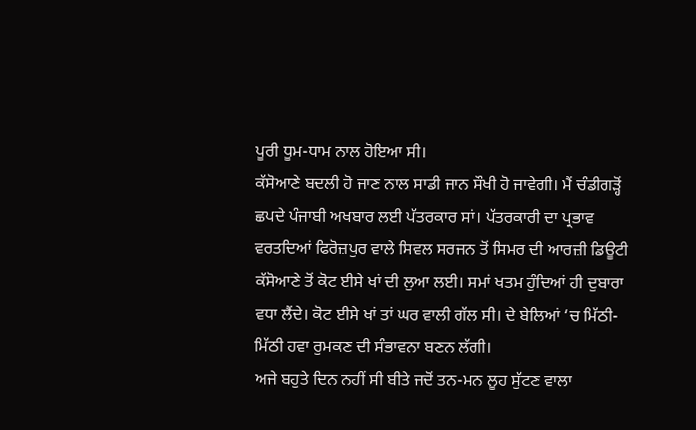ਪੂਰੀ ਧੂਮ-ਧਾਮ ਨਾਲ ਹੋਇਆ ਸੀ।
ਕੱਸੋਆਣੇ ਬਦਲੀ ਹੋ ਜਾਣ ਨਾਲ ਸਾਡੀ ਜਾਨ ਸੌਖੀ ਹੋ ਜਾਵੇਗੀ। ਮੈਂ ਚੰਡੀਗੜ੍ਹੋਂ ਛਪਦੇ ਪੰਜਾਬੀ ਅਖਬਾਰ ਲਈ ਪੱਤਰਕਾਰ ਸਾਂ। ਪੱਤਰਕਾਰੀ ਦਾ ਪ੍ਰਭਾਵ ਵਰਤਦਿਆਂ ਫਿਰੋਜ਼ਪੁਰ ਵਾਲੇ ਸਿਵਲ ਸਰਜਨ ਤੋਂ ਸਿਮਰ ਦੀ ਆਰਜ਼ੀ ਡਿਊਟੀ ਕੱਸੋਆਣੇ ਤੋਂ ਕੋਟ ਈਸੇ ਖਾਂ ਦੀ ਲੁਆ ਲਈ। ਸਮਾਂ ਖਤਮ ਹੁੰਦਿਆਂ ਹੀ ਦੁਬਾਰਾ ਵਧਾ ਲੈਂਦੇ। ਕੋਟ ਈਸੇ ਖਾਂ ਤਾਂ ਘਰ ਵਾਲੀ ਗੱਲ ਸੀ। ਦੇ ਬੇਲਿਆਂ ‘ਚ ਮਿੱਠੀ-ਮਿੱਠੀ ਹਵਾ ਰੁਮਕਣ ਦੀ ਸੰਭਾਵਨਾ ਬਣਨ ਲੱਗੀ।
ਅਜੇ ਬਹੁਤੇ ਦਿਨ ਨਹੀਂ ਸੀ ਬੀਤੇ ਜਦੋਂ ਤਨ-ਮਨ ਲੂਹ ਸੁੱਟਣ ਵਾਲਾ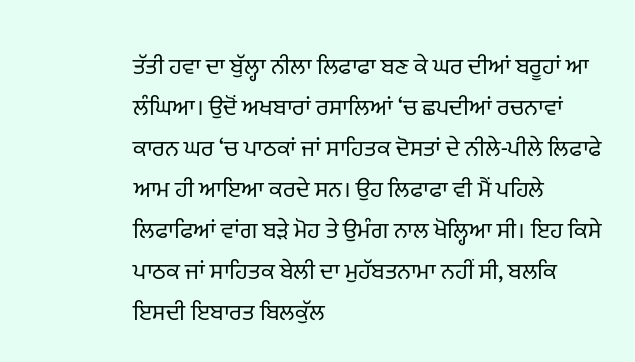ਤੱਤੀ ਹਵਾ ਦਾ ਬੁੱਲ੍ਹਾ ਨੀਲਾ ਲਿਫਾਫਾ ਬਣ ਕੇ ਘਰ ਦੀਆਂ ਬਰੂਹਾਂ ਆ ਲੰਘਿਆ। ਉਦੋਂ ਅਖਬਾਰਾਂ ਰਸਾਲਿਆਂ ‘ਚ ਛਪਦੀਆਂ ਰਚਨਾਵਾਂ ਕਾਰਨ ਘਰ ‘ਚ ਪਾਠਕਾਂ ਜਾਂ ਸਾਹਿਤਕ ਦੋਸਤਾਂ ਦੇ ਨੀਲੇ-ਪੀਲੇ ਲਿਫਾਫੇ ਆਮ ਹੀ ਆਇਆ ਕਰਦੇ ਸਨ। ਉਹ ਲਿਫਾਫਾ ਵੀ ਮੈਂ ਪਹਿਲੇ ਲਿਫਾਫਿਆਂ ਵਾਂਗ ਬੜੇ ਮੋਹ ਤੇ ਉਮੰਗ ਨਾਲ ਖੋਲ੍ਹਿਆ ਸੀ। ਇਹ ਕਿਸੇ ਪਾਠਕ ਜਾਂ ਸਾਹਿਤਕ ਬੇਲੀ ਦਾ ਮੁਹੱਬਤਨਾਮਾ ਨਹੀਂ ਸੀ, ਬਲਕਿ ਇਸਦੀ ਇਬਾਰਤ ਬਿਲਕੁੱਲ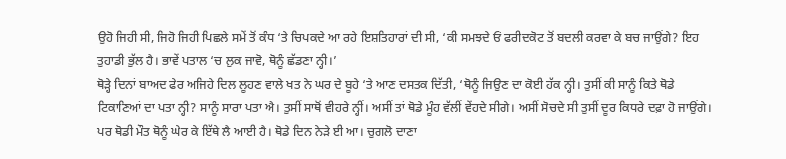ਉਹੋ ਜਿਹੀ ਸੀ, ਜਿਹੋ ਜਿਹੀ ਪਿਛਲੇ ਸਮੇਂ ਤੋਂ ਕੰਧ ‘ਤੇ ਚਿਪਕਦੇ ਆ ਰਹੇ ਇਸ਼ਤਿਹਾਰਾਂ ਦੀ ਸੀ, ‘ਕੀ ਸਮਝਦੇ ਓਂ ਫਰੀਦਕੋਟ ਤੋਂ ਬਦਲੀ ਕਰਵਾ ਕੇ ਬਚ ਜਾਉਂਗੇ? ਇਹ ਤੁਹਾਡੀ ਭੁੱਲ ਹੈ। ਭਾਵੇਂ ਪਤਾਲ ‘ਚ ਲੁਕ ਜਾਵੋ, ਥੋਨੂੰ ਛੱਡਣਾ ਨ੍ਹੀ।’
ਥੋੜ੍ਹੇ ਦਿਨਾਂ ਬਾਅਦ ਫੇਰ ਅਜਿਹੇ ਦਿਲ ਲੂਹਣ ਵਾਲੇ ਖਤ ਨੇ ਘਰ ਦੇ ਬੂਹੇ ‘ਤੇ ਆਣ ਦਸਤਕ ਦਿੱਤੀ, ‘ਥੋਨੂੰ ਜਿਉਣ ਦਾ ਕੋਈ ਹੱਕ ਨ੍ਹੀ। ਤੁਸੀਂ ਕੀ ਸਾਨੂੰ ਕਿਤੇ ਥੋਡੇ ਟਿਕਾਣਿਆਂ ਦਾ ਪਤਾ ਨ੍ਹੀ? ਸਾਨੂੰ ਸਾਰਾ ਪਤਾ ਐ। ਤੁਸੀਂ ਸਾਥੋਂ ਵੀਹਰੇ ਨ੍ਹੀਂ। ਅਸੀਂ ਤਾਂ ਥੋਡੇ ਮੂੰਹ ਵੱਲੀਂ ਵੇਂਹਦੇ ਸੀਗੇ। ਅਸੀਂ ਸੋਚਦੇ ਸੀ ਤੁਸੀਂ ਦੂਰ ਕਿਧਰੇ ਦਫ਼ਾ ਹੋ ਜਾਉਂਗੇ। ਪਰ ਥੋਡੀ ਮੌਤ ਥੋਨੂੰ ਘੇਰ ਕੇ ਇੱਥੇ ਲੈ ਆਈ ਹੈ। ਥੋਡੇ ਦਿਨ ਨੇੜੇ ਈ ਆ। ਚੁਗਲੋ ਦਾਣਾ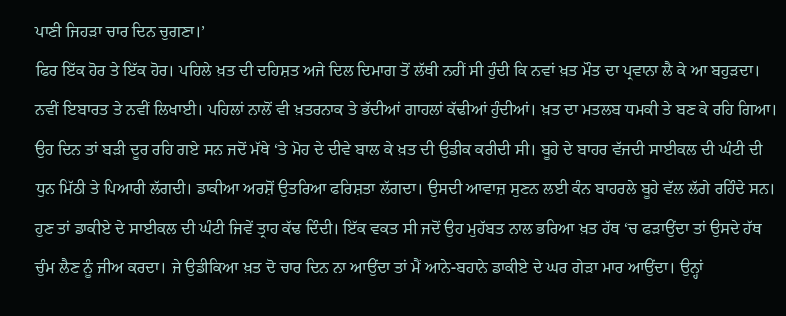ਪਾਣੀ ਜਿਹੜਾ ਚਾਰ ਦਿਨ ਚੁਗਣਾ।’
ਫਿਰ ਇੱਕ ਹੋਰ ਤੇ ਇੱਕ ਹੋਰ। ਪਹਿਲੇ ਖ਼ਤ ਦੀ ਦਹਿਸ਼ਤ ਅਜੇ ਦਿਲ ਦਿਮਾਗ ਤੋਂ ਲੱਥੀ ਨਹੀਂ ਸੀ ਹੁੰਦੀ ਕਿ ਨਵਾਂ ਖ਼ਤ ਮੌਤ ਦਾ ਪ੍ਰਵਾਨਾ ਲੈ ਕੇ ਆ ਬਹੁੜਦਾ। ਨਵੀਂ ਇਬਾਰਤ ਤੇ ਨਵੀਂ ਲਿਖਾਈ। ਪਹਿਲਾਂ ਨਾਲੋਂ ਵੀ ਖ਼ਤਰਨਾਕ ਤੇ ਭੱਦੀਆਂ ਗਾਹਲਾਂ ਕੱਢੀਆਂ ਹੁੰਦੀਆਂ। ਖ਼ਤ ਦਾ ਮਤਲਬ ਧਮਕੀ ਤੇ ਬਣ ਕੇ ਰਹਿ ਗਿਆ। ਉਹ ਦਿਨ ਤਾਂ ਬੜੀ ਦੂਰ ਰਹਿ ਗਏ ਸਨ ਜਦੋਂ ਮੱਥੇ ‘ਤੇ ਮੋਹ ਦੇ ਦੀਵੇ ਬਾਲ ਕੇ ਖ਼ਤ ਦੀ ਉਡੀਕ ਕਰੀਦੀ ਸੀ। ਬੂਹੇ ਦੇ ਬਾਹਰ ਵੱਜਦੀ ਸਾਈਕਲ ਦੀ ਘੰਟੀ ਦੀ ਧੁਨ ਮਿੱਠੀ ਤੇ ਪਿਆਰੀ ਲੱਗਦੀ। ਡਾਕੀਆ ਅਰਸ਼ੋਂ ਉਤਰਿਆ ਫਰਿਸ਼ਤਾ ਲੱਗਦਾ। ਉਸਦੀ ਆਵਾਜ਼ ਸੁਣਨ ਲਈ ਕੰਨ ਬਾਹਰਲੇ ਬੂਹੇ ਵੱਲ ਲੱਗੇ ਰਹਿੰਦੇ ਸਨ।
ਹੁਣ ਤਾਂ ਡਾਕੀਏ ਦੇ ਸਾਈਕਲ ਦੀ ਘੰਟੀ ਜਿਵੇਂ ਤ੍ਰਾਹ ਕੱਢ ਦਿੰਦੀ। ਇੱਕ ਵਕਤ ਸੀ ਜਦੋਂ ਉਹ ਮੁਹੱਬਤ ਨਾਲ ਭਰਿਆ ਖ਼ਤ ਹੱਥ ‘ਚ ਫੜਾਉਂਦਾ ਤਾਂ ਉਸਦੇ ਹੱਥ ਚੁੰਮ ਲੈਣ ਨੂੰ ਜੀਅ ਕਰਦਾ। ਜੇ ਉਡੀਕਿਆ ਖ਼ਤ ਦੋ ਚਾਰ ਦਿਨ ਨਾ ਆਉਂਦਾ ਤਾਂ ਮੈਂ ਆਨੇ-ਬਹਾਨੇ ਡਾਕੀਏ ਦੇ ਘਰ ਗੇੜਾ ਮਾਰ ਆਉਂਦਾ। ਉਨ੍ਹਾਂ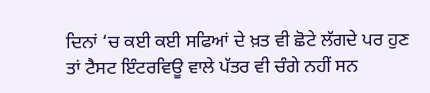ਦਿਨਾਂ ‘ਚ ਕਈ ਕਈ ਸਫਿਆਂ ਦੇ ਖ਼ਤ ਵੀ ਛੋਟੇ ਲੱਗਦੇ ਪਰ ਹੁਣ ਤਾਂ ਟੈਸਟ ਇੰਟਰਵਿਊ ਵਾਲੇ ਪੱਤਰ ਵੀ ਚੰਗੇ ਨਹੀਂ ਸਨ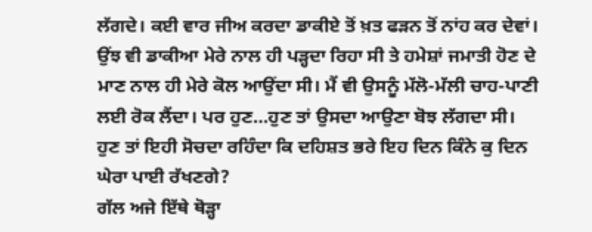ਲੱਗਦੇ। ਕਈ ਵਾਰ ਜੀਅ ਕਰਦਾ ਡਾਕੀਏ ਤੋਂ ਖ਼ਤ ਫੜਨ ਤੋਂ ਨਾਂਹ ਕਰ ਦੇਵਾਂ। ਉਂਝ ਵੀ ਡਾਕੀਆ ਮੇਰੇ ਨਾਲ ਹੀ ਪੜ੍ਹਦਾ ਰਿਹਾ ਸੀ ਤੇ ਹਮੇਸ਼ਾਂ ਜਮਾਤੀ ਹੋਣ ਦੇ ਮਾਣ ਨਾਲ ਹੀ ਮੇਰੇ ਕੋਲ ਆਉਂਦਾ ਸੀ। ਮੈਂ ਵੀ ਉਸਨੂੰ ਮੱਲੋ-ਮੱਲੀ ਚਾਹ-ਪਾਣੀ ਲਈ ਰੋਕ ਲੈਂਦਾ। ਪਰ ਹੁਣ…ਹੁਣ ਤਾਂ ਉਸਦਾ ਆਉਣਾ ਬੋਝ ਲੱਗਦਾ ਸੀ। ਹੁਣ ਤਾਂ ਇਹੀ ਸੋਚਦਾ ਰਹਿੰਦਾ ਕਿ ਦਹਿਸ਼ਤ ਭਰੇ ਇਹ ਦਿਨ ਕਿੰਨੇ ਕੁ ਦਿਨ ਘੇਰਾ ਪਾਈ ਰੱਖਣਗੇ?
ਗੱਲ ਅਜੇ ਇੱਥੇ ਥੋੜ੍ਹਾ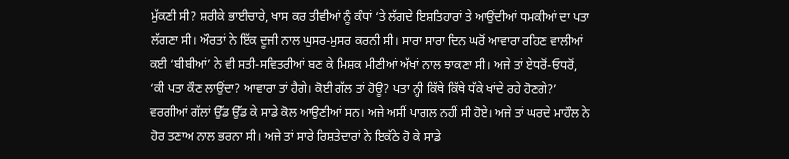ਮੁੱਕਣੀ ਸੀ? ਸ਼ਰੀਕੇ ਭਾਈਚਾਰੇ, ਖਾਸ ਕਰ ਤੀਵੀਆਂ ਨੂੰ ਕੰਧਾਂ ‘ਤੇ ਲੱਗਦੇ ਇਸ਼ਤਿਹਾਰਾਂ ਤੇ ਆਉਂਦੀਆਂ ਧਮਕੀਆਂ ਦਾ ਪਤਾ ਲੱਗਣਾ ਸੀ। ਔਰਤਾਂ ਨੇ ਇੱਕ ਦੂਜੀ ਨਾਲ ਘੁਸਰ-ਮੁਸਰ ਕਰਨੀ ਸੀ। ਸਾਰਾ ਸਾਰਾ ਦਿਨ ਘਰੋਂ ਆਵਾਰਾ ਰਹਿਣ ਵਾਲੀਆਂ ਕਈ ‘ਬੀਬੀਆਂ’ ਨੇ ਵੀ ਸਤੀ-ਸਵਿਤਰੀਆਂ ਬਣ ਕੇ ਮਿਸ਼ਕ ਮੀਣੀਆਂ ਅੱਖਾਂ ਨਾਲ ਝਾਕਣਾ ਸੀ। ਅਜੇ ਤਾਂ ਏਧਰੋਂ-ਓਧਰੋਂ, ‘ਕੀ ਪਤਾ ਕੌਣ ਲਾਉਂਦਾ? ਆਵਾਰਾ ਤਾਂ ਹੈਗੇ। ਕੋਈ ਗੱਲ ਤਾਂ ਹੋਊ? ਪਤਾ ਨ੍ਹੀ ਕਿੱਥੇ ਕਿੱਥੇ ਧੱਕੇ ਖਾਂਦੇ ਰਹੇ ਹੋਣਗੇ?’ ਵਰਗੀਆਂ ਗੱਲਾਂ ਉੱਡ ਉੱਡ ਕੇ ਸਾਡੇ ਕੋਲ ਆਉਣੀਆਂ ਸਨ। ਅਜੇ ਅਸੀਂ ਪਾਗਲ ਨਹੀਂ ਸੀ ਹੋਏ। ਅਜੇ ਤਾਂ ਘਰਦੇ ਮਾਹੌਲ ਨੇ ਹੋਰ ਤਣਾਅ ਨਾਲ ਭਰਨਾ ਸੀ। ਅਜੇ ਤਾਂ ਸਾਰੇ ਰਿਸ਼ਤੇਦਾਰਾਂ ਨੇ ਇਕੱਠੇ ਹੋ ਕੇ ਸਾਡੇ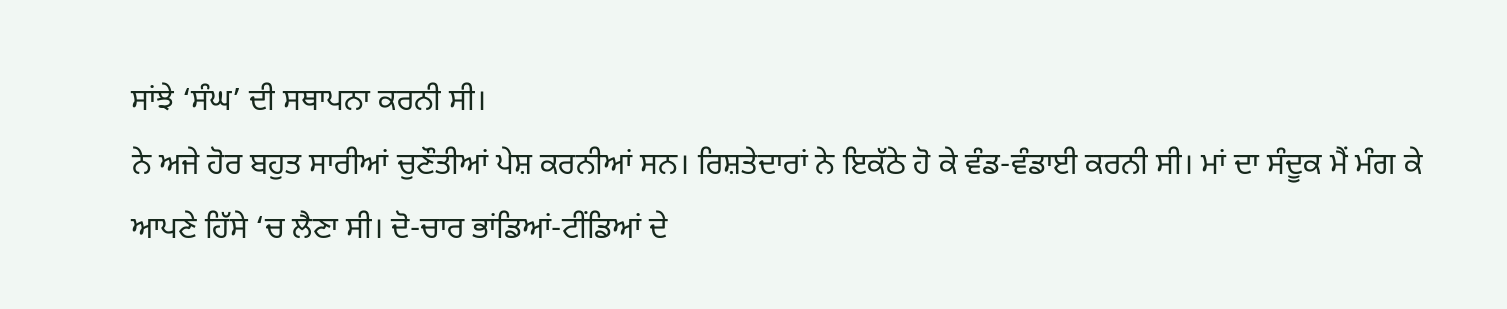ਸਾਂਝੇ ‘ਸੰਘ’ ਦੀ ਸਥਾਪਨਾ ਕਰਨੀ ਸੀ।
ਨੇ ਅਜੇ ਹੋਰ ਬਹੁਤ ਸਾਰੀਆਂ ਚੁਣੌਤੀਆਂ ਪੇਸ਼ ਕਰਨੀਆਂ ਸਨ। ਰਿਸ਼ਤੇਦਾਰਾਂ ਨੇ ਇਕੱਠੇ ਹੋ ਕੇ ਵੰਡ-ਵੰਡਾਈ ਕਰਨੀ ਸੀ। ਮਾਂ ਦਾ ਸੰਦੂਕ ਮੈਂ ਮੰਗ ਕੇ ਆਪਣੇ ਹਿੱਸੇ ‘ਚ ਲੈਣਾ ਸੀ। ਦੋ-ਚਾਰ ਭਾਂਡਿਆਂ-ਟੀਂਡਿਆਂ ਦੇ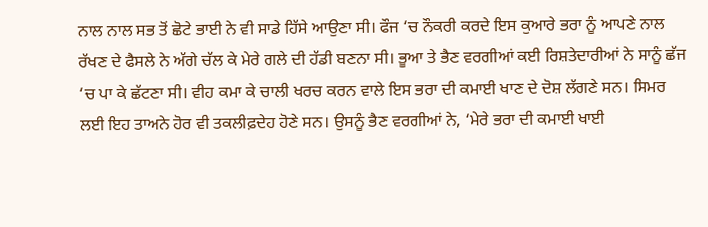ਨਾਲ ਨਾਲ ਸਭ ਤੋਂ ਛੋਟੇ ਭਾਈ ਨੇ ਵੀ ਸਾਡੇ ਹਿੱਸੇ ਆਉਣਾ ਸੀ। ਫੌਜ ‘ਚ ਨੌਕਰੀ ਕਰਦੇ ਇਸ ਕੁਆਰੇ ਭਰਾ ਨੂੰ ਆਪਣੇ ਨਾਲ ਰੱਖਣ ਦੇ ਫੈਸਲੇ ਨੇ ਅੱਗੇ ਚੱਲ ਕੇ ਮੇਰੇ ਗਲੇ ਦੀ ਹੱਡੀ ਬਣਨਾ ਸੀ। ਭੂਆ ਤੇ ਭੈਣ ਵਰਗੀਆਂ ਕਈ ਰਿਸ਼ਤੇਦਾਰੀਆਂ ਨੇ ਸਾਨੂੰ ਛੱਜ ‘ਚ ਪਾ ਕੇ ਛੱਟਣਾ ਸੀ। ਵੀਹ ਕਮਾ ਕੇ ਚਾਲੀ ਖਰਚ ਕਰਨ ਵਾਲੇ ਇਸ ਭਰਾ ਦੀ ਕਮਾਈ ਖਾਣ ਦੇ ਦੋਸ਼ ਲੱਗਣੇ ਸਨ। ਸਿਮਰ ਲਈ ਇਹ ਤਾਅਨੇ ਹੋਰ ਵੀ ਤਕਲੀਫ਼ਦੇਹ ਹੋਣੇ ਸਨ। ਉਸਨੂੰ ਭੈਣ ਵਰਗੀਆਂ ਨੇ, ‘ਮੇਰੇ ਭਰਾ ਦੀ ਕਮਾਈ ਖਾਈ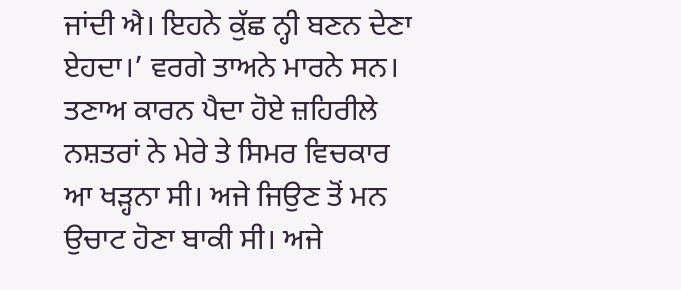ਜਾਂਦੀ ਐ। ਇਹਨੇ ਕੁੱਛ ਨ੍ਹੀ ਬਣਨ ਦੇਣਾ ਏਹਦਾ।’ ਵਰਗੇ ਤਾਅਨੇ ਮਾਰਨੇ ਸਨ। ਤਣਾਅ ਕਾਰਨ ਪੈਦਾ ਹੋਏ ਜ਼ਹਿਰੀਲੇ ਨਸ਼ਤਰਾਂ ਨੇ ਮੇਰੇ ਤੇ ਸਿਮਰ ਵਿਚਕਾਰ ਆ ਖੜ੍ਹਨਾ ਸੀ। ਅਜੇ ਜਿਉਣ ਤੋਂ ਮਨ ਉਚਾਟ ਹੋਣਾ ਬਾਕੀ ਸੀ। ਅਜੇ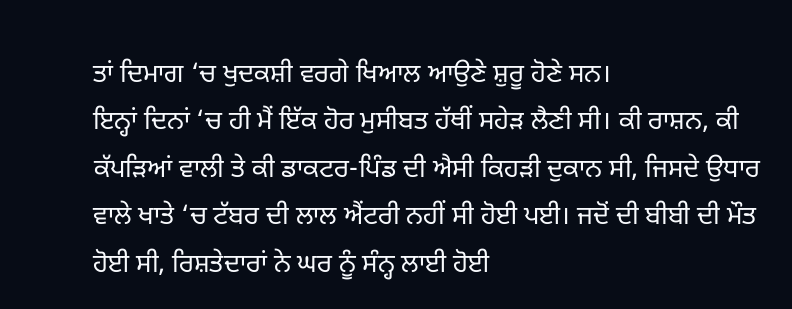ਤਾਂ ਦਿਮਾਗ ‘ਚ ਖੁਦਕਸ਼ੀ ਵਰਗੇ ਖਿਆਲ ਆਉਣੇ ਸ਼ੁਰੂ ਹੋਣੇ ਸਨ।
ਇਨ੍ਹਾਂ ਦਿਨਾਂ ‘ਚ ਹੀ ਮੈਂ ਇੱਕ ਹੋਰ ਮੁਸੀਬਤ ਹੱਥੀਂ ਸਹੇੜ ਲੈਣੀ ਸੀ। ਕੀ ਰਾਸ਼ਨ, ਕੀ ਕੱਪੜਿਆਂ ਵਾਲੀ ਤੇ ਕੀ ਡਾਕਟਰ-ਪਿੰਡ ਦੀ ਐਸੀ ਕਿਹੜੀ ਦੁਕਾਨ ਸੀ, ਜਿਸਦੇ ਉਧਾਰ ਵਾਲੇ ਖਾਤੇ ‘ਚ ਟੱਬਰ ਦੀ ਲਾਲ ਐਂਟਰੀ ਨਹੀਂ ਸੀ ਹੋਈ ਪਈ। ਜਦੋਂ ਦੀ ਬੀਬੀ ਦੀ ਮੌਤ ਹੋਈ ਸੀ, ਰਿਸ਼ਤੇਦਾਰਾਂ ਨੇ ਘਰ ਨੂੰ ਸੰਨ੍ਹ ਲਾਈ ਹੋਈ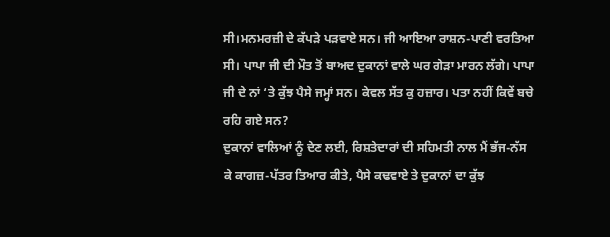ਸੀ।ਮਨਮਰਜ਼ੀ ਦੇ ਕੱਪੜੇ ਪੜਵਾਏ ਸਨ। ਜੀ ਆਇਆ ਰਾਸ਼ਨ-ਪਾਣੀ ਵਰਤਿਆ ਸੀ। ਪਾਪਾ ਜੀ ਦੀ ਮੌਤ ਤੋਂ ਬਾਅਦ ਦੁਕਾਨਾਂ ਵਾਲੇ ਘਰ ਗੇੜਾ ਮਾਰਨ ਲੱਗੇ। ਪਾਪਾ ਜੀ ਦੇ ਨਾਂ ‘ਤੇ ਕੁੱਝ ਪੈਸੇ ਜਮ੍ਹਾਂ ਸਨ। ਕੇਵਲ ਸੱਤ ਕੁ ਹਜ਼ਾਰ। ਪਤਾ ਨਹੀਂ ਕਿਵੇਂ ਬਚੇ ਰਹਿ ਗਏ ਸਨ?
ਦੁਕਾਨਾਂ ਵਾਲਿਆਂ ਨੂੰ ਦੇਣ ਲਈ, ਰਿਸ਼ਤੇਦਾਰਾਂ ਦੀ ਸਹਿਮਤੀ ਨਾਲ ਮੈਂ ਭੱਜ-ਨੱਸ ਕੇ ਕਾਗਜ਼-ਪੱਤਰ ਤਿਆਰ ਕੀਤੇ, ਪੈਸੇ ਕਢਵਾਏ ਤੇ ਦੁਕਾਨਾਂ ਦਾ ਕੁੱਝ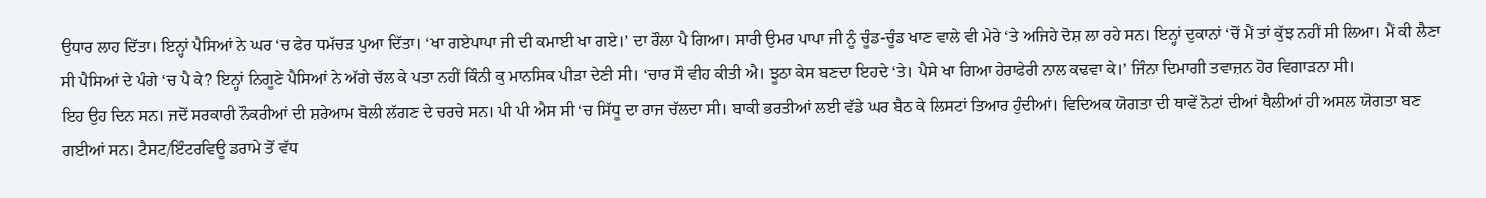ਉਧਾਰ ਲਾਹ ਦਿੱਤਾ। ਇਨ੍ਹਾਂ ਪੈਸਿਆਂ ਨੇ ਘਰ ‘ਚ ਫੇਰ ਧਮੱਚੜ ਪੁਆ ਦਿੱਤਾ। ‘ਖਾ ਗਏਪਾਪਾ ਜੀ ਦੀ ਕਮਾਈ ਖਾ ਗਏ।’ ਦਾ ਰੌਲਾ ਪੈ ਗਿਆ। ਸਾਰੀ ਉਮਰ ਪਾਪਾ ਜੀ ਨੂੰ ਚੂੰਡ-ਚੂੰਡ ਖਾਣ ਵਾਲੇ ਵੀ ਮੇਰੇ ‘ਤੇ ਅਜਿਹੇ ਦੋਸ਼ ਲਾ ਰਹੇ ਸਨ। ਇਨ੍ਹਾਂ ਦੁਕਾਨਾਂ ‘ਚੋਂ ਮੈਂ ਤਾਂ ਕੁੱਝ ਨਹੀਂ ਸੀ ਲਿਆ। ਮੈਂ ਕੀ ਲੈਣਾ ਸੀ ਪੈਸਿਆਂ ਦੇ ਪੰਗੇ ‘ਚ ਪੈ ਕੇ? ਇਨ੍ਹਾਂ ਨਿਗੂਣੇ ਪੈਸਿਆਂ ਨੇ ਅੱਗੇ ਚੱਲ ਕੇ ਪਤਾ ਨਹੀਂ ਕਿੰਨੀ ਕੁ ਮਾਨਸਿਕ ਪੀੜਾ ਦੇਣੀ ਸੀ। ‘ਚਾਰ ਸੌ ਵੀਹ ਕੀਤੀ ਐ। ਝੂਠਾ ਕੇਸ ਬਣਦਾ ਇਹਦੇ ‘ਤੇ। ਪੈਸੇ ਖਾ ਗਿਆ ਹੇਰਾਫੇਰੀ ਨਾਲ ਕਢਵਾ ਕੇ।’ ਜਿੰਨਾ ਦਿਮਾਗੀ ਤਵਾਜ਼ਨ ਹੋਰ ਵਿਗਾੜਨਾ ਸੀ।
ਇਹ ਉਹ ਦਿਨ ਸਨ। ਜਦੋਂ ਸਰਕਾਰੀ ਨੌਕਰੀਆਂ ਦੀ ਸ਼ਰੇਆਮ ਬੋਲੀ ਲੱਗਣ ਦੇ ਚਰਚੇ ਸਨ। ਪੀ ਪੀ ਐਸ ਸੀ ‘ਚ ਸਿੱਧੂ ਦਾ ਰਾਜ ਚੱਲਦਾ ਸੀ। ਬਾਕੀ ਭਰਤੀਆਂ ਲਈ ਵੱਡੇ ਘਰ ਬੈਠ ਕੇ ਲਿਸਟਾਂ ਤਿਆਰ ਹੁੰਦੀਆਂ। ਵਿਦਿਅਕ ਯੋਗਤਾ ਦੀ ਥਾਵੇਂ ਨੋਟਾਂ ਦੀਆਂ ਥੈਲੀਆਂ ਹੀ ਅਸਲ ਯੋਗਤਾ ਬਣ ਗਈਆਂ ਸਨ। ਟੈਸਟ/ਇੰਟਰਵਿਊ ਡਰਾਮੇ ਤੋਂ ਵੱਧ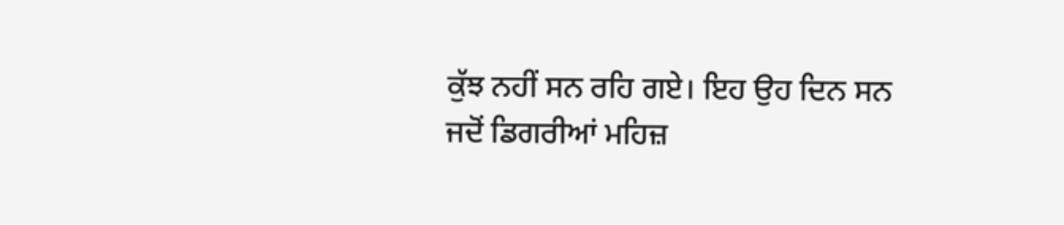ਕੁੱਝ ਨਹੀਂ ਸਨ ਰਹਿ ਗਏ। ਇਹ ਉਹ ਦਿਨ ਸਨ ਜਦੋਂ ਡਿਗਰੀਆਂ ਮਹਿਜ਼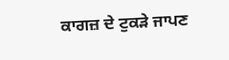ਕਾਗਜ਼ ਦੇ ਟੁਕੜੇ ਜਾਪਣ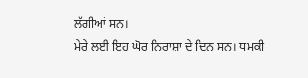ਲੱਗੀਆਂ ਸਨ।
ਮੇਰੇ ਲਈ ਇਹ ਘੋਰ ਨਿਰਾਸ਼ਾ ਦੇ ਦਿਨ ਸਨ। ਧਮਕੀ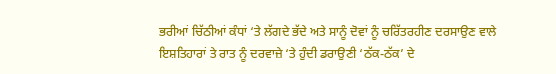ਭਰੀਆਂ ਚਿੱਠੀਆਂ ਕੰਧਾਂ ‘ਤੇ ਲੱਗਦੇ ਭੱਦੇ ਅਤੇ ਸਾਨੂੰ ਦੋਵਾਂ ਨੂੰ ਚਰਿੱਤਰਹੀਣ ਦਰਸਾਉਣ ਵਾਲੇ ਇਸ਼ਤਿਹਾਰਾਂ ਤੇ ਰਾਤ ਨੂੰ ਦਰਵਾਜ਼ੇ ‘ਤੇ ਹੁੰਦੀ ਡਰਾਉਣੀ ‘ਠੱਕ-ਠੱਕ’ ਦੇ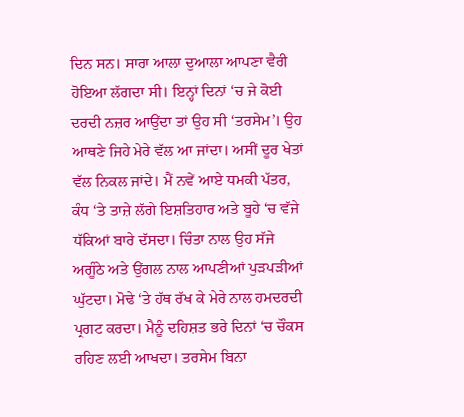ਦਿਨ ਸਨ। ਸਾਰਾ ਆਲਾ ਦੁਆਲਾ ਆਪਣਾ ਵੈਰੀ ਹੋਇਆ ਲੱਗਦਾ ਸੀ। ਇਨ੍ਹਾਂ ਦਿਨਾਂ ‘ਚ ਜੇ ਕੋਈ ਦਰਦੀ ਨਜ਼ਰ ਆਉਂਦਾ ਤਾਂ ਉਹ ਸੀ ‘ਤਰਸੇਮ’। ਉਹ ਆਥਣੇ ਜਿਹੇ ਮੇਰੇ ਵੱਲ ਆ ਜਾਂਦਾ। ਅਸੀਂ ਦੂਰ ਖੇਤਾਂ ਵੱਲ ਨਿਕਲ ਜਾਂਦੇ। ਮੈਂ ਨਵੇਂ ਆਏ ਧਮਕੀ ਪੱਤਰ, ਕੰਧ ‘ਤੇ ਤਾਜ਼ੇ ਲੱਗੇ ਇਸ਼ਤਿਹਾਰ ਅਤੇ ਬੂਹੇ ‘ਚ ਵੱਜੇ ਧੱਕਿਆਂ ਬਾਰੇ ਦੱਸਦਾ। ਚਿੰਤਾ ਨਾਲ ਉਹ ਸੱਜੇ ਅਗੂੰਠੇ ਅਤੇ ਉਂਗਲ ਨਾਲ ਆਪਣੀਆਂ ਪੁੜਪੜੀਆਂ ਘੁੱਟਦਾ। ਮੋਢੇ ‘ਤੇ ਹੱਥ ਰੱਖ ਕੇ ਮੇਰੇ ਨਾਲ ਹਮਦਰਦੀ ਪ੍ਰਗਟ ਕਰਦਾ। ਮੈਨੂੰ ਦਹਿਸ਼ਤ ਭਰੇ ਦਿਨਾਂ ‘ਚ ਚੌਕਸ ਰਹਿਣ ਲਈ ਆਖਦਾ। ਤਰਸੇਮ ਬਿਨਾ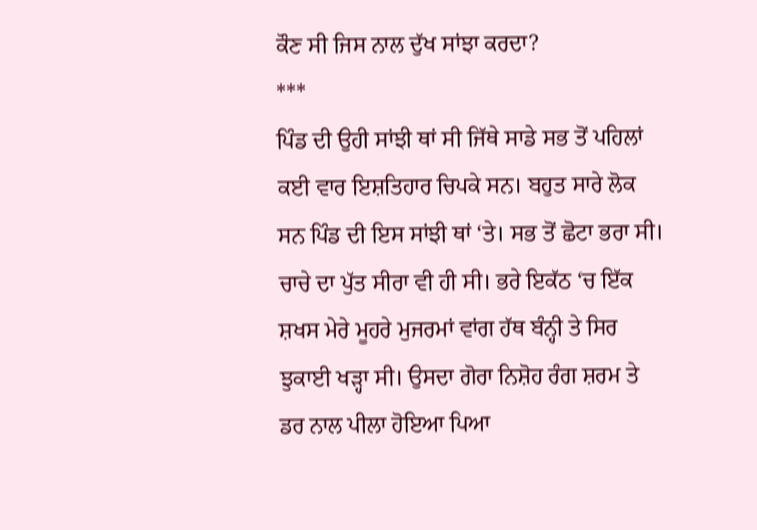ਕੌਣ ਸੀ ਜਿਸ ਨਾਲ ਦੁੱਖ ਸਾਂਝਾ ਕਰਦਾ?
***
ਪਿੰਡ ਦੀ ਉਹੀ ਸਾਂਝੀ ਥਾਂ ਸੀ ਜਿੱਥੇ ਸਾਡੇ ਸਭ ਤੋਂ ਪਹਿਲਾਂ ਕਈ ਵਾਰ ਇਸ਼ਤਿਹਾਰ ਚਿਪਕੇ ਸਨ। ਬਹੁਤ ਸਾਰੇ ਲੋਕ ਸਨ ਪਿੰਡ ਦੀ ਇਸ ਸਾਂਝੀ ਥਾਂ ‘ਤੇ। ਸਭ ਤੋਂ ਛੋਟਾ ਭਰਾ ਸੀ। ਚਾਚੇ ਦਾ ਪੁੱਤ ਸੀਰਾ ਵੀ ਹੀ ਸੀ। ਭਰੇ ਇਕੱਠ ‘ਚ ਇੱਕ ਸ਼ਖਸ ਮੇਰੇ ਮੂਹਰੇ ਮੁਜਰਮਾਂ ਵਾਂਗ ਹੱਥ ਬੰਨ੍ਹੀ ਤੇ ਸਿਰ ਝੁਕਾਈ ਖੜ੍ਹਾ ਸੀ। ਉਸਦਾ ਗੋਰਾ ਨਿਸ਼ੋਹ ਰੰਗ ਸ਼ਰਮ ਤੇ ਡਰ ਨਾਲ ਪੀਲਾ ਹੋਇਆ ਪਿਆ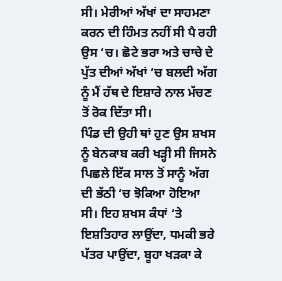ਸੀ। ਮੇਰੀਆਂ ਅੱਖਾਂ ਦਾ ਸਾਹਮਣਾ ਕਰਨ ਦੀ ਹਿੰਮਤ ਨਹੀਂ ਸੀ ਪੈ ਰਹੀ ਉਸ ‘ਚ। ਛੋਟੇ ਭਰਾ ਅਤੇ ਚਾਚੇ ਦੇ ਪੁੱਤ ਦੀਆਂ ਅੱਖਾਂ ‘ਚ ਬਲਦੀ ਅੱਗ ਨੂੰ ਮੈਂ ਹੱਥ ਦੇ ਇਸ਼ਾਰੇ ਨਾਲ ਮੱਚਣ ਤੋਂ ਰੋਕ ਦਿੱਤਾ ਸੀ।
ਪਿੰਡ ਦੀ ਉਹੀ ਥਾਂ ਹੁਣ ਉਸ ਸ਼ਖਸ ਨੂੰ ਬੇਨਕਾਬ ਕਰੀ ਖੜ੍ਹੀ ਸੀ ਜਿਸਨੇ ਪਿਛਲੇ ਇੱਕ ਸਾਲ ਤੋਂ ਸਾਨੂੰ ਅੱਗ ਦੀ ਭੱਠੀ ‘ਚ ਝੋਕਿਆ ਹੋਇਆ ਸੀ। ਇਹ ਸ਼ਖਸ ਕੰਧਾਂ ‘ਤੇ ਇਸ਼ਤਿਹਾਰ ਲਾਉਂਦਾ, ਧਮਕੀ ਭਰੇ ਪੱਤਰ ਪਾਉਂਦਾ, ਬੂਹਾ ਖੜਕਾ ਕੇ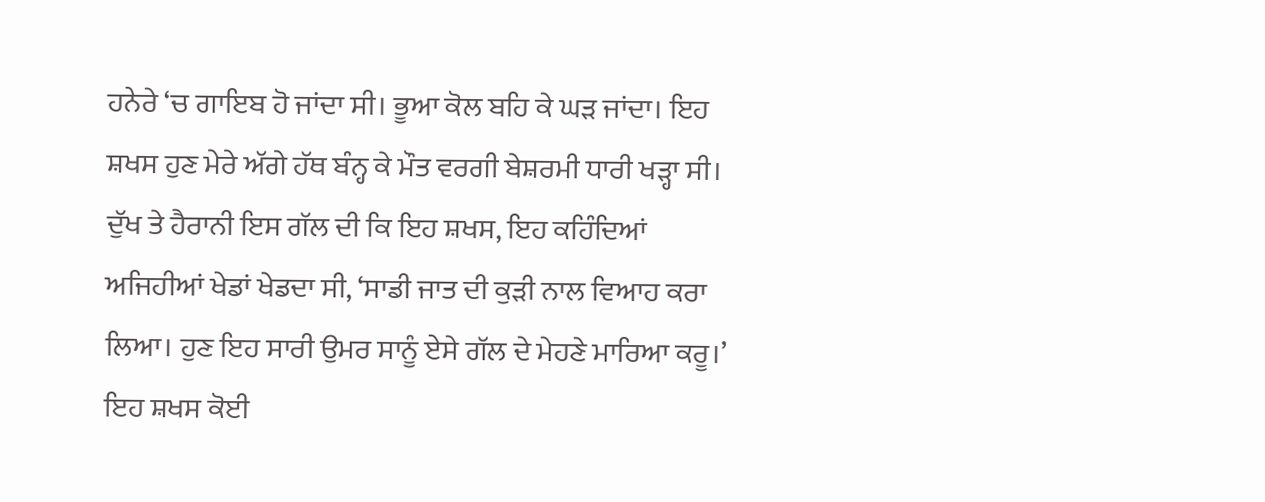ਹਨੇਰੇ ‘ਚ ਗਾਇਬ ਹੋ ਜਾਂਦਾ ਸੀ। ਭੂਆ ਕੋਲ ਬਹਿ ਕੇ ਘੜ ਜਾਂਦਾ। ਇਹ ਸ਼ਖਸ ਹੁਣ ਮੇਰੇ ਅੱਗੇ ਹੱਥ ਬੰਨ੍ਹ ਕੇ ਮੌਤ ਵਰਗੀ ਬੇਸ਼ਰਮੀ ਧਾਰੀ ਖੜ੍ਹਾ ਸੀ। ਦੁੱਖ ਤੇ ਹੈਰਾਨੀ ਇਸ ਗੱਲ ਦੀ ਕਿ ਇਹ ਸ਼ਖਸ, ਇਹ ਕਹਿੰਦਿਆਂ ਅਜਿਹੀਆਂ ਖੇਡਾਂ ਖੇਡਦਾ ਸੀ, ‘ਸਾਡੀ ਜਾਤ ਦੀ ਕੁੜੀ ਨਾਲ ਵਿਆਹ ਕਰਾ ਲਿਆ। ਹੁਣ ਇਹ ਸਾਰੀ ਉਮਰ ਸਾਨੂੰ ਏਸੇ ਗੱਲ ਦੇ ਮੇਹਣੇ ਮਾਰਿਆ ਕਰੂ।’
ਇਹ ਸ਼ਖਸ ਕੋਈ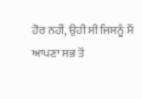ਹੋਰ ਨਹੀਂ, ਉਹੀ ਸੀ ਜਿਸਨੂੰ ਮੈਂ ਆਪਣਾ ਸਭ ਤੋਂ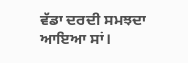ਵੱਡਾ ਦਰਦੀ ਸਮਝਦਾ ਆਇਆ ਸਾਂ।